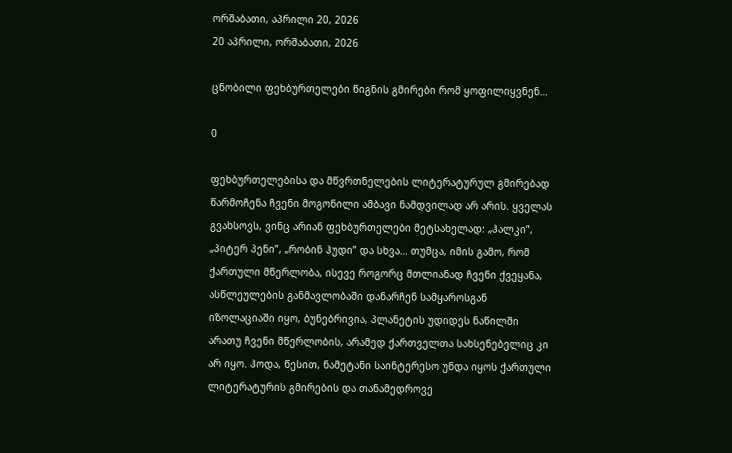ორშაბათი, აპრილი 20, 2026
20 აპრილი, ორშაბათი, 2026

ცნობილი ფეხბურთელები წიგნის გმირები რომ ყოფილიყვნენ…

0

ფეხბურთელებისა და მწვრთნელების ლიტერატურულ გმირებად წარმოჩენა ჩვენი მოგონილი ამბავი ნამდვილად არ არის. ყველას გვახსოვს, ვინც არიან ფეხბურთელები მეტსახელად: „ჰალკი”, „პიტერ პენი”, „რობინ ჰუდი” და სხვა… თუმცა, იმის გამო, რომ ქართული მწერლობა, ისევე როგორც მთლიანად ჩვენი ქვეყანა, ასწლეულების განმავლობაში დანარჩენ სამყაროსგან იზოლაციაში იყო, ბუნებრივია, პლანეტის უდიდეს ნაწილში არათუ ჩვენი მწერლობის, არამედ ქართველთა სახსენებელიც კი არ იყო. ჰოდა, წესით, ნამეტანი საინტერესო უნდა იყოს ქართული ლიტერატურის გმირების და თანამედროვე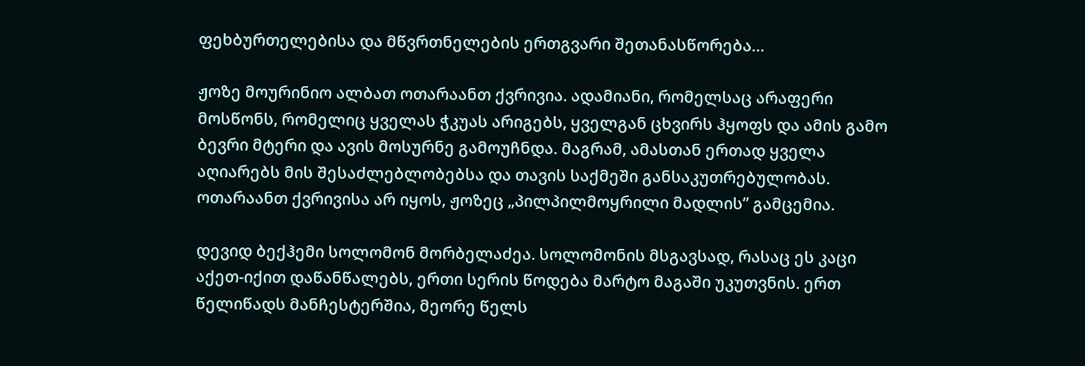ფეხბურთელებისა და მწვრთნელების ერთგვარი შეთანასწორება…

ჟოზე მოურინიო ალბათ ოთარაანთ ქვრივია. ადამიანი, რომელსაც არაფერი მოსწონს, რომელიც ყველას ჭკუას არიგებს, ყველგან ცხვირს ჰყოფს და ამის გამო ბევრი მტერი და ავის მოსურნე გამოუჩნდა. მაგრამ, ამასთან ერთად ყველა აღიარებს მის შესაძლებლობებსა და თავის საქმეში განსაკუთრებულობას. ოთარაანთ ქვრივისა არ იყოს, ჟოზეც „პილპილმოყრილი მადლის” გამცემია.

დევიდ ბექჰემი სოლომონ მორბელაძეა. სოლომონის მსგავსად, რასაც ეს კაცი აქეთ-იქით დაწანწალებს, ერთი სერის წოდება მარტო მაგაში უკუთვნის. ერთ წელიწადს მანჩესტერშია, მეორე წელს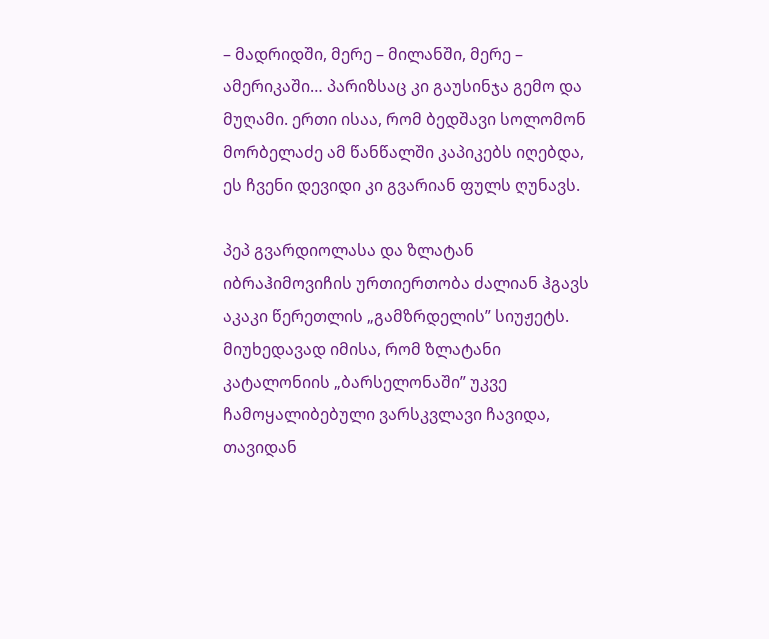– მადრიდში, მერე – მილანში, მერე – ამერიკაში… პარიზსაც კი გაუსინჯა გემო და მუღამი. ერთი ისაა, რომ ბედშავი სოლომონ მორბელაძე ამ წანწალში კაპიკებს იღებდა, ეს ჩვენი დევიდი კი გვარიან ფულს ღუნავს.

პეპ გვარდიოლასა და ზლატან იბრაჰიმოვიჩის ურთიერთობა ძალიან ჰგავს აკაკი წერეთლის „გამზრდელის” სიუჟეტს. მიუხედავად იმისა, რომ ზლატანი კატალონიის „ბარსელონაში” უკვე ჩამოყალიბებული ვარსკვლავი ჩავიდა, თავიდან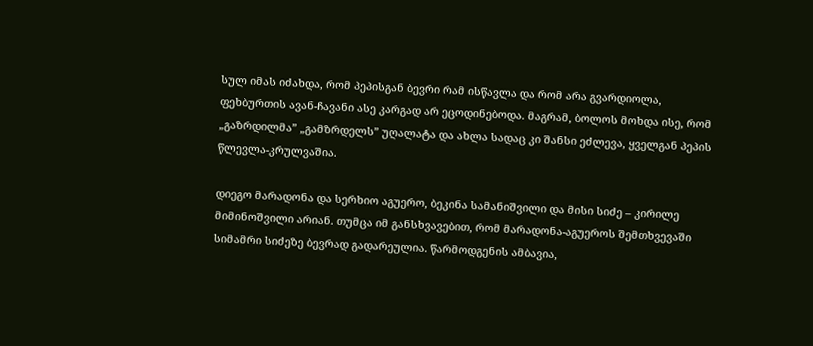სულ იმას იძახდა, რომ პეპისგან ბევრი რამ ისწავლა და რომ არა გვარდიოლა, ფეხბურთის ავან-ჩავანი ასე კარგად არ ეცოდინებოდა. მაგრამ, ბოლოს მოხდა ისე, რომ „გაზრდილმა” „გამზრდელს” უღალატა და ახლა სადაც კი შანსი ეძლევა, ყველგან პეპის წლევლა-კრულვაშია.

დიეგო მარადონა და სერხიო აგუერო, ბეკინა სამანიშვილი და მისი სიძე – კირილე მიმინოშვილი არიან. თუმცა იმ განსხვავებით, რომ მარადონა-აგუეროს შემთხვევაში სიმამრი სიძეზე ბევრად გადარეულია. წარმოდგენის ამბავია,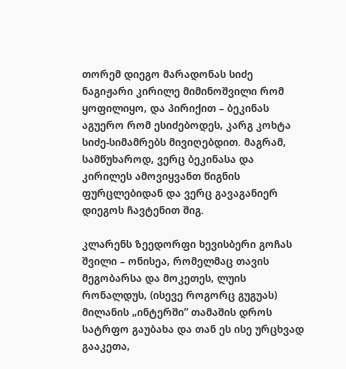თორემ დიეგო მარადონას სიძე ნაგიჟარი კირილე მიმინოშვილი რომ ყოფილიყო, და პირიქით – ბეკინას აგუერო რომ ესიძებოდეს, კარგ კოხტა სიძე-სიმამრებს მივიღებდით. მაგრამ, სამწუხაროდ, ვერც ბეკინასა და კირილეს ამოვიყვანთ წიგნის ფურცლებიდან და ვერც გავაგანიერ დიეგოს ჩავტენით შიგ.

კლარენს ზეედორფი ხევისბერი გოჩას შვილი – ონისეა, რომელმაც თავის მეგობარსა და მოკეთეს, ლუის რონალდუს, (ისევე როგორც გუგუას) მილანის „ინტერში” თამაშის დროს სატრფო გაუბახა და თან ეს ისე ურცხვად გააკეთა,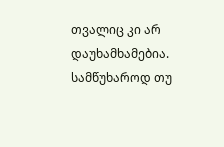თვალიც კი არ დაუხამხამებია. სამწუხაროდ თუ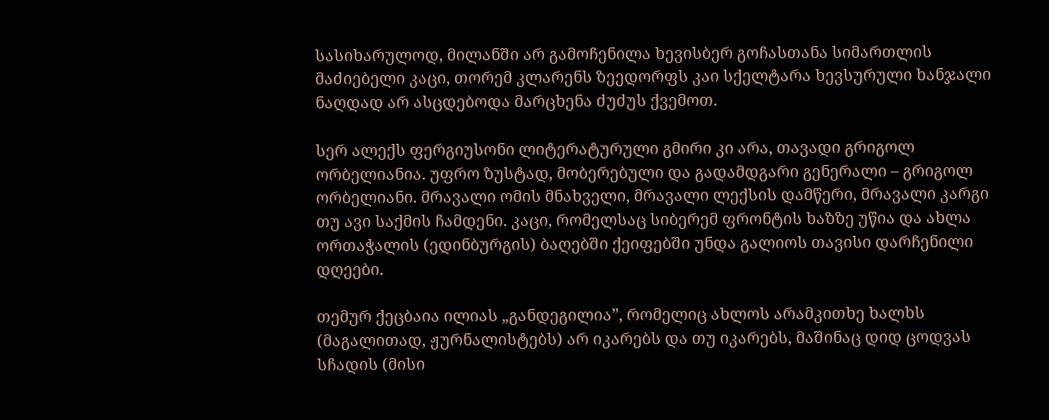სასიხარულოდ, მილანში არ გამოჩენილა ხევისბერ გოჩასთანა სიმართლის მაძიებელი კაცი, თორემ კლარენს ზეედორფს კაი სქელტარა ხევსურული ხანჯალი ნაღდად არ ასცდებოდა მარცხენა ძუძუს ქვემოთ.

სერ ალექს ფერგიუსონი ლიტერატურული გმირი კი არა, თავადი გრიგოლ ორბელიანია. უფრო ზუსტად, მობერებული და გადამდგარი გენერალი – გრიგოლ ორბელიანი. მრავალი ომის მნახველი, მრავალი ლექსის დამწერი, მრავალი კარგი თუ ავი საქმის ჩამდენი. კაცი, რომელსაც სიბერემ ფრონტის ხაზზე უწია და ახლა ორთაჭალის (ედინბურგის) ბაღებში ქეიფებში უნდა გალიოს თავისი დარჩენილი დღეები.

თემურ ქეცბაია ილიას „განდეგილია”, რომელიც ახლოს არამკითხე ხალხს (მაგალითად, ჟურნალისტებს) არ იკარებს და თუ იკარებს, მაშინაც დიდ ცოდვას სჩადის (მისი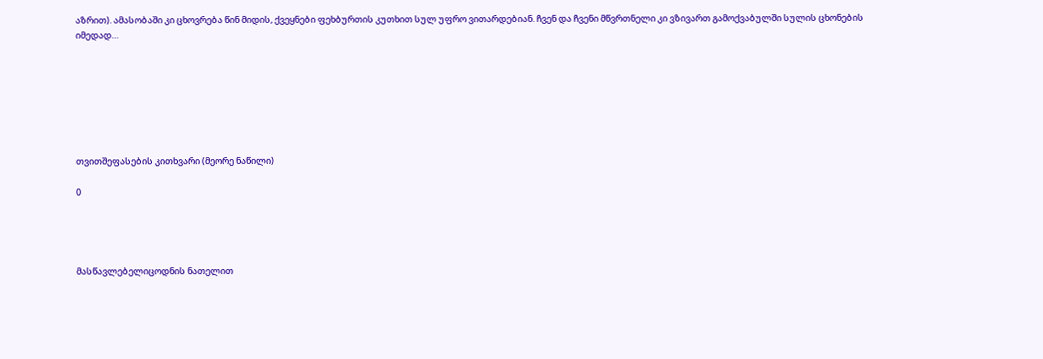აზრით). ამასობაში კი ცხოვრება წინ მიდის, ქვეყნები ფეხბურთის კუთხით სულ უფრო ვითარდებიან. ჩვენ და ჩვენი მწვრთნელი კი ვზივართ გამოქვაბულში სულის ცხონების იმედად…







თვითშეფასების კითხვარი (მეორე ნაწილი)

0




მასწავლებელიცოდნის ნათელით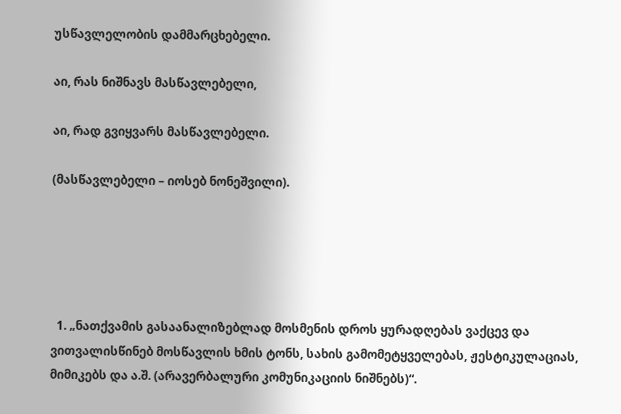უსწავლელობის დამმარცხებელი.

აი, რას ნიშნავს მასწავლებელი,

აი, რად გვიყვარს მასწავლებელი.

(მასწავლებელი – იოსებ ნონეშვილი).





  1. „ნათქვამის გასაანალიზებლად მოსმენის დროს ყურადღებას ვაქცევ და ვითვალისწინებ მოსწავლის ხმის ტონს, სახის გამომეტყველებას, ჟესტიკულაციას, მიმიკებს და ა.შ. (არავერბალური კომუნიკაციის ნიშნებს)“.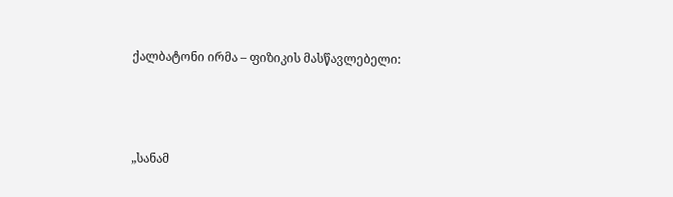ქალბატონი ირმა – ფიზიკის მასწავლებელი:



„სანამ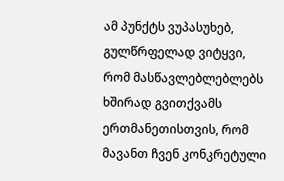ამ პუნქტს ვუპასუხებ, გულწრფელად ვიტყვი, რომ მასწავლებლებლებს ხშირად გვითქვამს ერთმანეთისთვის, რომ მავანთ ჩვენ კონკრეტული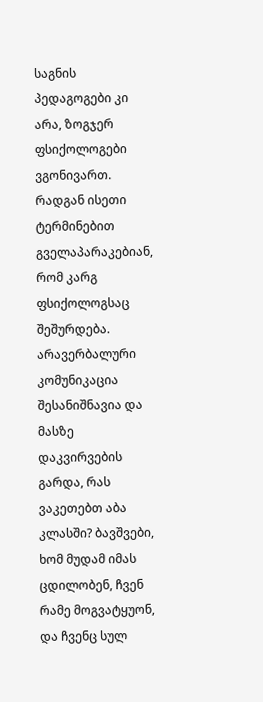საგნის პედაგოგები კი არა, ზოგჯერ ფსიქოლოგები ვგონივართ. რადგან ისეთი ტერმინებით გველაპარაკებიან, რომ კარგ ფსიქოლოგსაც შეშურდება. არავერბალური კომუნიკაცია შესანიშნავია და მასზე დაკვირვების გარდა, რას ვაკეთებთ აბა კლასში? ბავშვები, ხომ მუდამ იმას ცდილობენ, ჩვენ რამე მოგვატყუონ, და ჩვენც სულ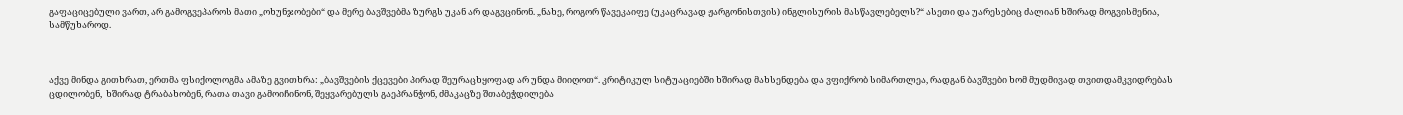გაფაციცებული ვართ, არ გამოგვეპაროს მათი „ოხუნჯობები“ და მერე ბავშვებმა ზურგს უკან არ დაგვცინონ. „ნახე, როგორ წავეკაიფე (უკაცრავად ჟარგონისთვის) ინგლისურის მასწავლებელს?“ ასეთი და უარესებიც ძალიან ხშირად მოგვისმენია, სამწუხაროდ.



აქვე მინდა გითხრათ, ერთმა ფსიქოლოგმა ამაზე გვითხრა: „ბავშვების ქცევები პირად შეურაცხყოფად არ უნდა მიიღოთ“. კრიტიკულ სიტუაციებში ხშირად მახსენდება და ვფიქრობ სიმართლეა, რადგან ბავშვები ხომ მუდმივად თვითდამკვიდრებას ცდილობენ,  ხშირად ტრაბახობენ, რათა თავი გამოიჩინონ, შეყვარებულს გაეპრანჭონ, ძმაკაცზე შთაბეჭდილება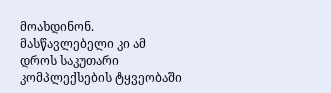მოახდინონ. მასწავლებელი კი ამ დროს საკუთარი კომპლექსების ტყვეობაში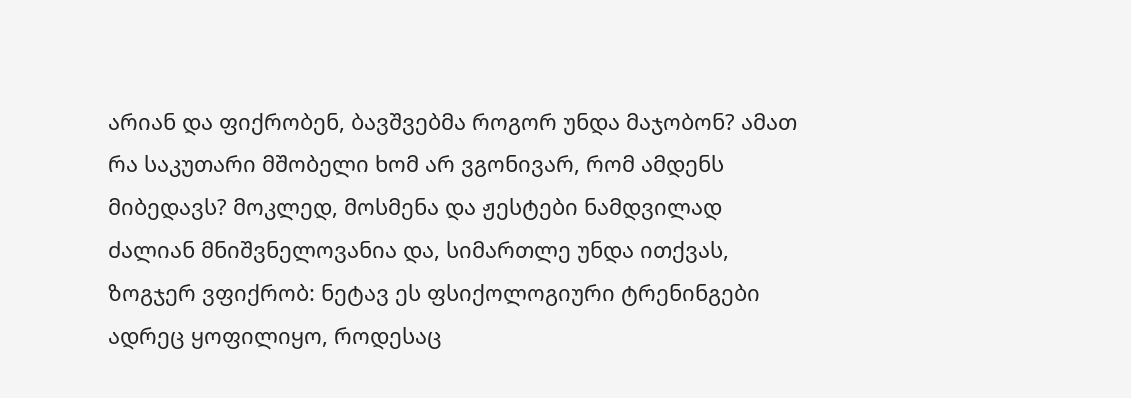არიან და ფიქრობენ, ბავშვებმა როგორ უნდა მაჯობონ? ამათ რა საკუთარი მშობელი ხომ არ ვგონივარ, რომ ამდენს მიბედავს? მოკლედ, მოსმენა და ჟესტები ნამდვილად ძალიან მნიშვნელოვანია და, სიმართლე უნდა ითქვას, ზოგჯერ ვფიქრობ: ნეტავ ეს ფსიქოლოგიური ტრენინგები ადრეც ყოფილიყო, როდესაც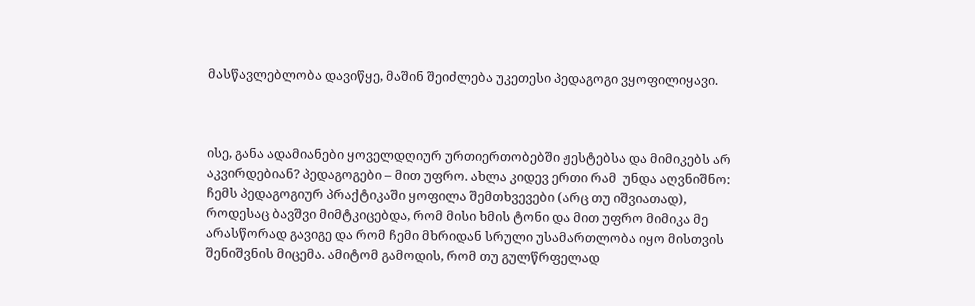მასწავლებლობა დავიწყე, მაშინ შეიძლება უკეთესი პედაგოგი ვყოფილიყავი.



ისე, განა ადამიანები ყოველდღიურ ურთიერთობებში ჟესტებსა და მიმიკებს არ აკვირდებიან? პედაგოგები – მით უფრო. ახლა კიდევ ერთი რამ  უნდა აღვნიშნო: ჩემს პედაგოგიურ პრაქტიკაში ყოფილა შემთხვევები (არც თუ იშვიათად), როდესაც ბავშვი მიმტკიცებდა, რომ მისი ხმის ტონი და მით უფრო მიმიკა მე არასწორად გავიგე და რომ ჩემი მხრიდან სრული უსამართლობა იყო მისთვის შენიშვნის მიცემა. ამიტომ გამოდის, რომ თუ გულწრფელად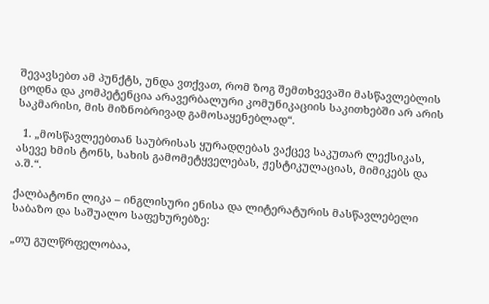შევავსებთ ამ პუნქტს, უნდა ვთქვათ, რომ ზოგ შემთხვევაში მასწავლებლის ცოდნა და კომპეტენცია არავერბალური კომუნიკაციის საკითხებში არ არის საკმარისი, მის მიზნობრივად გამოსაყენებლად“.

  1. „მოსწავლეებთან საუბრისას ყურადღებას ვაქცევ საკუთარ ლექსიკას, ასევე ხმის ტონს, სახის გამომეტყველებას, ჟესტიკულაციას, მიმიკებს და ა.შ.“.

ქალბატონი ლიკა – ინგლისური ენისა და ლიტერატურის მასწავლებელი საბაზო და საშუალო საფეხურებზე:

„თუ გულწრფელობაა,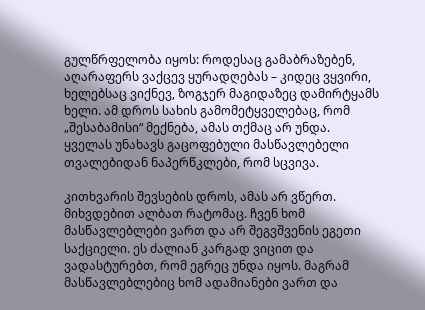გულწრფელობა იყოს: როდესაც გამაბრაზებენ, აღარაფერს ვაქცევ ყურადღებას – კიდეც ვყვირი, ხელებსაც ვიქნევ, ზოგჯერ მაგიდაზეც დამირტყამს ხელი. ამ დროს სახის გამომეტყველებაც, რომ „შესაბამისი“ მექნება, ამას თქმაც არ უნდა. ყველას უნახავს გაცოფებული მასწავლებელი თვალებიდან ნაპერწკლები, რომ სცვივა.

კითხვარის შევსების დროს, ამას არ ვწერთ. მიხვდებით ალბათ რატომაც. ჩვენ ხომ მასწავლებლები ვართ და არ შეგვშვენის ეგეთი საქციელი. ეს ძალიან კარგად ვიცით და ვადასტურებთ, რომ ეგრეც უნდა იყოს. მაგრამ მასწავლებლებიც ხომ ადამიანები ვართ და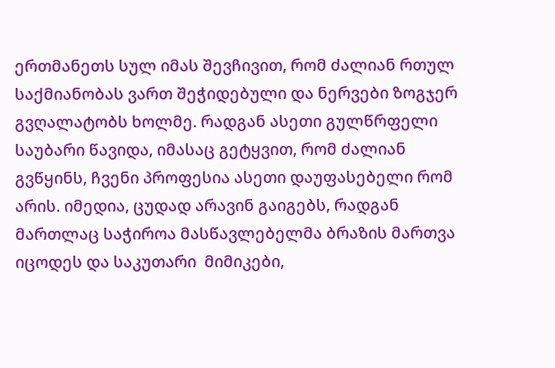ერთმანეთს სულ იმას შევჩივით, რომ ძალიან რთულ საქმიანობას ვართ შეჭიდებული და ნერვები ზოგჯერ გვღალატობს ხოლმე. რადგან ასეთი გულწრფელი საუბარი წავიდა, იმასაც გეტყვით, რომ ძალიან გვწყინს, ჩვენი პროფესია ასეთი დაუფასებელი რომ არის. იმედია, ცუდად არავინ გაიგებს, რადგან მართლაც საჭიროა მასწავლებელმა ბრაზის მართვა იცოდეს და საკუთარი  მიმიკები,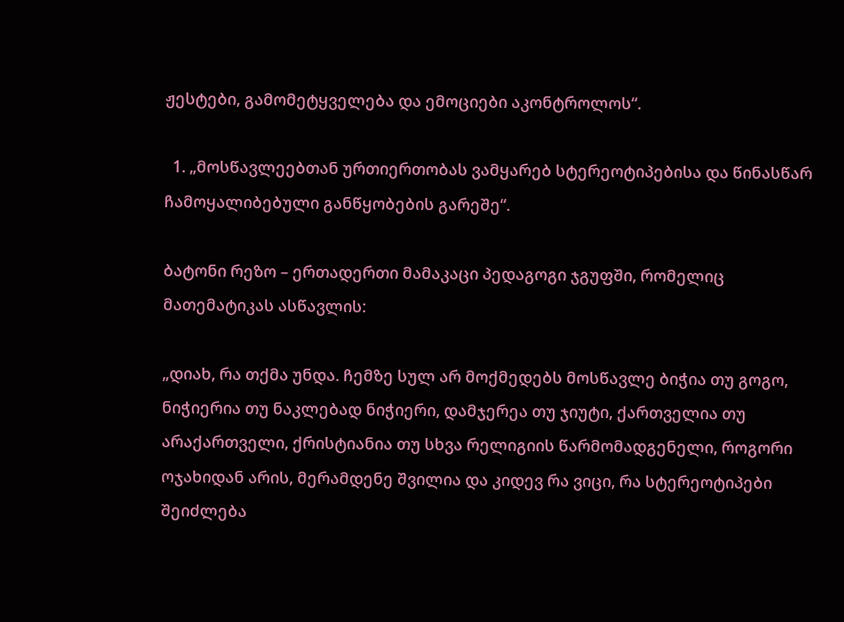ჟესტები, გამომეტყველება და ემოციები აკონტროლოს“.

  1. „მოსწავლეებთან ურთიერთობას ვამყარებ სტერეოტიპებისა და წინასწარ ჩამოყალიბებული განწყობების გარეშე“.

ბატონი რეზო – ერთადერთი მამაკაცი პედაგოგი ჯგუფში, რომელიც მათემატიკას ასწავლის:

„დიახ, რა თქმა უნდა. ჩემზე სულ არ მოქმედებს მოსწავლე ბიჭია თუ გოგო, ნიჭიერია თუ ნაკლებად ნიჭიერი, დამჯერეა თუ ჯიუტი, ქართველია თუ არაქართველი, ქრისტიანია თუ სხვა რელიგიის წარმომადგენელი, როგორი ოჯახიდან არის, მერამდენე შვილია და კიდევ რა ვიცი, რა სტერეოტიპები შეიძლება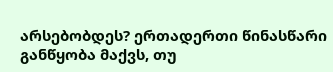არსებობდეს? ერთადერთი წინასწარი განწყობა მაქვს, თუ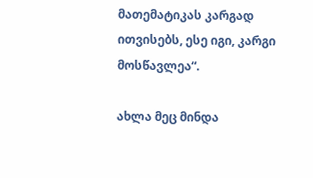მათემატიკას კარგად ითვისებს, ესე იგი, კარგი მოსწავლეა“.

ახლა მეც მინდა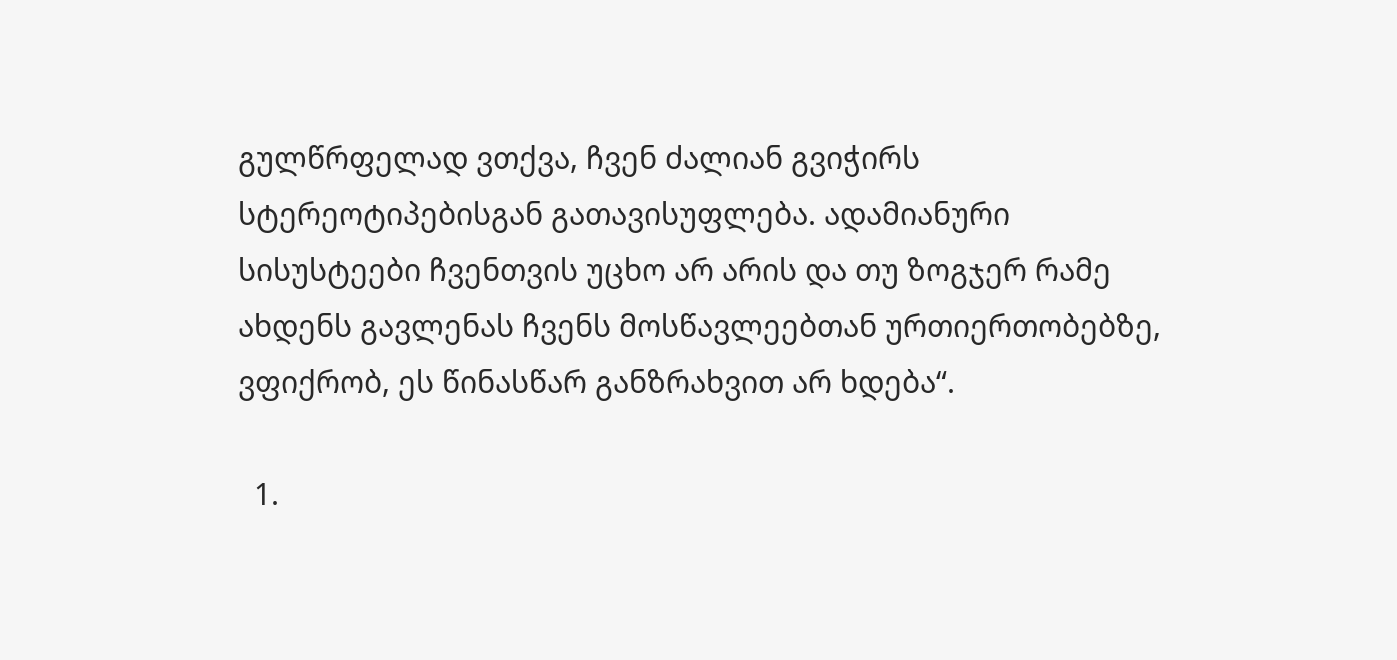გულწრფელად ვთქვა, ჩვენ ძალიან გვიჭირს სტერეოტიპებისგან გათავისუფლება. ადამიანური სისუსტეები ჩვენთვის უცხო არ არის და თუ ზოგჯერ რამე ახდენს გავლენას ჩვენს მოსწავლეებთან ურთიერთობებზე, ვფიქრობ, ეს წინასწარ განზრახვით არ ხდება“.

  1.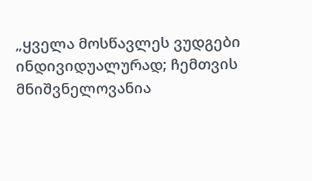„ყველა მოსწავლეს ვუდგები ინდივიდუალურად; ჩემთვის მნიშვნელოვანია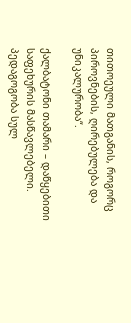თითოეული მათგანის, როგორც პიროვნების, ღირებულება და უნიკალურობა“.

ქალბატონი თამარი – დაწყებითი საფეხურის მასწავლებელი. პედაგოგობა სულ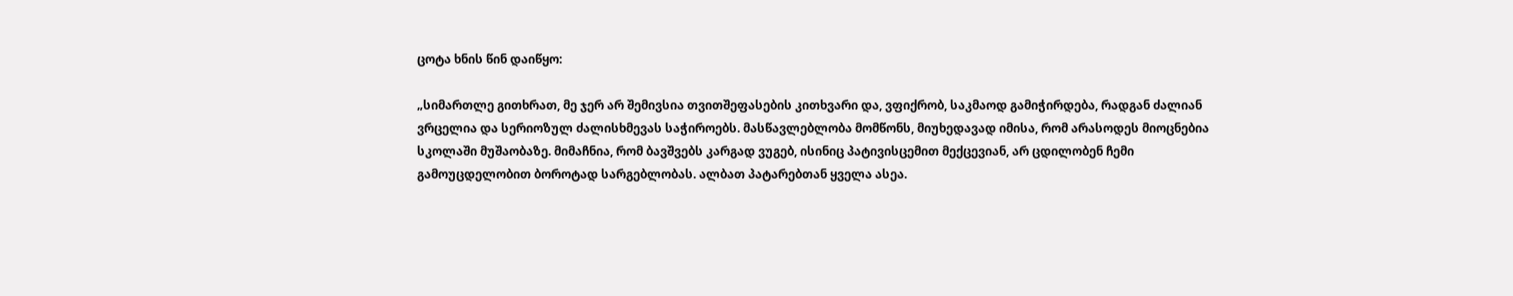ცოტა ხნის წინ დაიწყო:

„სიმართლე გითხრათ, მე ჯერ არ შემივსია თვითშეფასების კითხვარი და, ვფიქრობ, საკმაოდ გამიჭირდება, რადგან ძალიან ვრცელია და სერიოზულ ძალისხმევას საჭიროებს. მასწავლებლობა მომწონს, მიუხედავად იმისა, რომ არასოდეს მიოცნებია სკოლაში მუშაობაზე. მიმაჩნია, რომ ბავშვებს კარგად ვუგებ, ისინიც პატივისცემით მექცევიან, არ ცდილობენ ჩემი გამოუცდელობით ბოროტად სარგებლობას. ალბათ პატარებთან ყველა ასეა.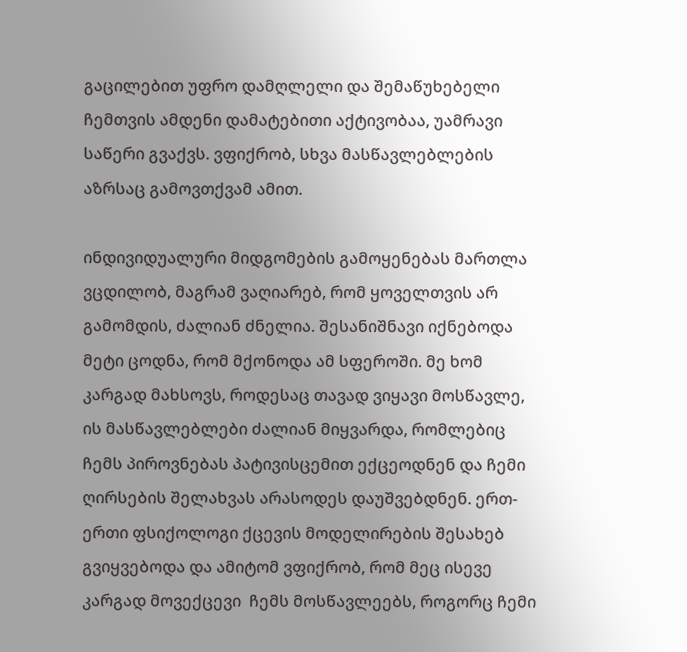გაცილებით უფრო დამღლელი და შემაწუხებელი ჩემთვის ამდენი დამატებითი აქტივობაა, უამრავი საწერი გვაქვს. ვფიქრობ, სხვა მასწავლებლების აზრსაც გამოვთქვამ ამით.

ინდივიდუალური მიდგომების გამოყენებას მართლა ვცდილობ, მაგრამ ვაღიარებ, რომ ყოველთვის არ გამომდის, ძალიან ძნელია. შესანიშნავი იქნებოდა მეტი ცოდნა, რომ მქონოდა ამ სფეროში. მე ხომ კარგად მახსოვს, როდესაც თავად ვიყავი მოსწავლე, ის მასწავლებლები ძალიან მიყვარდა, რომლებიც ჩემს პიროვნებას პატივისცემით ექცეოდნენ და ჩემი ღირსების შელახვას არასოდეს დაუშვებდნენ. ერთ-ერთი ფსიქოლოგი ქცევის მოდელირების შესახებ გვიყვებოდა და ამიტომ ვფიქრობ, რომ მეც ისევე კარგად მოვექცევი  ჩემს მოსწავლეებს, როგორც ჩემი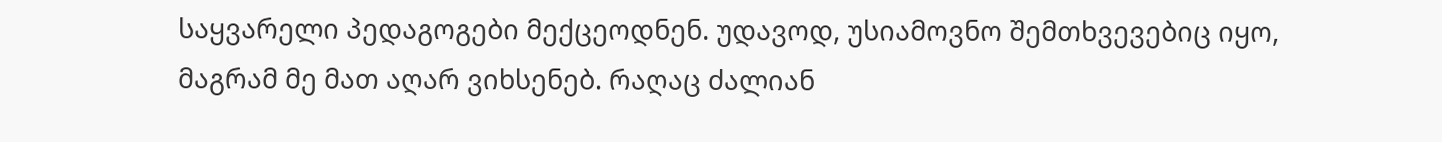საყვარელი პედაგოგები მექცეოდნენ. უდავოდ, უსიამოვნო შემთხვევებიც იყო, მაგრამ მე მათ აღარ ვიხსენებ. რაღაც ძალიან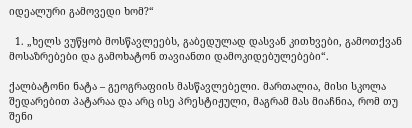იდეალური გამოვედი ხომ?“

  1. „ხელს ვუწყობ მოსწავლეებს, გაბედულად დასვან კითხვები, გამოთქვან მოსაზრებები და გამოხატონ თავიანთი დამოკიდებულებები“.

ქალბატონი ნატა – გეოგრაფიის მასწავლებელი. მართალია, მისი სკოლა შედარებით პატარაა და არც ისე პრესტიჟული, მაგრამ მას მიაჩნია, რომ თუ შენი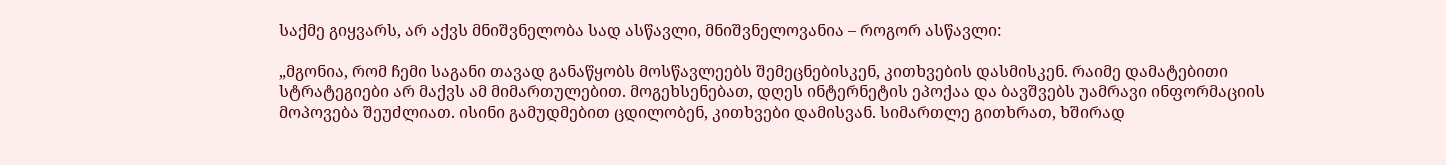საქმე გიყვარს, არ აქვს მნიშვნელობა სად ასწავლი, მნიშვნელოვანია – როგორ ასწავლი:

„მგონია, რომ ჩემი საგანი თავად განაწყობს მოსწავლეებს შემეცნებისკენ, კითხვების დასმისკენ. რაიმე დამატებითი სტრატეგიები არ მაქვს ამ მიმართულებით. მოგეხსენებათ, დღეს ინტერნეტის ეპოქაა და ბავშვებს უამრავი ინფორმაციის მოპოვება შეუძლიათ. ისინი გამუდმებით ცდილობენ, კითხვები დამისვან. სიმართლე გითხრათ, ხშირად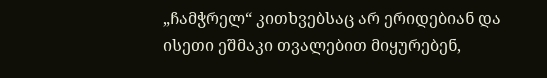„ჩამჭრელ“ კითხვებსაც არ ერიდებიან და ისეთი ეშმაკი თვალებით მიყურებენ,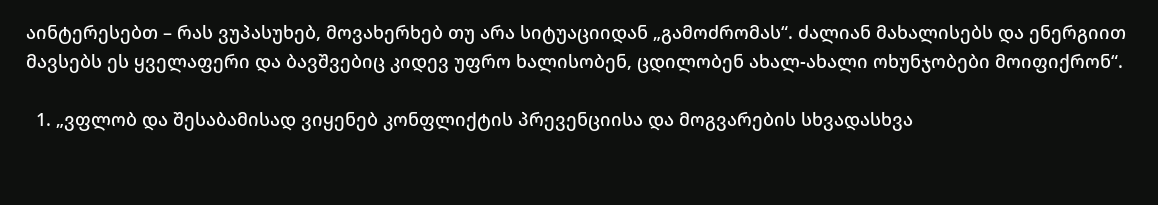აინტერესებთ – რას ვუპასუხებ, მოვახერხებ თუ არა სიტუაციიდან „გამოძრომას“. ძალიან მახალისებს და ენერგიით მავსებს ეს ყველაფერი და ბავშვებიც კიდევ უფრო ხალისობენ, ცდილობენ ახალ-ახალი ოხუნჯობები მოიფიქრონ“.

  1. „ვფლობ და შესაბამისად ვიყენებ კონფლიქტის პრევენციისა და მოგვარების სხვადასხვა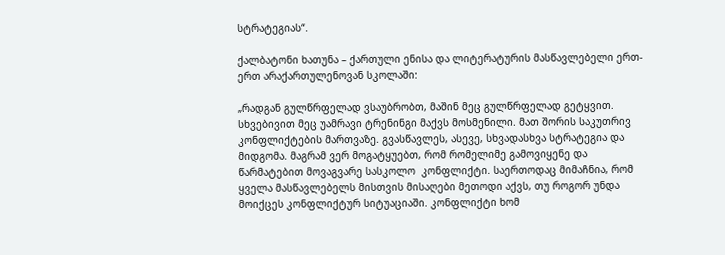სტრატეგიას“.

ქალბატონი ხათუნა – ქართული ენისა და ლიტერატურის მასწავლებელი ერთ-ერთ არაქართულენოვან სკოლაში:

„რადგან გულწრფელად ვსაუბრობთ, მაშინ მეც გულწრფელად გეტყვით. სხვებივით მეც უამრავი ტრენინგი მაქვს მოსმენილი. მათ შორის საკუთრივ კონფლიქტების მართვაზე. გვასწავლეს, ასევე, სხვადასხვა სტრატეგია და მიდგომა. მაგრამ ვერ მოგატყუებთ, რომ რომელიმე გამოვიყენე და წარმატებით მოვაგვარე სასკოლო  კონფლიქტი. საერთოდაც მიმაჩნია, რომ ყველა მასწავლებელს მისთვის მისაღები მეთოდი აქვს, თუ როგორ უნდა მოიქცეს კონფლიქტურ სიტუაციაში. კონფლიქტი ხომ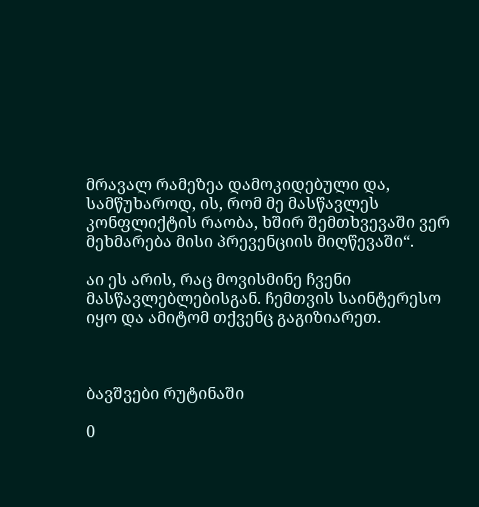მრავალ რამეზეა დამოკიდებული და, სამწუხაროდ, ის, რომ მე მასწავლეს კონფლიქტის რაობა, ხშირ შემთხვევაში ვერ მეხმარება მისი პრევენციის მიღწევაში“.

აი ეს არის, რაც მოვისმინე ჩვენი მასწავლებლებისგან. ჩემთვის საინტერესო იყო და ამიტომ თქვენც გაგიზიარეთ.



ბავშვები რუტინაში

0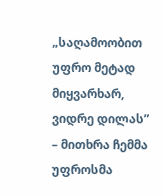„საღამოობით უფრო მეტად მიყვარხარ, ვიდრე დილას” – მითხრა ჩემმა უფროსმა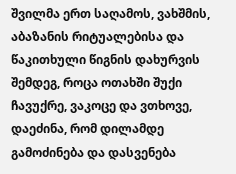შვილმა ერთ საღამოს, ვახშმის, აბაზანის რიტუალებისა და წაკითხული წიგნის დახურვის შემდეგ, როცა ოთახში შუქი ჩავუქრე, ვაკოცე და ვთხოვე, დაეძინა, რომ დილამდე გამოძინება და დასვენება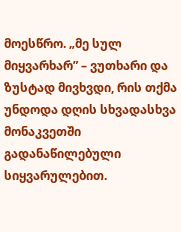მოესწრო. „მე სულ მიყვარხარ” – ვუთხარი და ზუსტად მივხვდი, რის თქმა უნდოდა დღის სხვადასხვა მონაკვეთში გადანაწილებული სიყვარულებით.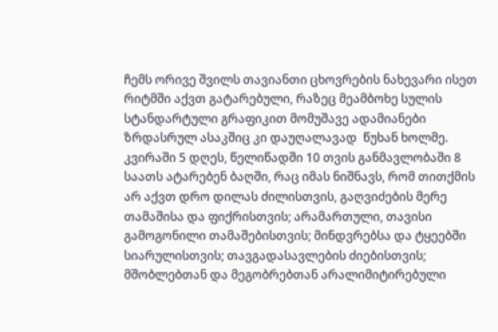ჩემს ორივე შვილს თავიანთი ცხოვრების ნახევარი ისეთ რიტმში აქვთ გატარებული, რაზეც მეამბოხე სულის სტანდარტული გრაფიკით მომუშავე ადამიანები ზრდასრულ ასაკშიც კი დაუღალავად  წუხან ხოლმე. კვირაში 5 დღეს, წელიწადში 10 თვის განმავლობაში 8 საათს ატარებენ ბაღში, რაც იმას ნიშნავს, რომ თითქმის არ აქვთ დრო დილას ძილისთვის, გაღვიძების მერე თამაშისა და ფიქრისთვის; არამართული, თავისი გამოგონილი თამაშებისთვის; მინდვრებსა და ტყეებში სიარულისთვის; თავგადასავლების ძიებისთვის; მშობლებთან და მეგობრებთან არალიმიტირებული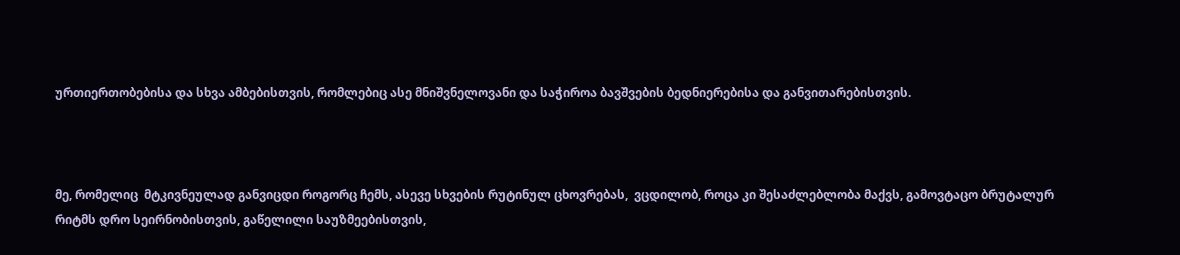ურთიერთობებისა და სხვა ამბებისთვის, რომლებიც ასე მნიშვნელოვანი და საჭიროა ბავშვების ბედნიერებისა და განვითარებისთვის.



მე, რომელიც  მტკივნეულად განვიცდი როგორც ჩემს, ასევე სხვების რუტინულ ცხოვრებას,  ვცდილობ, როცა კი შესაძლებლობა მაქვს, გამოვტაცო ბრუტალურ რიტმს დრო სეირნობისთვის, გაწელილი საუზმეებისთვის,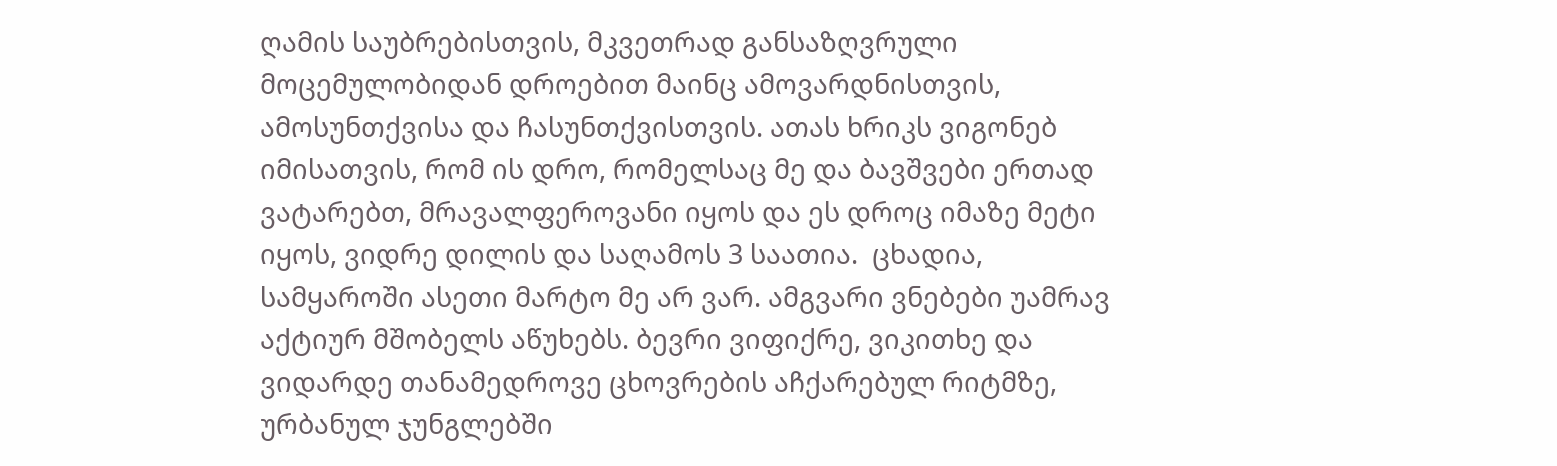ღამის საუბრებისთვის, მკვეთრად განსაზღვრული მოცემულობიდან დროებით მაინც ამოვარდნისთვის, ამოსუნთქვისა და ჩასუნთქვისთვის. ათას ხრიკს ვიგონებ იმისათვის, რომ ის დრო, რომელსაც მე და ბავშვები ერთად ვატარებთ, მრავალფეროვანი იყოს და ეს დროც იმაზე მეტი იყოს, ვიდრე დილის და საღამოს 3 საათია.  ცხადია, სამყაროში ასეთი მარტო მე არ ვარ. ამგვარი ვნებები უამრავ აქტიურ მშობელს აწუხებს. ბევრი ვიფიქრე, ვიკითხე და ვიდარდე თანამედროვე ცხოვრების აჩქარებულ რიტმზე, ურბანულ ჯუნგლებში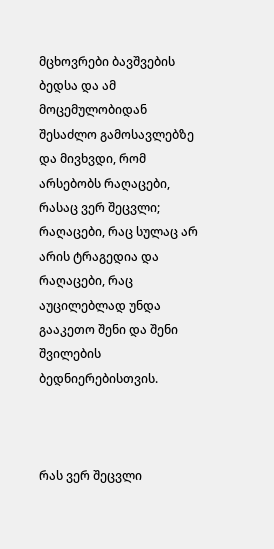მცხოვრები ბავშვების ბედსა და ამ მოცემულობიდან შესაძლო გამოსავლებზე და მივხვდი, რომ არსებობს რაღაცები, რასაც ვერ შეცვლი; რაღაცები, რაც სულაც არ არის ტრაგედია და რაღაცები, რაც აუცილებლად უნდა გააკეთო შენი და შენი შვილების ბედნიერებისთვის.



რას ვერ შეცვლი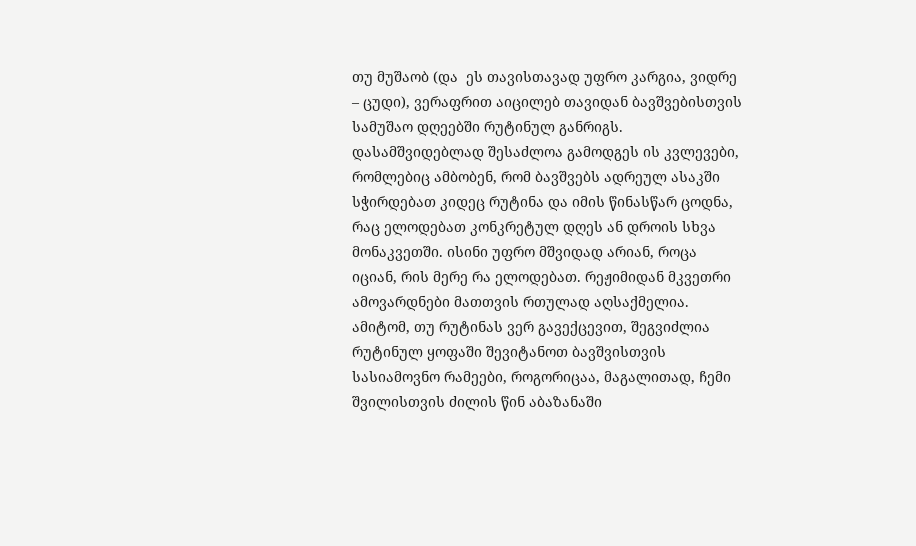თუ მუშაობ (და  ეს თავისთავად უფრო კარგია, ვიდრე – ცუდი), ვერაფრით აიცილებ თავიდან ბავშვებისთვის სამუშაო დღეებში რუტინულ განრიგს. დასამშვიდებლად შესაძლოა გამოდგეს ის კვლევები, რომლებიც ამბობენ, რომ ბავშვებს ადრეულ ასაკში სჭირდებათ კიდეც რუტინა და იმის წინასწარ ცოდნა, რაც ელოდებათ კონკრეტულ დღეს ან დროის სხვა მონაკვეთში. ისინი უფრო მშვიდად არიან, როცა იციან, რის მერე რა ელოდებათ. რეჟიმიდან მკვეთრი ამოვარდნები მათთვის რთულად აღსაქმელია. ამიტომ, თუ რუტინას ვერ გავექცევით, შეგვიძლია რუტინულ ყოფაში შევიტანოთ ბავშვისთვის სასიამოვნო რამეები, როგორიცაა, მაგალითად, ჩემი შვილისთვის ძილის წინ აბაზანაში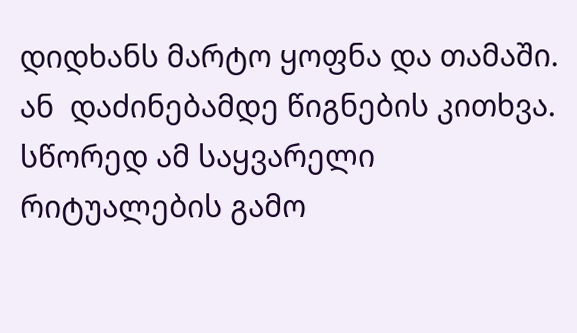დიდხანს მარტო ყოფნა და თამაში. ან  დაძინებამდე წიგნების კითხვა. სწორედ ამ საყვარელი რიტუალების გამო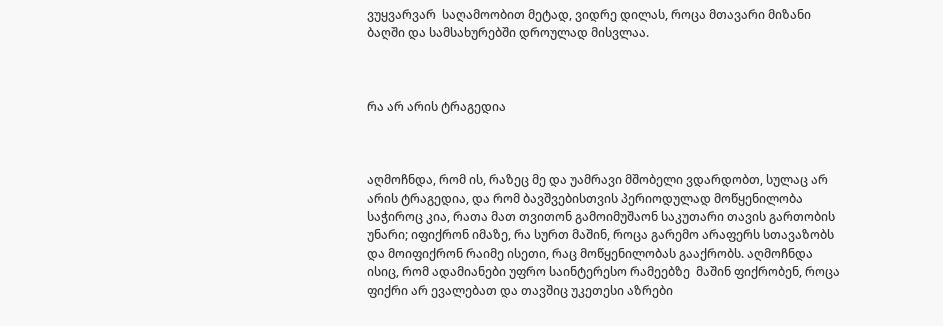ვუყვარვარ  საღამოობით მეტად, ვიდრე დილას, როცა მთავარი მიზანი ბაღში და სამსახურებში დროულად მისვლაა.



რა არ არის ტრაგედია



აღმოჩნდა, რომ ის, რაზეც მე და უამრავი მშობელი ვდარდობთ, სულაც არ არის ტრაგედია, და რომ ბავშვებისთვის პერიოდულად მოწყენილობა საჭიროც კია, რათა მათ თვითონ გამოიმუშაონ საკუთარი თავის გართობის უნარი; იფიქრონ იმაზე, რა სურთ მაშინ, როცა გარემო არაფერს სთავაზობს და მოიფიქრონ რაიმე ისეთი, რაც მოწყენილობას გააქრობს. აღმოჩნდა ისიც, რომ ადამიანები უფრო საინტერესო რამეებზე  მაშინ ფიქრობენ, როცა ფიქრი არ ევალებათ და თავშიც უკეთესი აზრები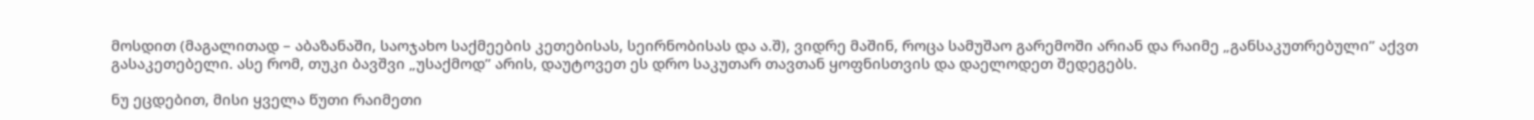მოსდით (მაგალითად – აბაზანაში, საოჯახო საქმეების კეთებისას, სეირნობისას და ა.შ), ვიდრე მაშინ, როცა სამუშაო გარემოში არიან და რაიმე „განსაკუთრებული” აქვთ გასაკეთებელი. ასე რომ, თუკი ბავშვი „უსაქმოდ” არის, დაუტოვეთ ეს დრო საკუთარ თავთან ყოფნისთვის და დაელოდეთ შედეგებს.

ნუ ეცდებით, მისი ყველა წუთი რაიმეთი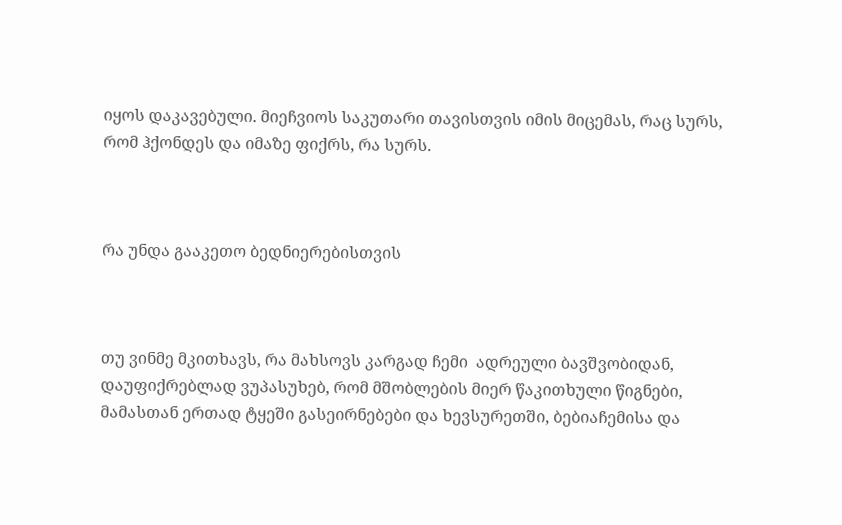იყოს დაკავებული. მიეჩვიოს საკუთარი თავისთვის იმის მიცემას, რაც სურს, რომ ჰქონდეს და იმაზე ფიქრს, რა სურს.



რა უნდა გააკეთო ბედნიერებისთვის



თუ ვინმე მკითხავს, რა მახსოვს კარგად ჩემი  ადრეული ბავშვობიდან, დაუფიქრებლად ვუპასუხებ, რომ მშობლების მიერ წაკითხული წიგნები, მამასთან ერთად ტყეში გასეირნებები და ხევსურეთში, ბებიაჩემისა და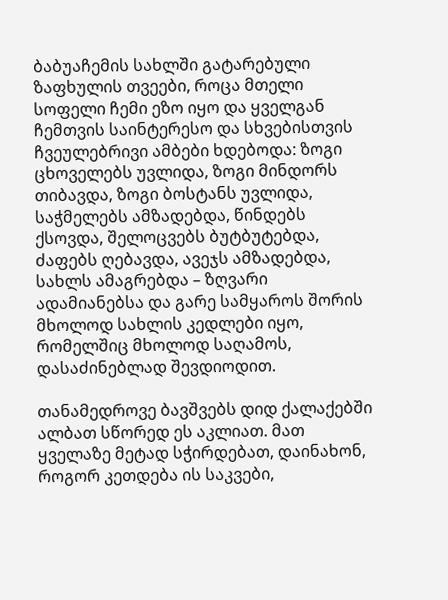ბაბუაჩემის სახლში გატარებული ზაფხულის თვეები, როცა მთელი სოფელი ჩემი ეზო იყო და ყველგან ჩემთვის საინტერესო და სხვებისთვის ჩვეულებრივი ამბები ხდებოდა: ზოგი ცხოველებს უვლიდა, ზოგი მინდორს თიბავდა, ზოგი ბოსტანს უვლიდა, საჭმელებს ამზადებდა, წინდებს ქსოვდა, შელოცვებს ბუტბუტებდა, ძაფებს ღებავდა, ავეჯს ამზადებდა, სახლს ამაგრებდა – ზღვარი ადამიანებსა და გარე სამყაროს შორის მხოლოდ სახლის კედლები იყო, რომელშიც მხოლოდ საღამოს, დასაძინებლად შევდიოდით.

თანამედროვე ბავშვებს დიდ ქალაქებში ალბათ სწორედ ეს აკლიათ. მათ ყველაზე მეტად სჭირდებათ, დაინახონ, როგორ კეთდება ის საკვები,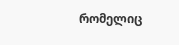რომელიც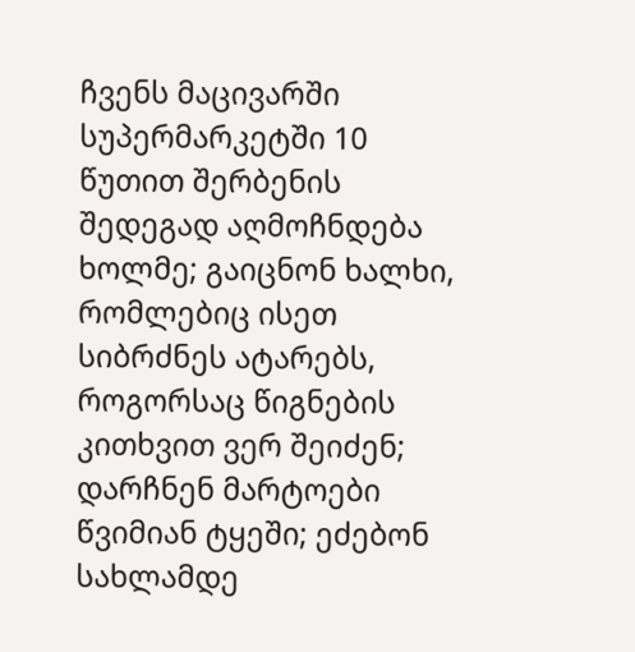ჩვენს მაცივარში სუპერმარკეტში 10 წუთით შერბენის შედეგად აღმოჩნდება ხოლმე; გაიცნონ ხალხი, რომლებიც ისეთ სიბრძნეს ატარებს, როგორსაც წიგნების კითხვით ვერ შეიძენ; დარჩნენ მარტოები წვიმიან ტყეში; ეძებონ სახლამდე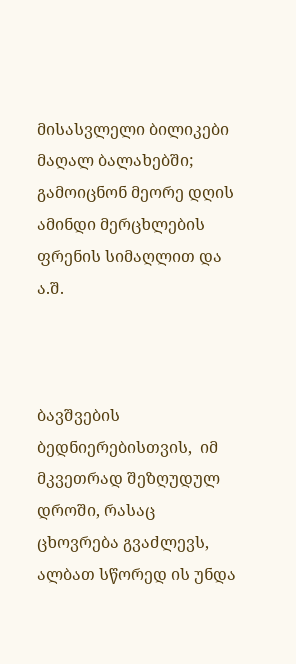მისასვლელი ბილიკები მაღალ ბალახებში; გამოიცნონ მეორე დღის ამინდი მერცხლების ფრენის სიმაღლით და ა.შ.



ბავშვების ბედნიერებისთვის,  იმ მკვეთრად შეზღუდულ დროში, რასაც ცხოვრება გვაძლევს, ალბათ სწორედ ის უნდა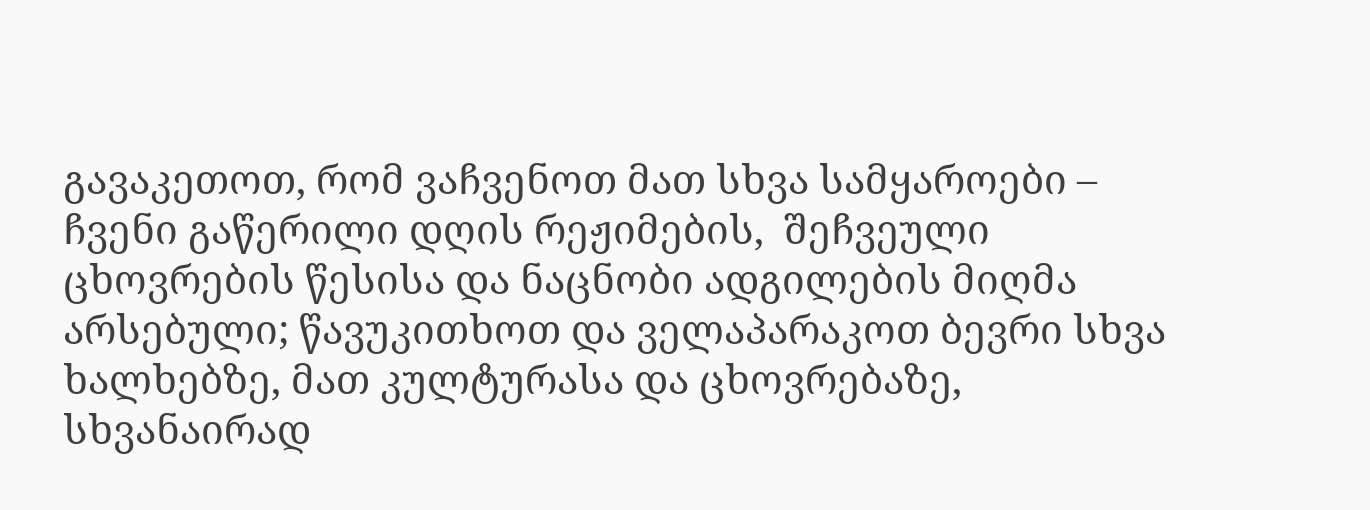გავაკეთოთ, რომ ვაჩვენოთ მათ სხვა სამყაროები – ჩვენი გაწერილი დღის რეჟიმების,  შეჩვეული ცხოვრების წესისა და ნაცნობი ადგილების მიღმა არსებული; წავუკითხოთ და ველაპარაკოთ ბევრი სხვა ხალხებზე, მათ კულტურასა და ცხოვრებაზე, სხვანაირად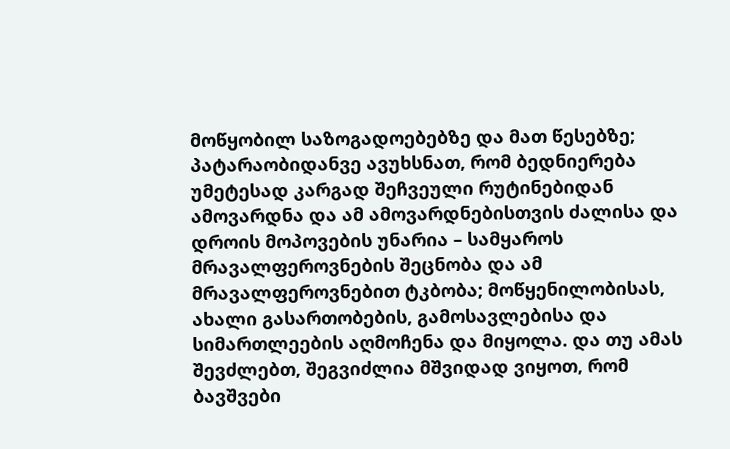მოწყობილ საზოგადოებებზე და მათ წესებზე; პატარაობიდანვე ავუხსნათ, რომ ბედნიერება უმეტესად კარგად შეჩვეული რუტინებიდან ამოვარდნა და ამ ამოვარდნებისთვის ძალისა და დროის მოპოვების უნარია – სამყაროს მრავალფეროვნების შეცნობა და ამ მრავალფეროვნებით ტკბობა; მოწყენილობისას, ახალი გასართობების, გამოსავლებისა და სიმართლეების აღმოჩენა და მიყოლა. და თუ ამას შევძლებთ, შეგვიძლია მშვიდად ვიყოთ, რომ ბავშვები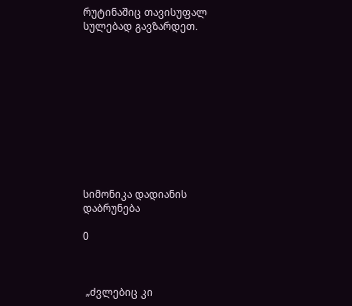რუტინაშიც თავისუფალ სულებად გავზარდეთ.











სიმონიკა დადიანის დაბრუნება

0



 „ძვლებიც კი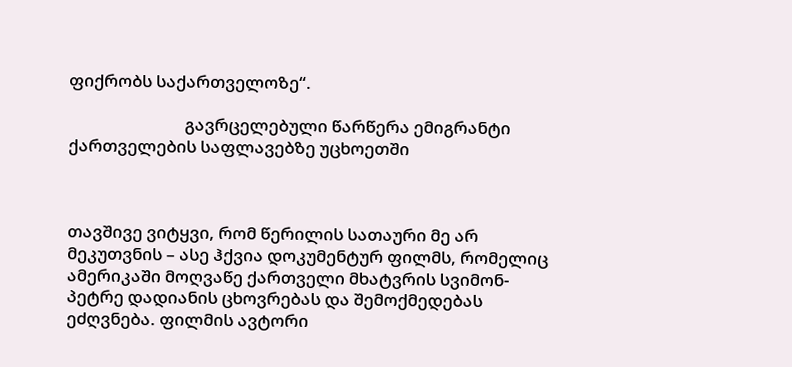ფიქრობს საქართველოზე“.

                             გავრცელებული წარწერა ემიგრანტი ქართველების საფლავებზე უცხოეთში



თავშივე ვიტყვი, რომ წერილის სათაური მე არ მეკუთვნის – ასე ჰქვია დოკუმენტურ ფილმს, რომელიც ამერიკაში მოღვაწე ქართველი მხატვრის სვიმონ-პეტრე დადიანის ცხოვრებას და შემოქმედებას ეძღვნება. ფილმის ავტორი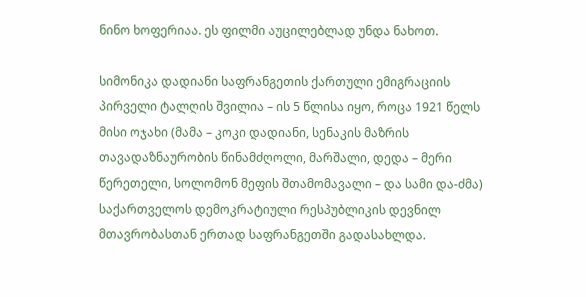ნინო ხოფერიაა. ეს ფილმი აუცილებლად უნდა ნახოთ.

სიმონიკა დადიანი საფრანგეთის ქართული ემიგრაციის პირველი ტალღის შვილია – ის 5 წლისა იყო, როცა 1921 წელს მისი ოჯახი (მამა – კოკი დადიანი, სენაკის მაზრის თავადაზნაურობის წინამძღოლი, მარშალი, დედა – მერი წერეთელი, სოლომონ მეფის შთამომავალი – და სამი და-ძმა) საქართველოს დემოკრატიული რესპუბლიკის დევნილ მთავრობასთან ერთად საფრანგეთში გადასახლდა.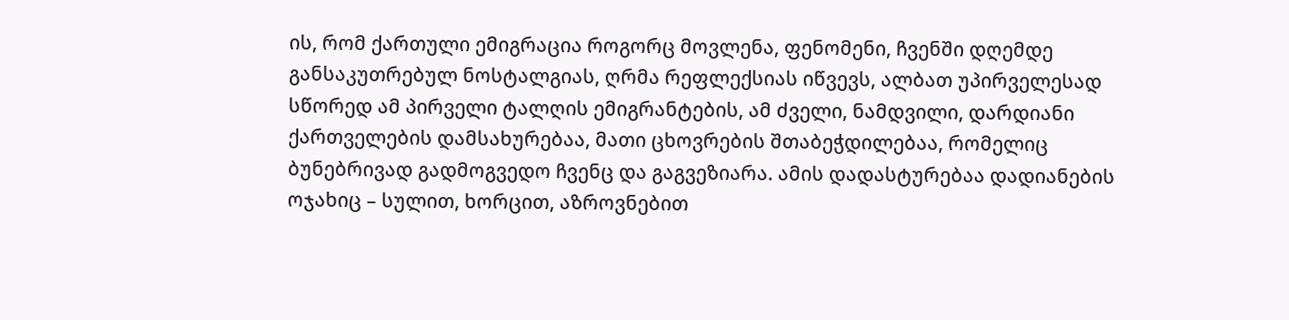ის, რომ ქართული ემიგრაცია როგორც მოვლენა, ფენომენი, ჩვენში დღემდე განსაკუთრებულ ნოსტალგიას, ღრმა რეფლექსიას იწვევს, ალბათ უპირველესად სწორედ ამ პირველი ტალღის ემიგრანტების, ამ ძველი, ნამდვილი, დარდიანი ქართველების დამსახურებაა, მათი ცხოვრების შთაბეჭდილებაა, რომელიც ბუნებრივად გადმოგვედო ჩვენც და გაგვეზიარა. ამის დადასტურებაა დადიანების ოჯახიც – სულით, ხორცით, აზროვნებით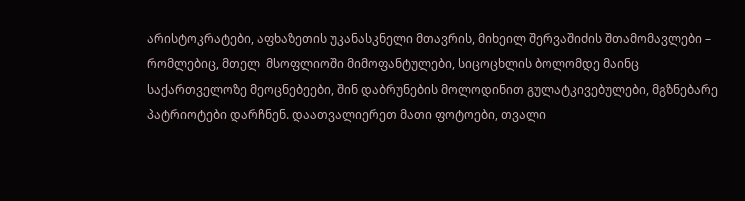არისტოკრატები, აფხაზეთის უკანასკნელი მთავრის, მიხეილ შერვაშიძის შთამომავლები – რომლებიც, მთელ  მსოფლიოში მიმოფანტულები, სიცოცხლის ბოლომდე მაინც საქართველოზე მეოცნებეები, შინ დაბრუნების მოლოდინით გულატკივებულები, მგზნებარე პატრიოტები დარჩნენ. დაათვალიერეთ მათი ფოტოები, თვალი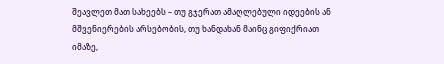შეავლეთ მათ სახეებს – თუ გჯერათ ამაღლებული იდეების ან მშვენიერების არსებობის, თუ ხანდახან მაინც გიფიქრიათ იმაზე,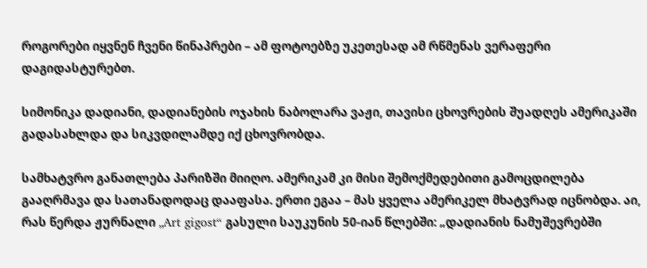როგორები იყვნენ ჩვენი წინაპრები – ამ ფოტოებზე უკეთესად ამ რწმენას ვერაფერი დაგიდასტურებთ.

სიმონიკა დადიანი, დადიანების ოჯახის ნაბოლარა ვაჟი, თავისი ცხოვრების შუადღეს ამერიკაში გადასახლდა და სიკვდილამდე იქ ცხოვრობდა.

სამხატვრო განათლება პარიზში მიიღო. ამერიკამ კი მისი შემოქმედებითი გამოცდილება გააღრმავა და სათანადოდაც დააფასა. ერთი ეგაა – მას ყველა ამერიკელ მხატვრად იცნობდა. აი, რას წერდა ჟურნალი „Art gigost“ გასული საუკუნის 50-იან წლებში: „დადიანის ნამუშევრებში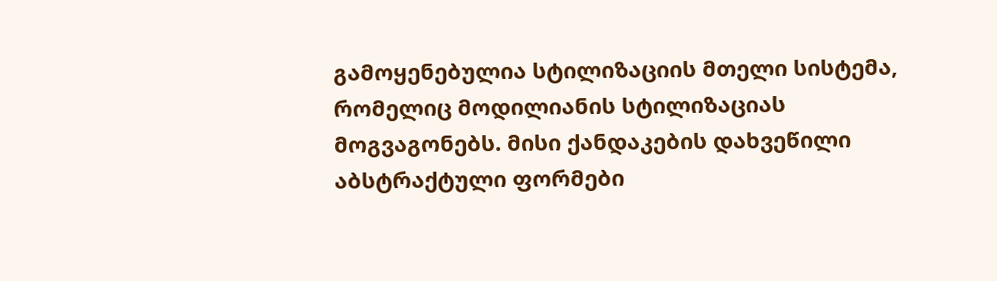გამოყენებულია სტილიზაციის მთელი სისტემა, რომელიც მოდილიანის სტილიზაციას მოგვაგონებს. მისი ქანდაკების დახვეწილი აბსტრაქტული ფორმები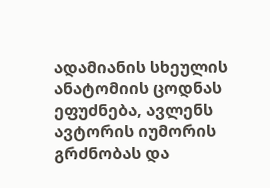ადამიანის სხეულის ანატომიის ცოდნას ეფუძნება, ავლენს ავტორის იუმორის გრძნობას და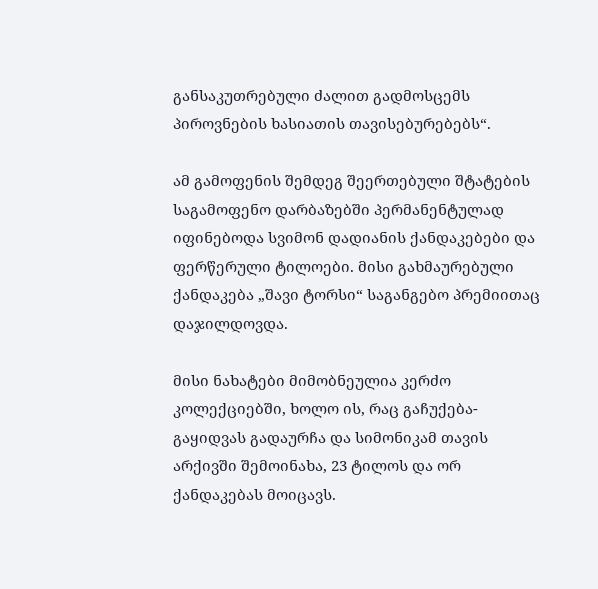განსაკუთრებული ძალით გადმოსცემს პიროვნების ხასიათის თავისებურებებს“.

ამ გამოფენის შემდეგ შეერთებული შტატების საგამოფენო დარბაზებში პერმანენტულად იფინებოდა სვიმონ დადიანის ქანდაკებები და ფერწერული ტილოები. მისი გახმაურებული ქანდაკება „შავი ტორსი“ საგანგებო პრემიითაც დაჯილდოვდა.

მისი ნახატები მიმობნეულია კერძო კოლექციებში, ხოლო ის, რაც გაჩუქება-გაყიდვას გადაურჩა და სიმონიკამ თავის არქივში შემოინახა, 23 ტილოს და ორ ქანდაკებას მოიცავს.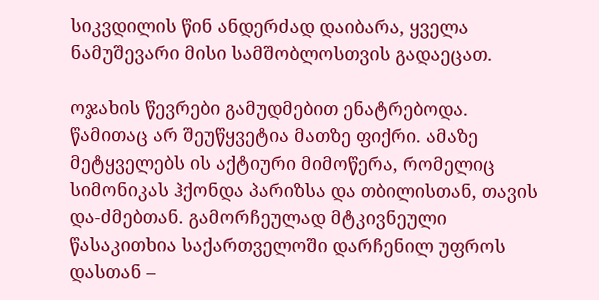სიკვდილის წინ ანდერძად დაიბარა, ყველა ნამუშევარი მისი სამშობლოსთვის გადაეცათ.

ოჯახის წევრები გამუდმებით ენატრებოდა. წამითაც არ შეუწყვეტია მათზე ფიქრი. ამაზე მეტყველებს ის აქტიური მიმოწერა, რომელიც სიმონიკას ჰქონდა პარიზსა და თბილისთან, თავის და-ძმებთან. გამორჩეულად მტკივნეული წასაკითხია საქართველოში დარჩენილ უფროს დასთან –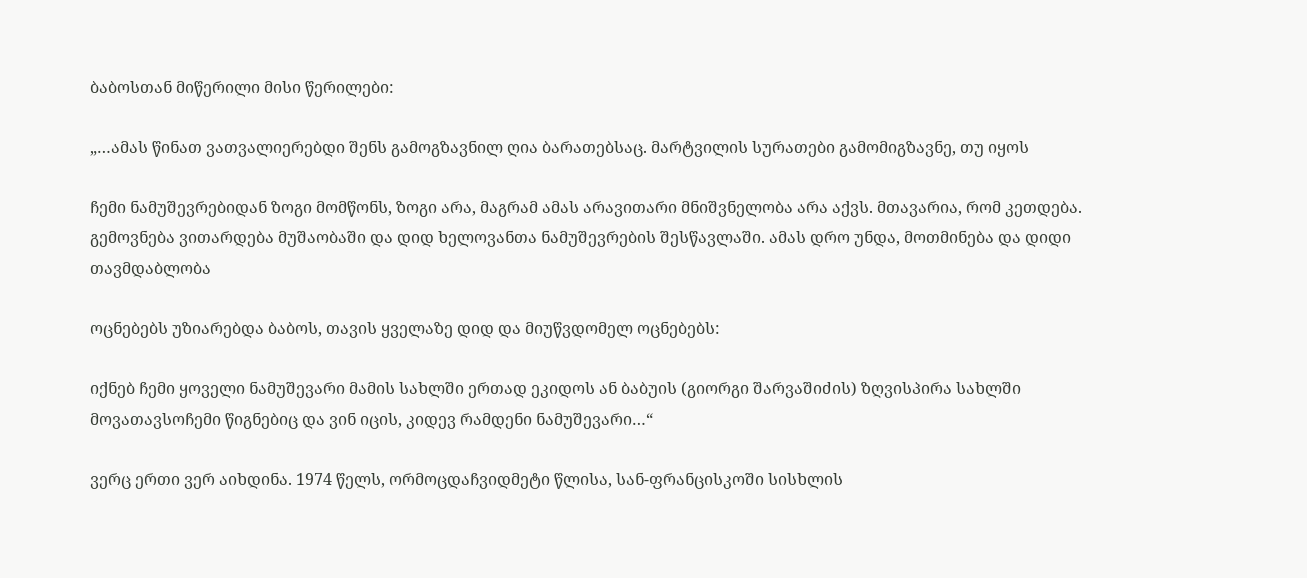ბაბოსთან მიწერილი მისი წერილები:

„…ამას წინათ ვათვალიერებდი შენს გამოგზავნილ ღია ბარათებსაც. მარტვილის სურათები გამომიგზავნე, თუ იყოს

ჩემი ნამუშევრებიდან ზოგი მომწონს, ზოგი არა, მაგრამ ამას არავითარი მნიშვნელობა არა აქვს. მთავარია, რომ კეთდება. გემოვნება ვითარდება მუშაობაში და დიდ ხელოვანთა ნამუშევრების შესწავლაში. ამას დრო უნდა, მოთმინება და დიდი თავმდაბლობა

ოცნებებს უზიარებდა ბაბოს, თავის ყველაზე დიდ და მიუწვდომელ ოცნებებს:

იქნებ ჩემი ყოველი ნამუშევარი მამის სახლში ერთად ეკიდოს ან ბაბუის (გიორგი შარვაშიძის) ზღვისპირა სახლში მოვათავსოჩემი წიგნებიც და ვინ იცის, კიდევ რამდენი ნამუშევარი…“

ვერც ერთი ვერ აიხდინა. 1974 წელს, ორმოცდაჩვიდმეტი წლისა, სან-ფრანცისკოში სისხლის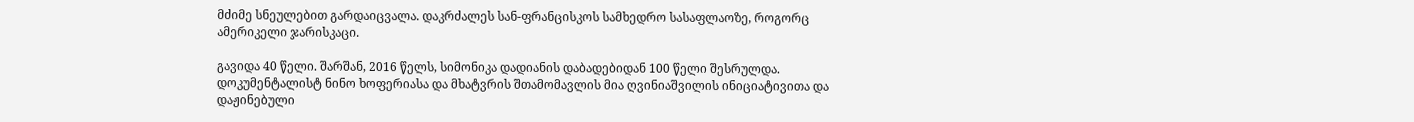მძიმე სნეულებით გარდაიცვალა. დაკრძალეს სან-ფრანცისკოს სამხედრო სასაფლაოზე, როგორც ამერიკელი ჯარისკაცი.

გავიდა 40 წელი. შარშან, 2016 წელს, სიმონიკა დადიანის დაბადებიდან 100 წელი შესრულდა. დოკუმენტალისტ ნინო ხოფერიასა და მხატვრის შთამომავლის მია ღვინიაშვილის ინიციატივითა და დაჟინებული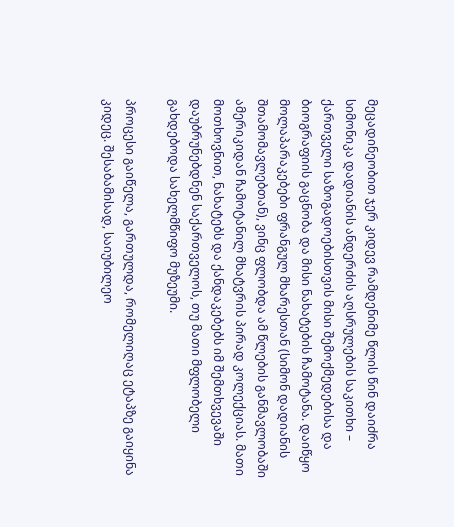მეცადინეობით ჯერ კიდევ რამდენიმე წლის წინ დაიძრა სიმონიკა დადიანის ანდერძის აღსრულების საკითხი – ქართველი საზოგადოებისთვის მისი შემოქმედებისა და ბიოგრაფიის გაცნობა და მისი ნახატების ჩამოტანა. დაიწყო მოლაპარაკებები ფრანგულ მხარესთან (სიმონ დადიანის შთამომავლებთან), ვინც ფლობდა ამ წლების განმავლობაში ამერიკიდან ჩამოტანილ მხატვრის პირად კოლექციას. მათი მოთხოვნით, ნახატებს და ქანდაკებებს იმ შემთხვევაში დაუბრუნებდნენ საქართველოს, თუ მათი მფლობელი გახდებოდა სახელმწიფო მუზეუმი.

პროცესი გაიწელა, გართულდა, რომელიღაც ეტაპზე გაიყინა კიდეც. შესაბამისად, საიუბილეო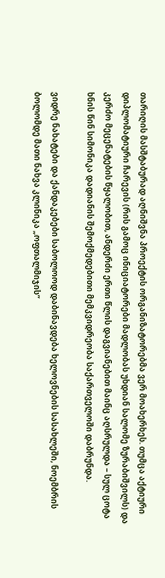თარიღის მასშტაბურად აღნიშვნა პროექტის ორგანიზატორებმა ვერ მოახერხეს. თუმცა აქტიური დიპლომატიური ჩარევის (რის გამოც ინიციატორები მადლობას უხდიან სალომე ზურაბიშვილს) და კერძო მეცენატების წყალობით, ანდერძი ერთი წლის დაგვიანებით მაინც აღსრულდა – სულ ცოტა ხნის წინ სიმონიკა დადიანის შემოქმედებითი მემკვიდრეობა საქართველოში დაბრუნდა.

ვიდრე ნახატები და ქანდაკებები საბოლოოდ დაბინავდება ხელოვნების სასახლეში, ნოემბრის ბოლომდე მათი ნახვა კლინიკა „ოფთალმიჯის“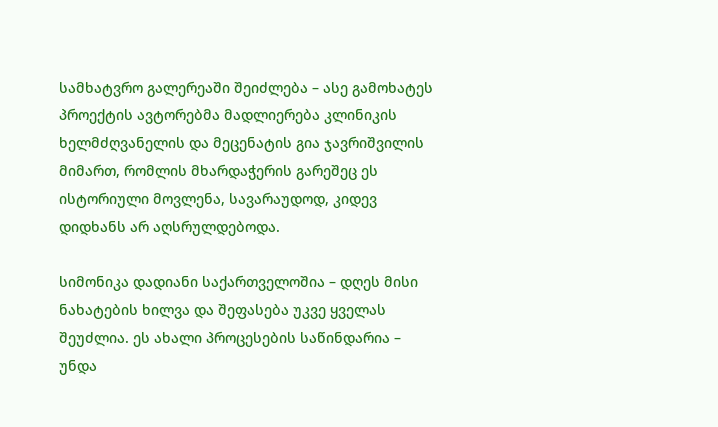სამხატვრო გალერეაში შეიძლება – ასე გამოხატეს პროექტის ავტორებმა მადლიერება კლინიკის ხელმძღვანელის და მეცენატის გია ჯავრიშვილის მიმართ, რომლის მხარდაჭერის გარეშეც ეს ისტორიული მოვლენა, სავარაუდოდ, კიდევ დიდხანს არ აღსრულდებოდა.

სიმონიკა დადიანი საქართველოშია – დღეს მისი ნახატების ხილვა და შეფასება უკვე ყველას შეუძლია. ეს ახალი პროცესების საწინდარია – უნდა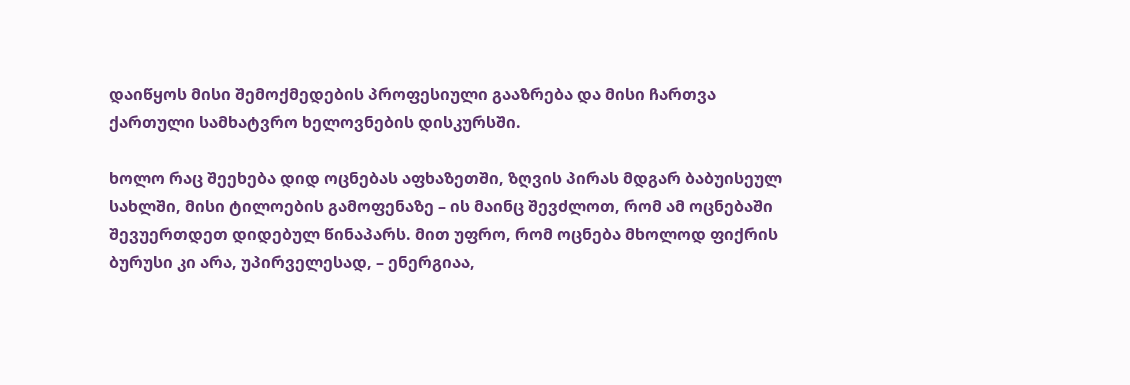დაიწყოს მისი შემოქმედების პროფესიული გააზრება და მისი ჩართვა ქართული სამხატვრო ხელოვნების დისკურსში.

ხოლო რაც შეეხება დიდ ოცნებას აფხაზეთში, ზღვის პირას მდგარ ბაბუისეულ სახლში, მისი ტილოების გამოფენაზე – ის მაინც შევძლოთ, რომ ამ ოცნებაში შევუერთდეთ დიდებულ წინაპარს. მით უფრო, რომ ოცნება მხოლოდ ფიქრის ბურუსი კი არა, უპირველესად, – ენერგიაა,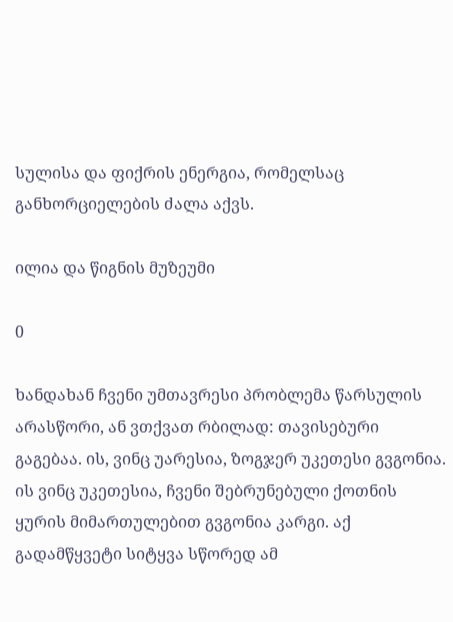სულისა და ფიქრის ენერგია, რომელსაც განხორციელების ძალა აქვს.

ილია და წიგნის მუზეუმი

0

ხანდახან ჩვენი უმთავრესი პრობლემა წარსულის არასწორი, ან ვთქვათ რბილად: თავისებური გაგებაა. ის, ვინც უარესია, ზოგჯერ უკეთესი გვგონია. ის ვინც უკეთესია, ჩვენი შებრუნებული ქოთნის ყურის მიმართულებით გვგონია კარგი. აქ გადამწყვეტი სიტყვა სწორედ ამ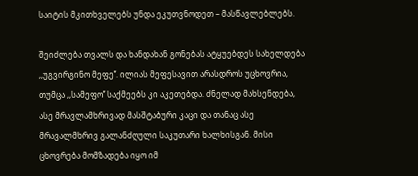საიტის მკითხველებს უნდა ეკუთვნოდეთ – მასწავლებლებს.

შეიძლება თვალს და ხანდახან გონებას ატყუებდეს სახელდება ,,უგვირგინო მეფე’’. ილიას მეფესავით არასდროს უცხოვრია, თუმცა ,,სამეფო’’ საქმეებს კი აკეთებდა. ძნელად მახსენდება, ასე მრავლამხრივად მასშტაბური კაცი და თანაც ასე მრავალმხრივ გალანძღული საკუთარი ხალხისგან. მისი ცხოვრება მომზადება იყო იმ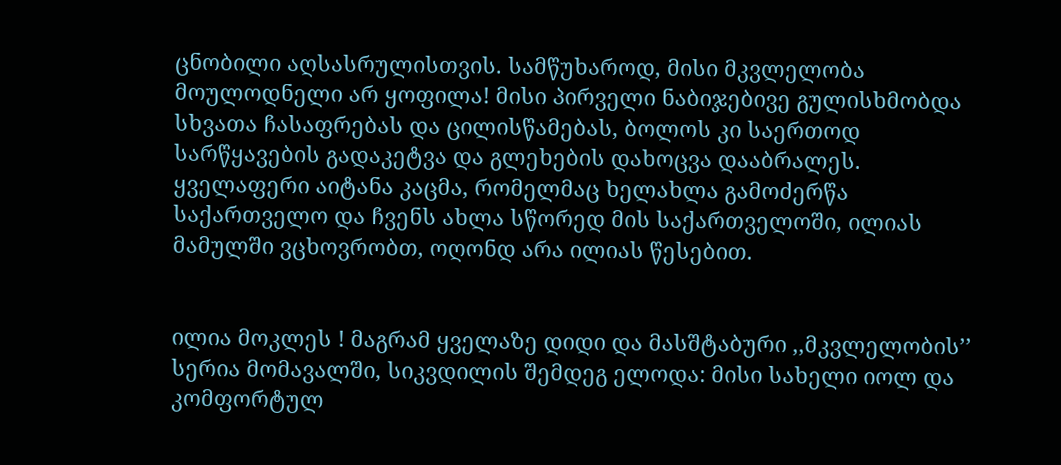ცნობილი აღსასრულისთვის. სამწუხაროდ, მისი მკვლელობა მოულოდნელი არ ყოფილა! მისი პირველი ნაბიჯებივე გულისხმობდა სხვათა ჩასაფრებას და ცილისწამებას, ბოლოს კი საერთოდ სარწყავების გადაკეტვა და გლეხების დახოცვა დააბრალეს. ყველაფერი აიტანა კაცმა, რომელმაც ხელახლა გამოძერწა საქართველო და ჩვენს ახლა სწორედ მის საქართველოში, ილიას მამულში ვცხოვრობთ, ოღონდ არა ილიას წესებით.


ილია მოკლეს ! მაგრამ ყველაზე დიდი და მასშტაბური ,,მკვლელობის’’ სერია მომავალში, სიკვდილის შემდეგ ელოდა: მისი სახელი იოლ და კომფორტულ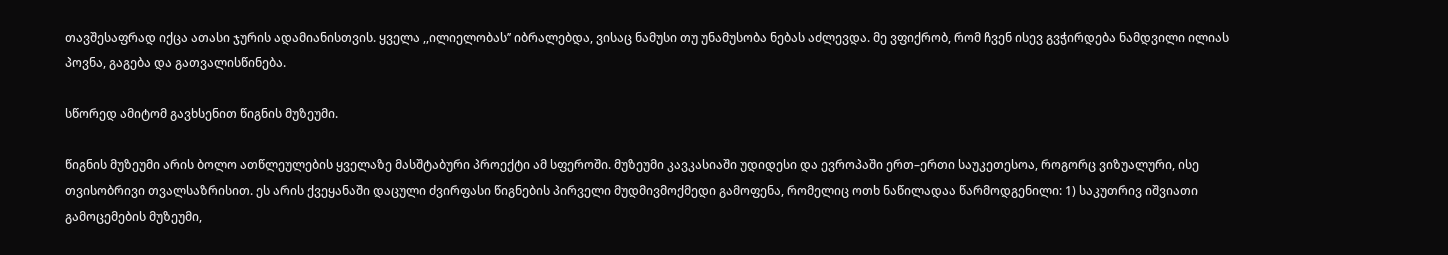თავშესაფრად იქცა ათასი ჯურის ადამიანისთვის. ყველა ,,ილიელობას’’ იბრალებდა, ვისაც ნამუსი თუ უნამუსობა ნებას აძლევდა. მე ვფიქრობ, რომ ჩვენ ისევ გვჭირდება ნამდვილი ილიას პოვნა, გაგება და გათვალისწინება.

სწორედ ამიტომ გავხსენით წიგნის მუზეუმი.

წიგნის მუზეუმი არის ბოლო ათწლეულების ყველაზე მასშტაბური პროექტი ამ სფეროში. მუზეუმი კავკასიაში უდიდესი და ევროპაში ერთ–ერთი საუკეთესოა, როგორც ვიზუალური, ისე თვისობრივი თვალსაზრისით. ეს არის ქვეყანაში დაცული ძვირფასი წიგნების პირველი მუდმივმოქმედი გამოფენა, რომელიც ოთხ ნაწილადაა წარმოდგენილი: 1) საკუთრივ იშვიათი გამოცემების მუზეუმი,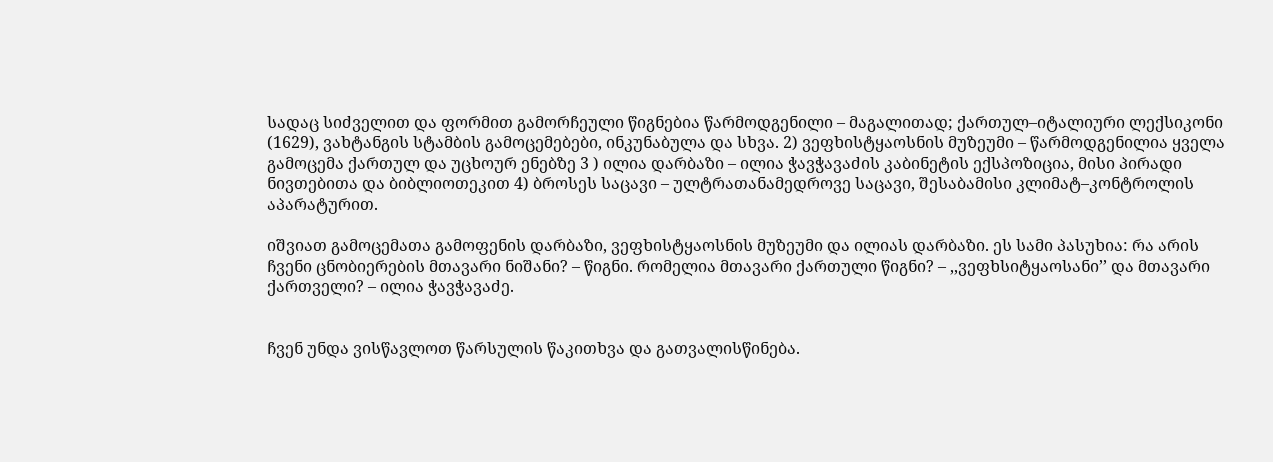სადაც სიძველით და ფორმით გამორჩეული წიგნებია წარმოდგენილი – მაგალითად; ქართულ–იტალიური ლექსიკონი (1629), ვახტანგის სტამბის გამოცემებები, ინკუნაბულა და სხვა. 2) ვეფხისტყაოსნის მუზეუმი – წარმოდგენილია ყველა გამოცემა ქართულ და უცხოურ ენებზე 3 ) ილია დარბაზი – ილია ჭავჭავაძის კაბინეტის ექსპოზიცია, მისი პირადი ნივთებითა და ბიბლიოთეკით 4) ბროსეს საცავი – ულტრათანამედროვე საცავი, შესაბამისი კლიმატ–კონტროლის აპარატურით.

იშვიათ გამოცემათა გამოფენის დარბაზი, ვეფხისტყაოსნის მუზეუმი და ილიას დარბაზი. ეს სამი პასუხია: რა არის ჩვენი ცნობიერების მთავარი ნიშანი? – წიგნი. რომელია მთავარი ქართული წიგნი? – ,,ვეფხსიტყაოსანი’’ და მთავარი ქართველი? – ილია ჭავჭავაძე.


ჩვენ უნდა ვისწავლოთ წარსულის წაკითხვა და გათვალისწინება.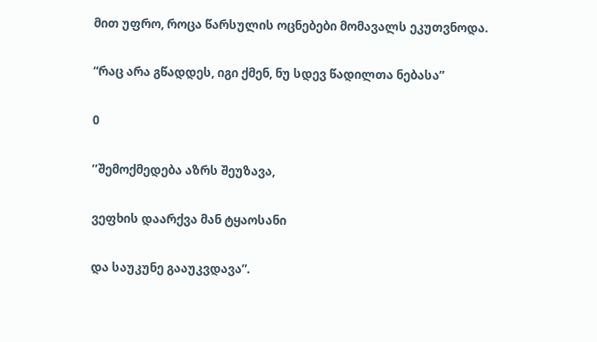მით უფრო, როცა წარსულის ოცნებები მომავალს ეკუთვნოდა.

“რაც არა გწადდეს, იგი ქმენ, ნუ სდევ წადილთა ნებასა”

0

’’შემოქმედება აზრს შეუზავა,

ვეფხის დაარქვა მან ტყაოსანი

და საუკუნე გააუკვდავა”.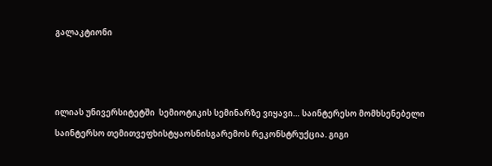გალაკტიონი



ილიას უნივერსიტეტში  სემიოტიკის სემინარზე ვიყავი… საინტერესო მომხსენებელი საინტერსო თემითვეფხისტყაოსნისგარემოს რეკონსტრუქცია. გიგი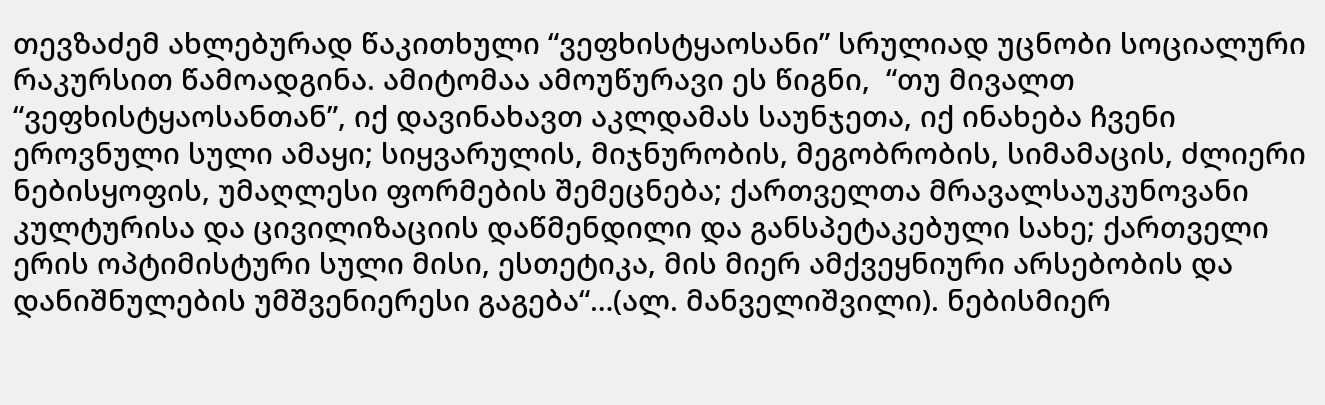თევზაძემ ახლებურად წაკითხული “ვეფხისტყაოსანი” სრულიად უცნობი სოციალური რაკურსით წამოადგინა. ამიტომაა ამოუწურავი ეს წიგნი,  “თუ მივალთ “ვეფხისტყაოსანთან”, იქ დავინახავთ აკლდამას საუნჯეთა, იქ ინახება ჩვენი ეროვნული სული ამაყი; სიყვარულის, მიჯნურობის, მეგობრობის, სიმამაცის, ძლიერი ნებისყოფის, უმაღლესი ფორმების შემეცნება; ქართველთა მრავალსაუკუნოვანი კულტურისა და ცივილიზაციის დაწმენდილი და განსპეტაკებული სახე; ქართველი ერის ოპტიმისტური სული მისი, ესთეტიკა, მის მიერ ამქვეყნიური არსებობის და დანიშნულების უმშვენიერესი გაგება“…(ალ. მანველიშვილი). ნებისმიერ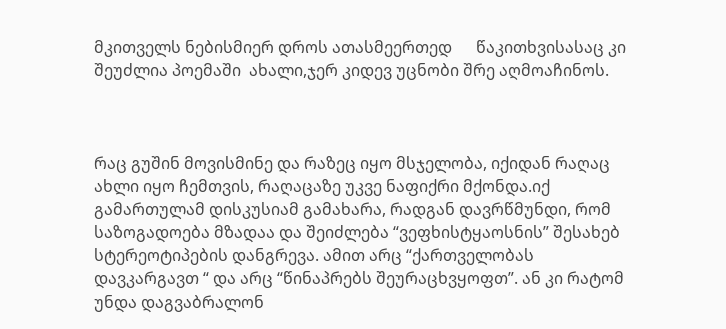მკითველს ნებისმიერ დროს ათასმეერთედ      წაკითხვისასაც კი  შეუძლია პოემაში  ახალი,ჯერ კიდევ უცნობი შრე აღმოაჩინოს.



რაც გუშინ მოვისმინე და რაზეც იყო მსჯელობა, იქიდან რაღაც ახლი იყო ჩემთვის, რაღაცაზე უკვე ნაფიქრი მქონდა.იქ გამართულამ დისკუსიამ გამახარა, რადგან დავრწმუნდი, რომ საზოგადოება მზადაა და შეიძლება “ვეფხისტყაოსნის” შესახებ სტერეოტიპების დანგრევა. ამით არც “ქართველობას დავკარგავთ “ და არც “წინაპრებს შეურაცხვყოფთ”. ან კი რატომ უნდა დაგვაბრალონ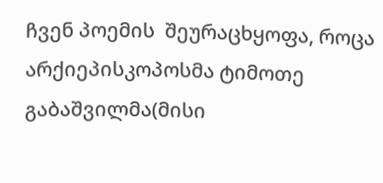ჩვენ პოემის  შეურაცხყოფა, როცა  არქიეპისკოპოსმა ტიმოთე გაბაშვილმა(მისი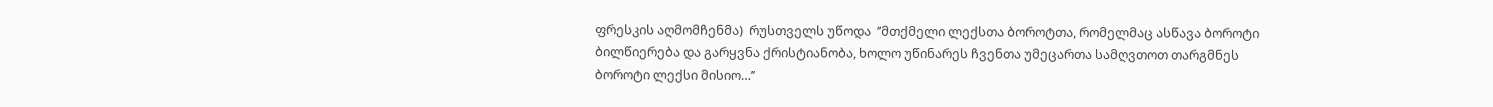ფრესკის აღმომჩენმა)  რუსთველს უწოდა  ’’მთქმელი ლექსთა ბოროტთა, რომელმაც ასწავა ბოროტი ბილწიერება და გარყვნა ქრისტიანობა, ხოლო უწინარეს ჩვენთა უმეცართა სამღვთოთ თარგმნეს ბოროტი ლექსი მისიო…’’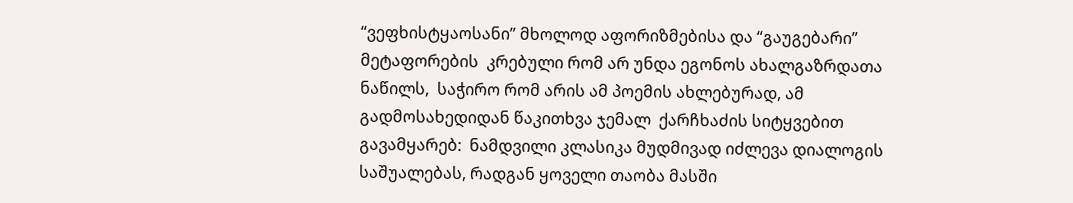“ვეფხისტყაოსანი” მხოლოდ აფორიზმებისა და “გაუგებარი” მეტაფორების  კრებული რომ არ უნდა ეგონოს ახალგაზრდათა ნაწილს,  საჭირო რომ არის ამ პოემის ახლებურად, ამ გადმოსახედიდან წაკითხვა ჯემალ  ქარჩხაძის სიტყვებით  გავამყარებ:  ნამდვილი კლასიკა მუდმივად იძლევა დიალოგის საშუალებას, რადგან ყოველი თაობა მასში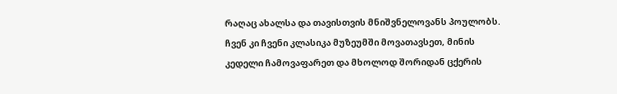რაღაც ახალსა და თავისთვის მნიშვნელოვანს პოულობს. ჩვენ კი ჩვენი კლასიკა მუზეუმში მოვათავსეთ, მინის კედელი ჩამოვაფარეთ და მხოლოდ შორიდან ცქერის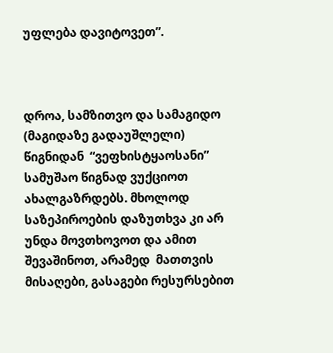უფლება დავიტოვეთ”.



დროა, სამზითვო და სამაგიდო (მაგიდაზე გადაუშლელი) წიგნიდან  “ვეფხისტყაოსანი” სამუშაო წიგნად ვუქციოთ ახალგაზრდებს. მხოლოდ საზეპიროების დაზუთხვა კი არ უნდა მოვთხოვოთ და ამით შევაშინოთ, არამედ  მათთვის მისაღები, გასაგები რესურსებით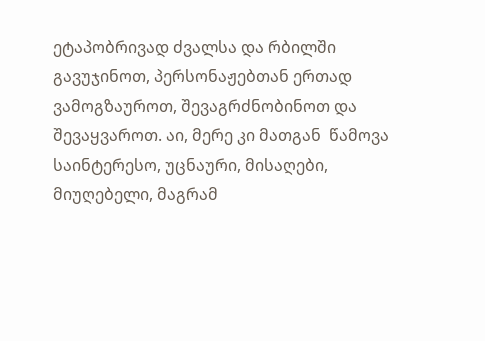ეტაპობრივად ძვალსა და რბილში გავუჯინოთ, პერსონაჟებთან ერთად ვამოგზაუროთ, შევაგრძნობინოთ და  შევაყვაროთ. აი, მერე კი მათგან  წამოვა საინტერესო, უცნაური, მისაღები, მიუღებელი, მაგრამ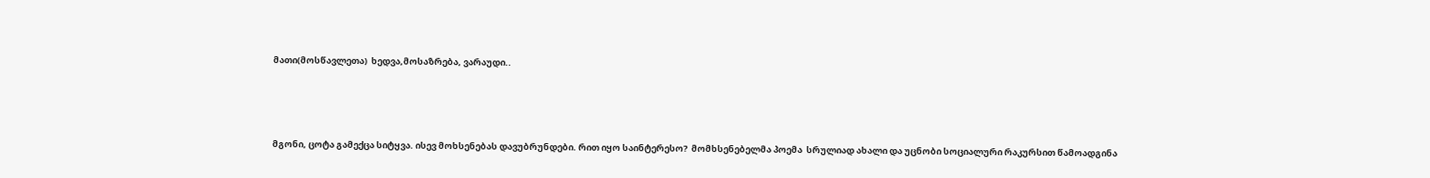მათი(მოსწავლეთა)  ხედვა,მოსაზრება, ვარაუდი..



მგონი, ცოტა გამექცა სიტყვა. ისევ მოხსენებას დავუბრუნდები. რით იყო საინტერესო?  მომხსენებელმა პოემა  სრულიად ახალი და უცნობი სოციალური რაკურსით წამოადგინა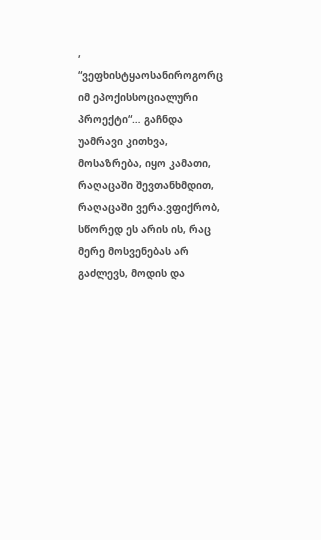, “ვეფხისტყაოსანიროგორც იმ ეპოქისსოციალური პროექტი“… გაჩნდა უამრავი კითხვა, მოსაზრება, იყო კამათი, რაღაცაში შევთანხმდით, რაღაცაში ვერა.ვფიქრობ, სწორედ ეს არის ის, რაც მერე მოსვენებას არ გაძლევს, მოდის და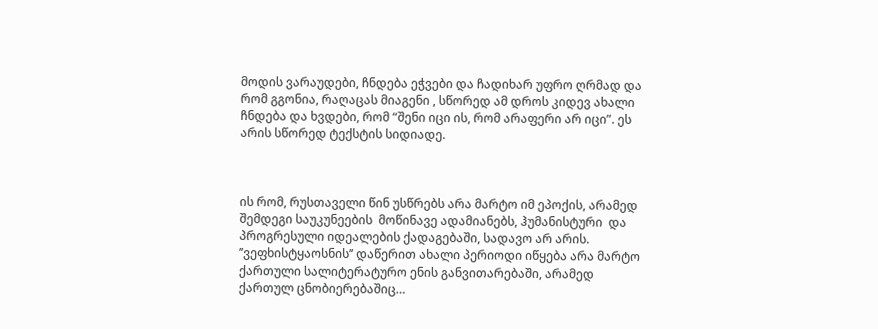მოდის ვარაუდები, ჩნდება ეჭვები და ჩადიხარ უფრო ღრმად და რომ გგონია, რაღაცას მიაგენი , სწორედ ამ დროს კიდევ ახალი ჩნდება და ხვდები, რომ “შენი იცი ის, რომ არაფერი არ იცი”. ეს არის სწორედ ტექსტის სიდიადე.



ის რომ, რუსთაველი წინ უსწრებს არა მარტო იმ ეპოქის, არამედ შემდეგი საუკუნეების  მოწინავე ადამიანებს, ჰუმანისტური  და პროგრესული იდეალების ქადაგებაში, სადავო არ არის. ’’ვეფხისტყაოსნის’’ დაწერით ახალი პერიოდი იწყება არა მარტო ქართული სალიტერატურო ენის განვითარებაში, არამედ ქართულ ცნობიერებაშიც…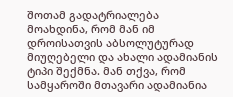შოთამ გადატრიალება მოახდინა, რომ მან იმ დროისათვის აბსოლუტურად მიუღებელი და ახალი ადამიანის ტიპი შექმნა. მან თქვა, რომ სამყაროში მთავარი ადამიანია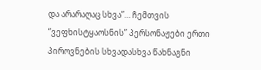და არარაღაც სხვა”… ჩემთვის  “ვეფხისტყაოსნის” პერსონაჟები ერთი პიროვნების სხვადასხვა წახნაგნი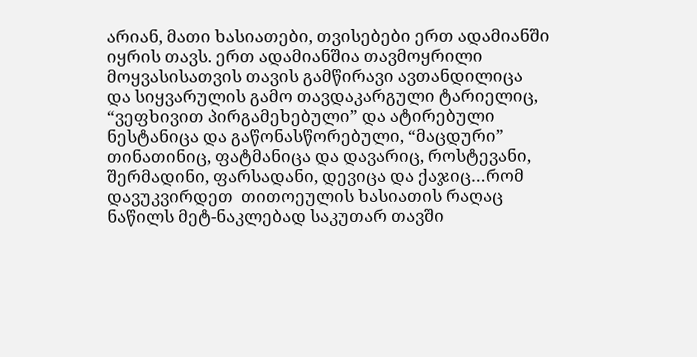არიან, მათი ხასიათები, თვისებები ერთ ადამიანში იყრის თავს. ერთ ადამიანშია თავმოყრილი მოყვასისათვის თავის გამწირავი ავთანდილიცა და სიყვარულის გამო თავდაკარგული ტარიელიც, “ვეფხივით პირგამეხებული” და ატირებული ნესტანიცა და გაწონასწორებული, “მაცდური” თინათინიც, ფატმანიცა და დავარიც, როსტევანი, შერმადინი, ფარსადანი, დევიცა და ქაჯიც…რომ დავუკვირდეთ  თითოეულის ხასიათის რაღაც ნაწილს მეტ-ნაკლებად საკუთარ თავში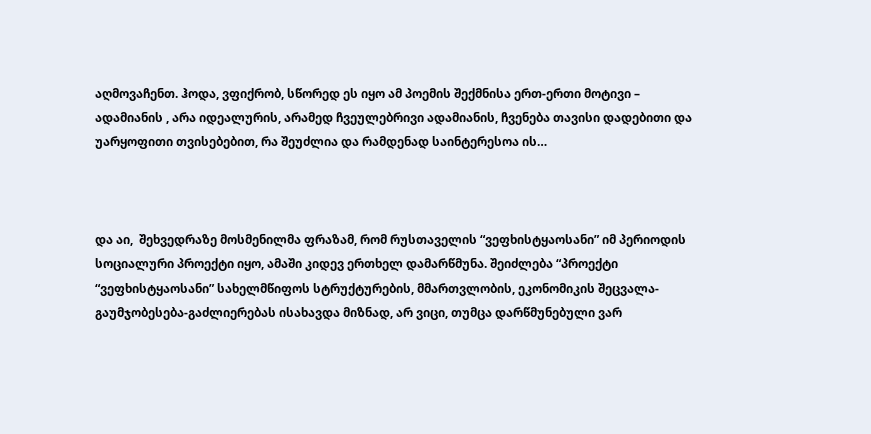აღმოვაჩენთ. ჰოდა, ვფიქრობ, სწორედ ეს იყო ამ პოემის შექმნისა ერთ-ერთი მოტივი –  ადამიანის , არა იდეალურის, არამედ ჩვეულებრივი ადამიანის, ჩვენება თავისი დადებითი და უარყოფითი თვისებებით, რა შეუძლია და რამდენად საინტერესოა ის…



და აი,  შეხვედრაზე მოსმენილმა ფრაზამ, რომ რუსთაველის “ვეფხისტყაოსანი” იმ პერიოდის სოციალური პროექტი იყო, ამაში კიდევ ერთხელ დამარწმუნა. შეიძლება “პროექტი “ვეფხისტყაოსანი” სახელმწიფოს სტრუქტურების, მმართვლობის, ეკონომიკის შეცვალა-გაუმჯობესება-გაძლიერებას ისახავდა მიზნად, არ ვიცი, თუმცა დარწმუნებული ვარ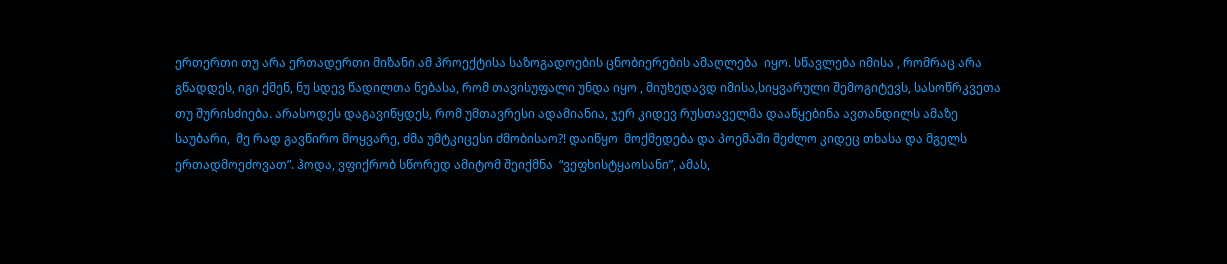ერთერთი თუ არა ერთადერთი მიზანი ამ პროექტისა საზოგადოების ცნობიერების ამაღლება  იყო. სწავლება იმისა , რომრაც არა გწადდეს, იგი ქმენ, ნუ სდევ წადილთა ნებასა, რომ თავისუფალი უნდა იყო , მიუხედავდ იმისა,სიყვარული შემოგიტევს, სასოწრკვეთა თუ შურისძიება. არასოდეს დაგავიწყდეს, რომ უმთავრესი ადამიანია, ჯერ კიდევ რუსთაველმა დააწყებინა ავთანდილს ამაზე საუბარი,  მე რად გავწირო მოყვარე, ძმა უმტკიცესი ძმობისაო?! დაიწყო  მოქმედება და პოემაში შეძლო კიდეც თხასა და მგელს ერთადმოეძოვათ”. ჰოდა, ვფიქრობ სწორედ ამიტომ შეიქმნა  “ვეფხისტყაოსანი”, ამას,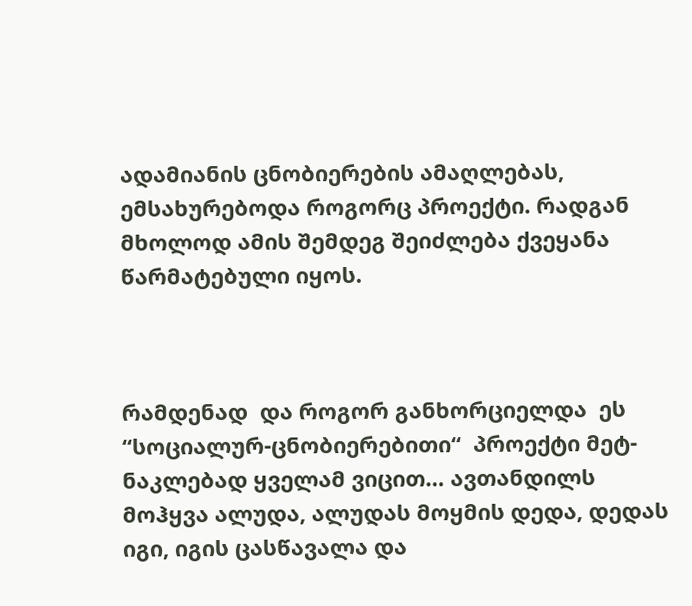ადამიანის ცნობიერების ამაღლებას,  ემსახურებოდა როგორც პროექტი. რადგან მხოლოდ ამის შემდეგ შეიძლება ქვეყანა წარმატებული იყოს.



რამდენად  და როგორ განხორციელდა  ეს “სოციალურ-ცნობიერებითი“  პროექტი მეტ-ნაკლებად ყველამ ვიცით… ავთანდილს მოჰყვა ალუდა, ალუდას მოყმის დედა, დედას იგი, იგის ცასწავალა და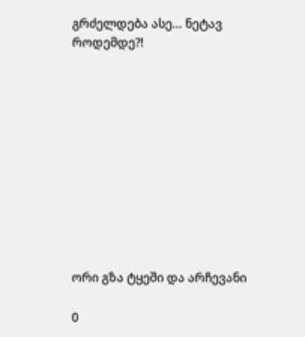გრძელდება ასე… ნეტავ როდემდე?!











ორი გზა ტყეში და არჩევანი

0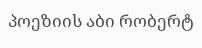პოეზიის აბი რობერტ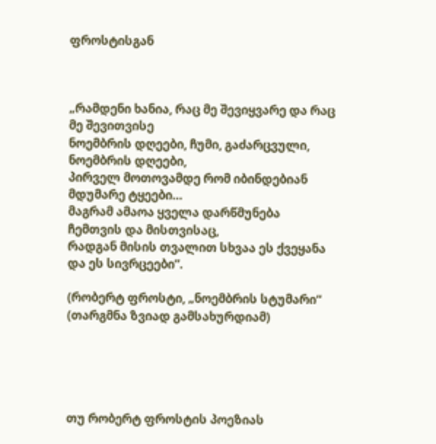ფროსტისგან



„რამდენი ხანია, რაც მე შევიყვარე და რაც მე შევითვისე
ნოემბრის დღეები, ჩუმი, გაძარცვული, ნოემბრის დღეები,
პირველ მოთოვამდე რომ იბინდებიან მდუმარე ტყეები…
მაგრამ ამაოა ყველა დარწმუნება ჩემთვის და მისთვისაც,
რადგან მისის თვალით სხვაა ეს ქვეყანა და ეს სივრცეები”.

(რობერტ ფროსტი, „ნოემბრის სტუმარი“ (თარგმნა ზვიად გამსახურდიამ)





თუ რობერტ ფროსტის პოეზიას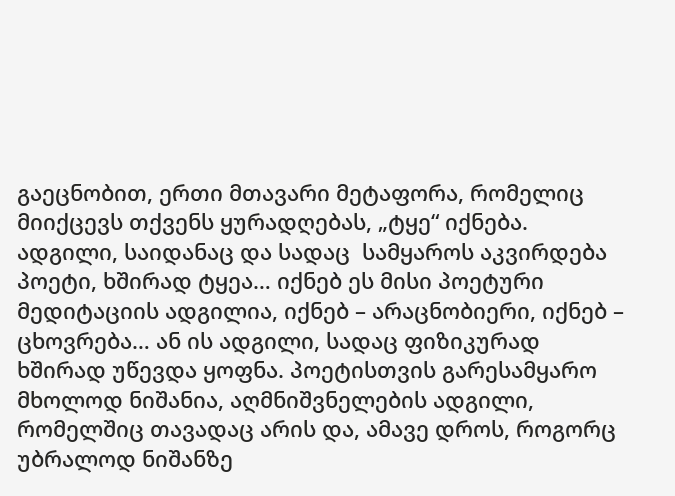გაეცნობით, ერთი მთავარი მეტაფორა, რომელიც მიიქცევს თქვენს ყურადღებას, „ტყე“ იქნება. ადგილი, საიდანაც და სადაც  სამყაროს აკვირდება პოეტი, ხშირად ტყეა… იქნებ ეს მისი პოეტური მედიტაციის ადგილია, იქნებ – არაცნობიერი, იქნებ – ცხოვრება… ან ის ადგილი, სადაც ფიზიკურად ხშირად უწევდა ყოფნა. პოეტისთვის გარესამყარო მხოლოდ ნიშანია, აღმნიშვნელების ადგილი, რომელშიც თავადაც არის და, ამავე დროს, როგორც უბრალოდ ნიშანზე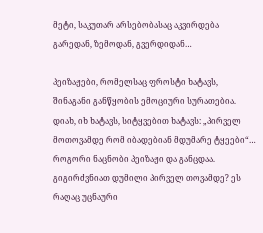მეტი, საკუთარ არსებობასაც აკვირდება გარედან, ზემოდან, გვერდიდან…

პეიზაჟები, რომელსაც ფროსტი ხატავს, შინაგანი განწყობის ემოციური სურათებია. დიახ, იხ ხატავს, სიტყვებით ხატავს: „პირველ მოთოვამდე რომ იბადებიან მდუმარე ტყეები“… როგორი ნაცნობი პეიზაჟი და განცდაა. გიგირძვნიათ დუმილი პირველ თოვამდე? ეს რაღაც უცნაური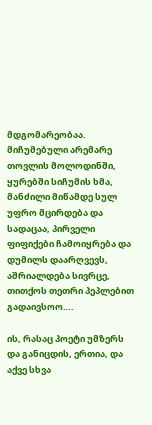მდგომარეობაა. მიჩუმებული არემარე თოვლის მოლოდინში, ყურებში სიჩუმის ხმა, მანძილი მიწამდე სულ უფრო მცირდება და სადაცაა, პირველი ფიფიქები ჩამოიყრება და დუმილს დაარღვევს, აშრიალდება სივრცე, თითქოს თეთრი პეპლებით გადაივსოო….

ის, რასაც პოეტი უმზერს და განიცდის, ერთია, და აქვე სხვა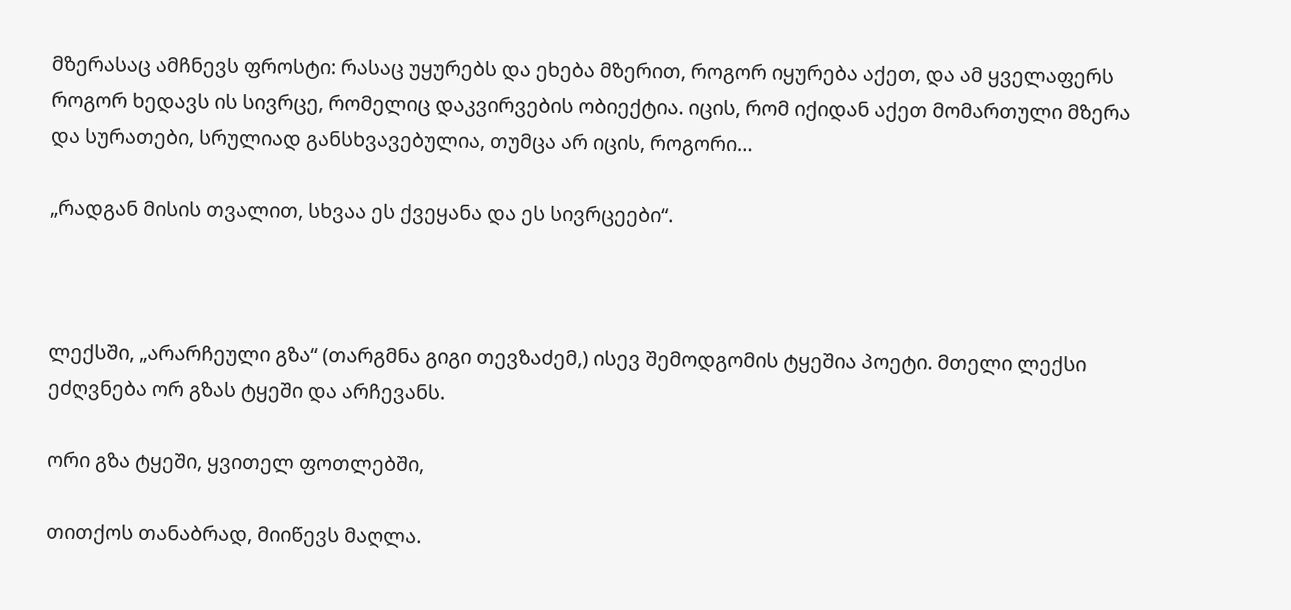მზერასაც ამჩნევს ფროსტი: რასაც უყურებს და ეხება მზერით, როგორ იყურება აქეთ, და ამ ყველაფერს როგორ ხედავს ის სივრცე, რომელიც დაკვირვების ობიექტია. იცის, რომ იქიდან აქეთ მომართული მზერა და სურათები, სრულიად განსხვავებულია, თუმცა არ იცის, როგორი…

„რადგან მისის თვალით, სხვაა ეს ქვეყანა და ეს სივრცეები“.



ლექსში, „არარჩეული გზა“ (თარგმნა გიგი თევზაძემ,) ისევ შემოდგომის ტყეშია პოეტი. მთელი ლექსი ეძღვნება ორ გზას ტყეში და არჩევანს.

ორი გზა ტყეში, ყვითელ ფოთლებში,

თითქოს თანაბრად, მიიწევს მაღლა.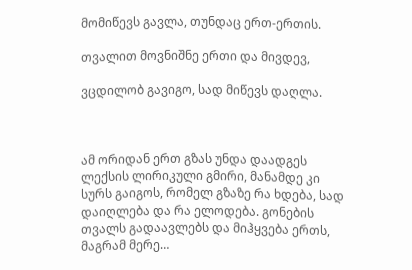მომიწევს გავლა, თუნდაც ერთ-ერთის.

თვალით მოვნიშნე ერთი და მივდევ,

ვცდილობ გავიგო, სად მიწევს დაღლა.



ამ ორიდან ერთ გზას უნდა დაადგეს ლექსის ლირიკული გმირი, მანამდე კი სურს გაიგოს, რომელ გზაზე რა ხდება, სად დაიღლება და რა ელოდება. გონების თვალს გადაავლებს და მიჰყვება ერთს, მაგრამ მერე…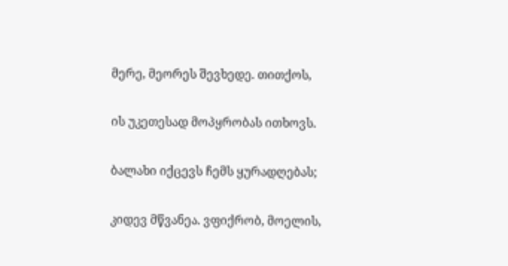მერე, მეორეს შევხედე. თითქოს,

ის უკეთესად მოპყრობას ითხოვს.

ბალახი იქცევს ჩემს ყურადღებას;

კიდევ მწვანეა. ვფიქრობ, მოელის,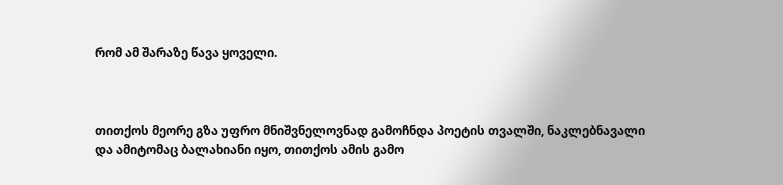რომ ამ შარაზე წავა ყოველი.



თითქოს მეორე გზა უფრო მნიშვნელოვნად გამოჩნდა პოეტის თვალში, ნაკლებნავალი და ამიტომაც ბალახიანი იყო, თითქოს ამის გამო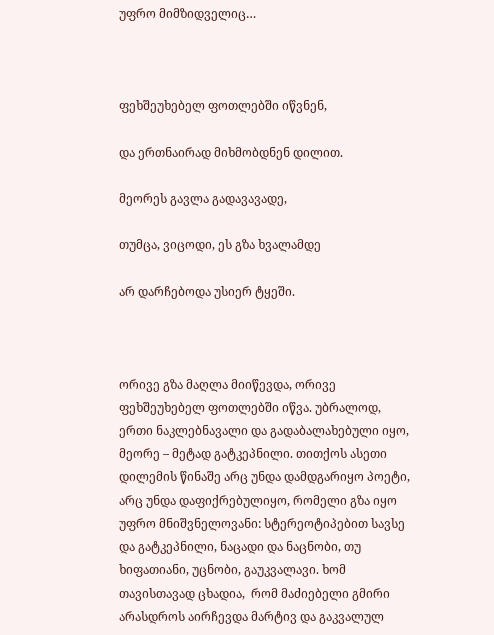უფრო მიმზიდველიც…



ფეხშეუხებელ ფოთლებში იწვნენ,

და ერთნაირად მიხმობდნენ დილით.

მეორეს გავლა გადავავადე,

თუმცა, ვიცოდი, ეს გზა ხვალამდე

არ დარჩებოდა უსიერ ტყეში.



ორივე გზა მაღლა მიიწევდა, ორივე ფეხშეუხებელ ფოთლებში იწვა. უბრალოდ, ერთი ნაკლებნავალი და გადაბალახებული იყო, მეორე – მეტად გატკეპნილი. თითქოს ასეთი დილემის წინაშე არც უნდა დამდგარიყო პოეტი, არც უნდა დაფიქრებულიყო, რომელი გზა იყო უფრო მნიშვნელოვანი: სტერეოტიპებით სავსე და გატკეპნილი, ნაცადი და ნაცნობი, თუ ხიფათიანი, უცნობი, გაუკვალავი. ხომ თავისთავად ცხადია,  რომ მაძიებელი გმირი არასდროს აირჩევდა მარტივ და გაკვალულ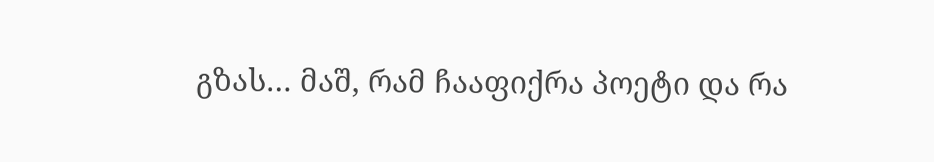გზას… მაშ, რამ ჩააფიქრა პოეტი და რა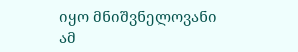იყო მნიშვნელოვანი ამ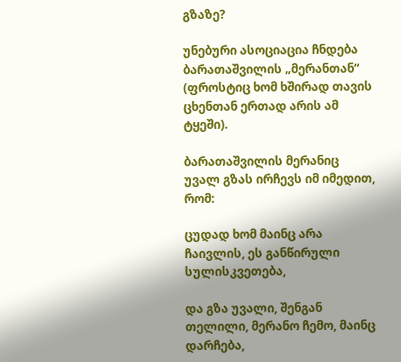გზაზე?

უნებური ასოციაცია ჩნდება ბარათაშვილის „მერანთან“ (ფროსტიც ხომ ხშირად თავის ცხენთან ერთად არის ამ ტყეში).

ბარათაშვილის მერანიც უვალ გზას ირჩევს იმ იმედით, რომ:

ცუდად ხომ მაინც არა ჩაივლის, ეს განწირული სულისკვეთება,

და გზა უვალი, შენგან თელილი, მერანო ჩემო, მაინც დარჩება,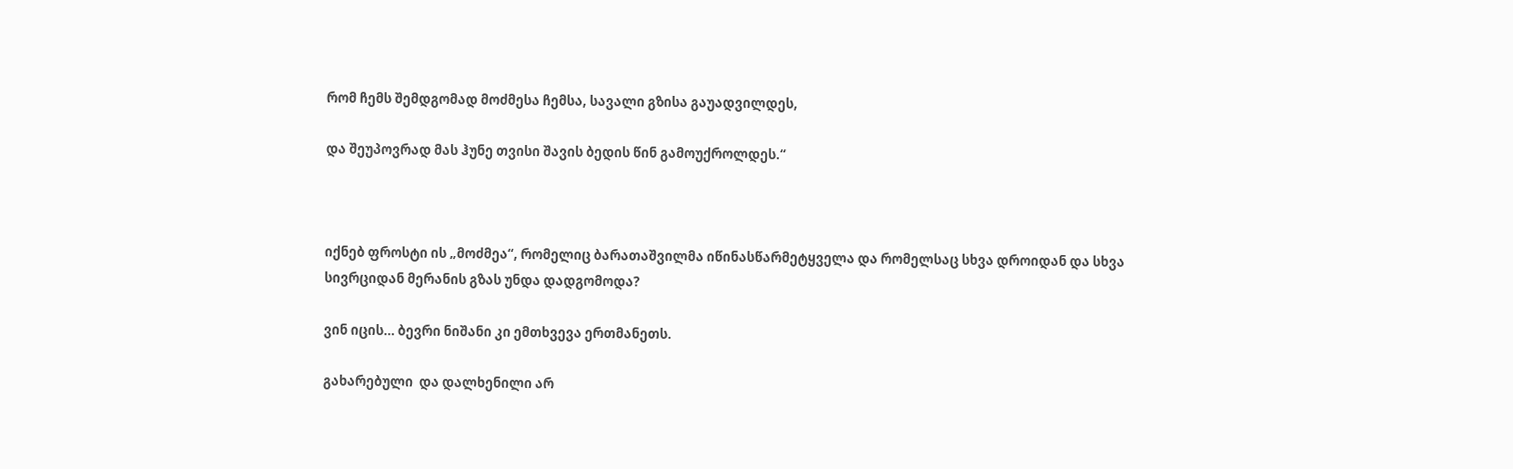რომ ჩემს შემდგომად მოძმესა ჩემსა, სავალი გზისა გაუადვილდეს,

და შეუპოვრად მას ჰუნე თვისი შავის ბედის წინ გამოუქროლდეს.“



იქნებ ფროსტი ის „მოძმეა“, რომელიც ბარათაშვილმა იწინასწარმეტყველა და რომელსაც სხვა დროიდან და სხვა სივრციდან მერანის გზას უნდა დადგომოდა?

ვინ იცის… ბევრი ნიშანი კი ემთხვევა ერთმანეთს.

გახარებული  და დალხენილი არ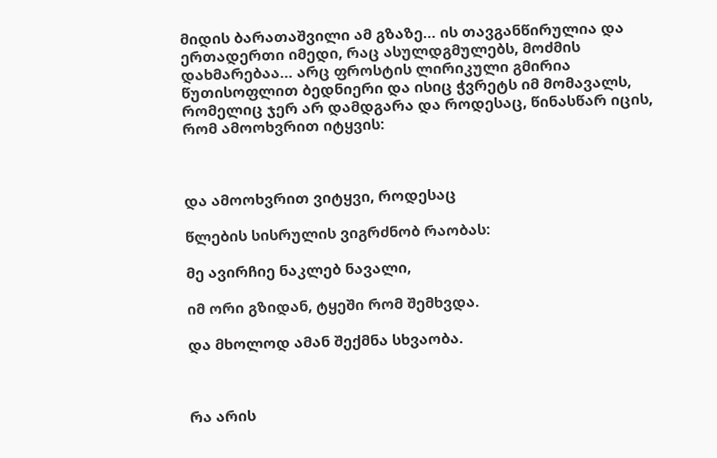მიდის ბარათაშვილი ამ გზაზე… ის თავგანწირულია და ერთადერთი იმედი, რაც ასულდგმულებს, მოძმის დახმარებაა… არც ფროსტის ლირიკული გმირია წუთისოფლით ბედნიერი და ისიც ჭვრეტს იმ მომავალს, რომელიც ჯერ არ დამდგარა და როდესაც, წინასწარ იცის, რომ ამოოხვრით იტყვის:



და ამოოხვრით ვიტყვი, როდესაც

წლების სისრულის ვიგრძნობ რაობას:

მე ავირჩიე ნაკლებ ნავალი,

იმ ორი გზიდან, ტყეში რომ შემხვდა.

და მხოლოდ ამან შექმნა სხვაობა.



რა არის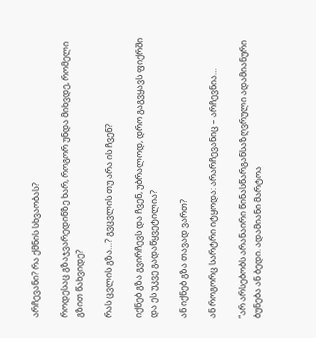არჩევანი? რა ქმნის სხვაობას?

როდესაც გზაჯვარედინზე ხარ, როგორ უნდა მიხვდე, რომელი გზით წახვიდე?

რას ცვლის გზა…? გვცვლის თუ არა ის ჩვენ?

იქნებ გზა გვირჩევს და ჩვენ, უბრალოდ, დრო გაგვყავს ფიქრში და ეს უკვე გადაწყვეტილია?

ან იქნებ გზა თავად ვართ?

ან როგორც სარტრი იტყოდა: არარჩევანიც – არჩევნია…

“არ არსებობს არანაირი წინასწარგანსაზღვრული ადამიანური ბუნება ან ბედი. ადამიანი მარტოა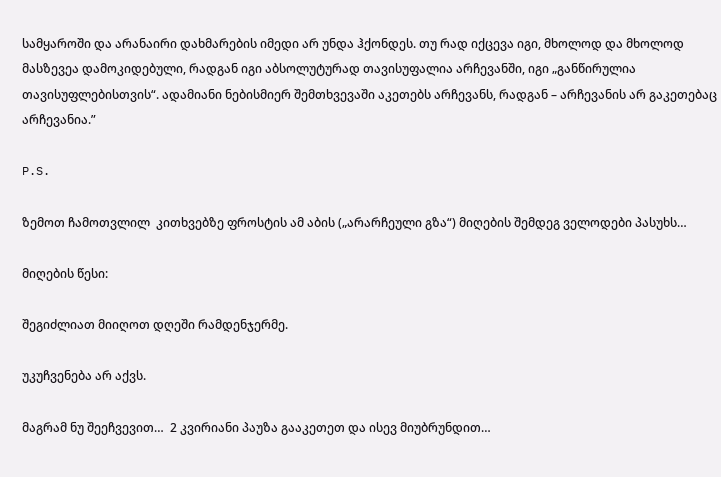სამყაროში და არანაირი დახმარების იმედი არ უნდა ჰქონდეს. თუ რად იქცევა იგი, მხოლოდ და მხოლოდ მასზევეა დამოკიდებული, რადგან იგი აბსოლუტურად თავისუფალია არჩევანში, იგი „განწირულია თავისუფლებისთვის“. ადამიანი ნებისმიერ შემთხვევაში აკეთებს არჩევანს, რადგან – არჩევანის არ გაკეთებაც არჩევანია.”

P.S.

ზემოთ ჩამოთვლილ  კითხვებზე ფროსტის ამ აბის („არარჩეული გზა“) მიღების შემდეგ ველოდები პასუხს…

მიღების წესი:

შეგიძლიათ მიიღოთ დღეში რამდენჯერმე.

უკუჩვენება არ აქვს.

მაგრამ ნუ შეეჩვევით…  2 კვირიანი პაუზა გააკეთეთ და ისევ მიუბრუნდით…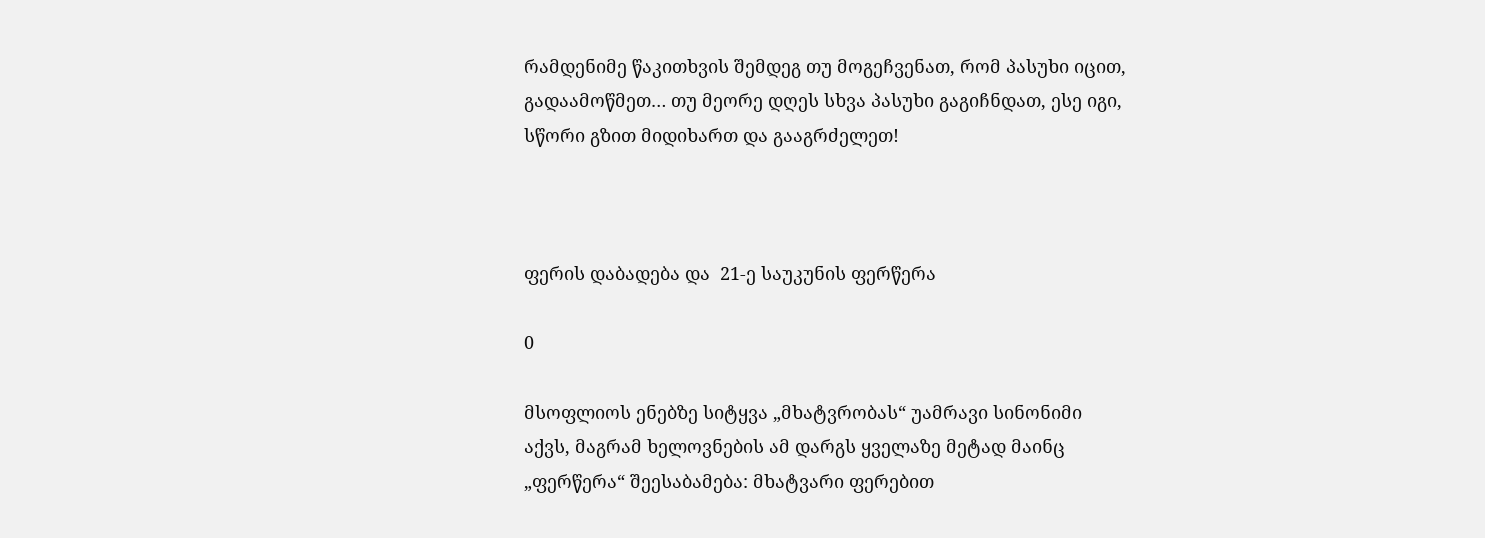რამდენიმე წაკითხვის შემდეგ თუ მოგეჩვენათ, რომ პასუხი იცით, გადაამოწმეთ… თუ მეორე დღეს სხვა პასუხი გაგიჩნდათ, ესე იგი, სწორი გზით მიდიხართ და გააგრძელეთ!



ფერის დაბადება და  21-ე საუკუნის ფერწერა

0

მსოფლიოს ენებზე სიტყვა „მხატვრობას“ უამრავი სინონიმი აქვს, მაგრამ ხელოვნების ამ დარგს ყველაზე მეტად მაინც „ფერწერა“ შეესაბამება: მხატვარი ფერებით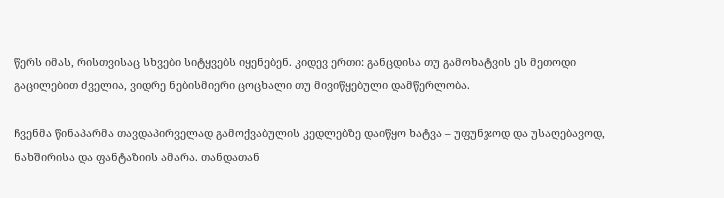წერს იმას, რისთვისაც სხვები სიტყვებს იყენებენ. კიდევ ერთი: განცდისა თუ გამოხატვის ეს მეთოდი გაცილებით ძველია, ვიდრე ნებისმიერი ცოცხალი თუ მივიწყებული დამწერლობა.

ჩვენმა წინაპარმა თავდაპირველად გამოქვაბულის კედლებზე დაიწყო ხატვა – უფუნჯოდ და უსაღებავოდ, ნახშირისა და ფანტაზიის ამარა. თანდათან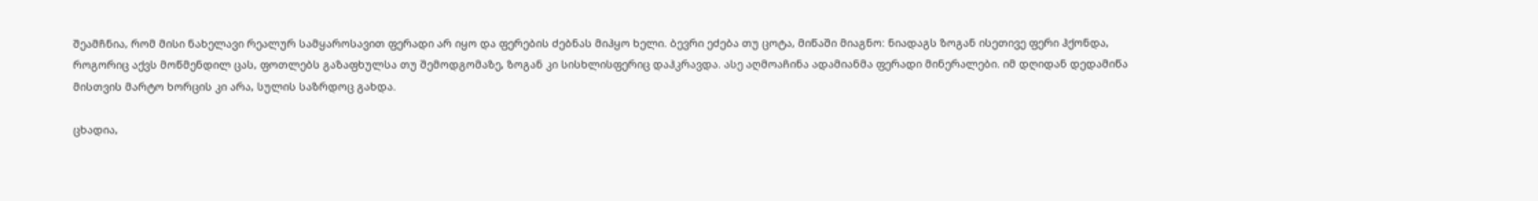შეამჩნია, რომ მისი ნახელავი რეალურ სამყაროსავით ფერადი არ იყო და ფერების ძებნას მიჰყო ხელი. ბევრი ეძება თუ ცოტა, მიწაში მიაგნო: ნიადაგს ზოგან ისეთივე ფერი ჰქონდა, როგორიც აქვს მოწმენდილ ცას, ფოთლებს გაზაფხულსა თუ შემოდგომაზე, ზოგან კი სისხლისფერიც დაჰკრავდა. ასე აღმოაჩინა ადამიანმა ფერადი მინერალები. იმ დღიდან დედამიწა მისთვის მარტო ხორცის კი არა, სულის საზრდოც გახდა.

ცხადია,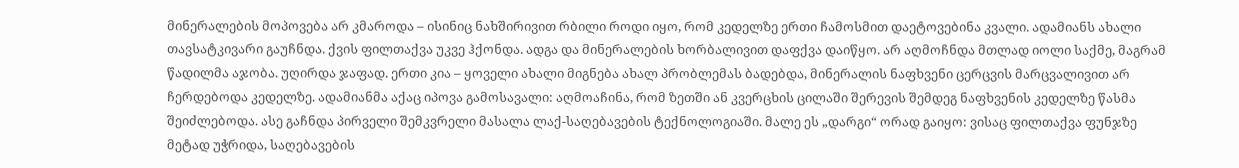მინერალების მოპოვება არ კმაროდა – ისინიც ნახშირივით რბილი როდი იყო, რომ კედელზე ერთი ჩამოსმით დაეტოვებინა კვალი. ადამიანს ახალი თავსატკივარი გაუჩნდა. ქვის ფილთაქვა უკვე ჰქონდა. ადგა და მინერალების ხორბალივით დაფქვა დაიწყო. არ აღმოჩნდა მთლად იოლი საქმე, მაგრამ წადილმა აჯობა. უღირდა ჯაფად. ერთი კია – ყოველი ახალი მიგნება ახალ პრობლემას ბადებდა, მინერალის ნაფხვენი ცერცვის მარცვალივით არ ჩერდებოდა კედელზე. ადამიანმა აქაც იპოვა გამოსავალი: აღმოაჩინა, რომ ზეთში ან კვერცხის ცილაში შერევის შემდეგ ნაფხვენის კედელზე წასმა შეიძლებოდა. ასე გაჩნდა პირველი შემკვრელი მასალა ლაქ-საღებავების ტექნოლოგიაში. მალე ეს „დარგი“ ორად გაიყო: ვისაც ფილთაქვა ფუნჯზე მეტად უჭრიდა, საღებავების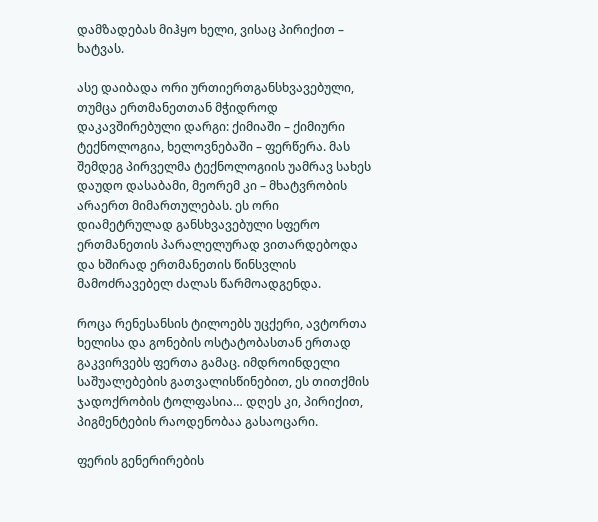დამზადებას მიჰყო ხელი, ვისაც პირიქით – ხატვას.

ასე დაიბადა ორი ურთიერთგანსხვავებული, თუმცა ერთმანეთთან მჭიდროდ დაკავშირებული დარგი: ქიმიაში – ქიმიური ტექნოლოგია, ხელოვნებაში – ფერწერა. მას შემდეგ პირველმა ტექნოლოგიის უამრავ სახეს დაუდო დასაბამი, მეორემ კი – მხატვრობის არაერთ მიმართულებას. ეს ორი დიამეტრულად განსხვავებული სფერო ერთმანეთის პარალელურად ვითარდებოდა და ხშირად ერთმანეთის წინსვლის მამოძრავებელ ძალას წარმოადგენდა.

როცა რენესანსის ტილოებს უცქერი, ავტორთა ხელისა და გონების ოსტატობასთან ერთად გაკვირვებს ფერთა გამაც. იმდროინდელი საშუალებების გათვალისწინებით, ეს თითქმის ჯადოქრობის ტოლფასია… დღეს კი, პირიქით, პიგმენტების რაოდენობაა გასაოცარი.

ფერის გენერირების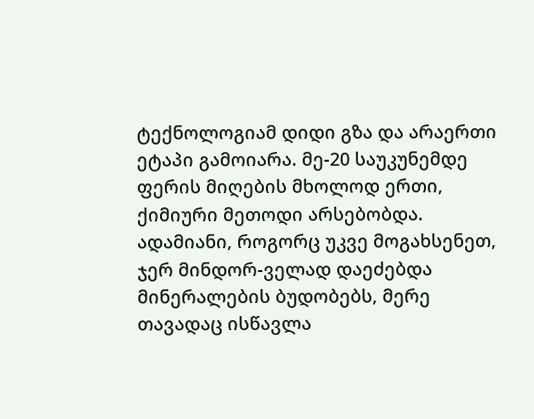ტექნოლოგიამ დიდი გზა და არაერთი ეტაპი გამოიარა. მე-20 საუკუნემდე ფერის მიღების მხოლოდ ერთი, ქიმიური მეთოდი არსებობდა. ადამიანი, როგორც უკვე მოგახსენეთ, ჯერ მინდორ-ველად დაეძებდა მინერალების ბუდობებს, მერე თავადაც ისწავლა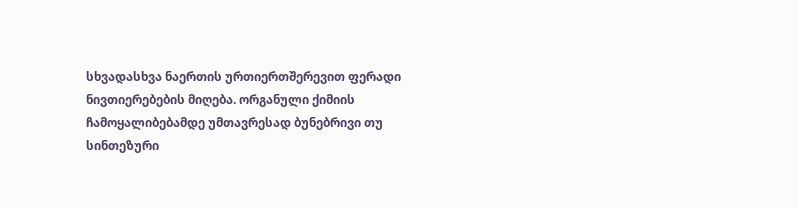სხვადასხვა ნაერთის ურთიერთშერევით ფერადი ნივთიერებების მიღება. ორგანული ქიმიის ჩამოყალიბებამდე უმთავრესად ბუნებრივი თუ სინთეზური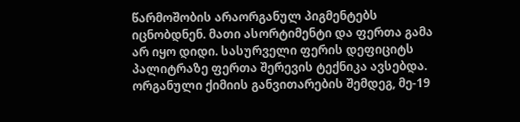წარმოშობის არაორგანულ პიგმენტებს იცნობდნენ. მათი ასორტიმენტი და ფერთა გამა არ იყო დიდი. სასურველი ფერის დეფიციტს პალიტრაზე ფერთა შერევის ტექნიკა ავსებდა. ორგანული ქიმიის განვითარების შემდეგ, მე-19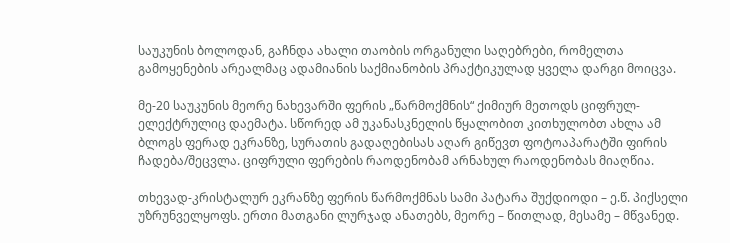საუკუნის ბოლოდან, გაჩნდა ახალი თაობის ორგანული საღებრები, რომელთა გამოყენების არეალმაც ადამიანის საქმიანობის პრაქტიკულად ყველა დარგი მოიცვა.

მე-20 საუკუნის მეორე ნახევარში ფერის „წარმოქმნის“ ქიმიურ მეთოდს ციფრულ-ელექტრულიც დაემატა. სწორედ ამ უკანასკნელის წყალობით კითხულობთ ახლა ამ ბლოგს ფერად ეკრანზე, სურათის გადაღებისას აღარ გიწევთ ფოტოაპარატში ფირის ჩადება/შეცვლა. ციფრული ფერების რაოდენობამ არნახულ რაოდენობას მიაღწია.

თხევად-კრისტალურ ეკრანზე ფერის წარმოქმნას სამი პატარა შუქდიოდი – ე.წ. პიქსელი უზრუნველყოფს. ერთი მათგანი ლურჯად ანათებს, მეორე – წითლად, მესამე – მწვანედ.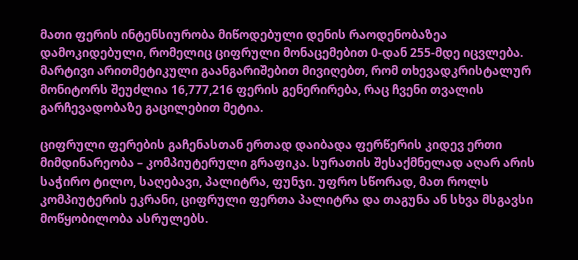მათი ფერის ინტენსიურობა მიწოდებული დენის რაოდენობაზეა დამოკიდებული, რომელიც ციფრული მონაცემებით 0-დან 255-მდე იცვლება. მარტივი არითმეტიკული გაანგარიშებით მივიღებთ, რომ თხევადკრისტალურ მონიტორს შეუძლია 16,777,216 ფერის გენერირება, რაც ჩვენი თვალის გარჩევადობაზე გაცილებით მეტია.

ციფრული ფერების გაჩენასთან ერთად დაიბადა ფერწერის კიდევ ერთი მიმდინარეობა – კომპიუტერული გრაფიკა. სურათის შესაქმნელად აღარ არის საჭირო ტილო, საღებავი, პალიტრა, ფუნჯი. უფრო სწორად, მათ როლს კომპიუტერის ეკრანი, ციფრული ფერთა პალიტრა და თაგუნა ან სხვა მსგავსი მოწყობილობა ასრულებს.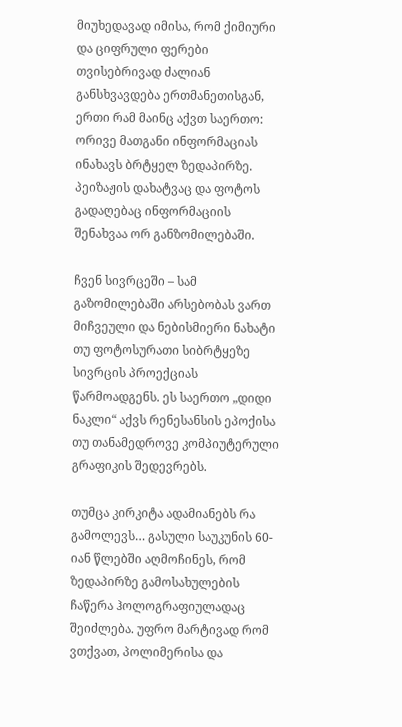მიუხედავად იმისა, რომ ქიმიური და ციფრული ფერები თვისებრივად ძალიან განსხვავდება ერთმანეთისგან, ერთი რამ მაინც აქვთ საერთო: ორივე მათგანი ინფორმაციას ინახავს ბრტყელ ზედაპირზე. პეიზაჟის დახატვაც და ფოტოს გადაღებაც ინფორმაციის შენახვაა ორ განზომილებაში.

ჩვენ სივრცეში – სამ გაზომილებაში არსებობას ვართ მიჩვეული და ნებისმიერი ნახატი თუ ფოტოსურათი სიბრტყეზე სივრცის პროექციას წარმოადგენს. ეს საერთო „დიდი ნაკლი“ აქვს რენესანსის ეპოქისა თუ თანამედროვე კომპიუტერული გრაფიკის შედევრებს.

თუმცა კირკიტა ადამიანებს რა გამოლევს… გასული საუკუნის 60-იან წლებში აღმოჩინეს, რომ ზედაპირზე გამოსახულების ჩაწერა ჰოლოგრაფიულადაც შეიძლება. უფრო მარტივად რომ ვთქვათ, პოლიმერისა და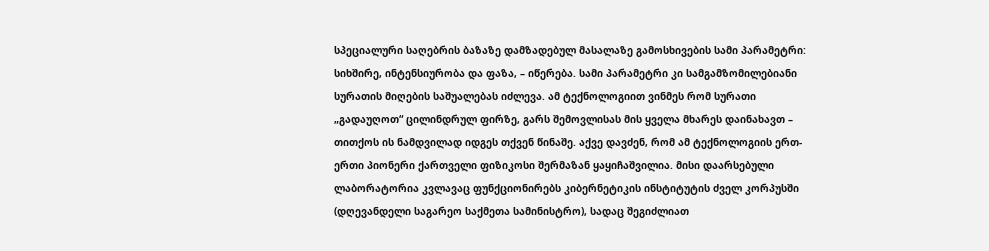სპეციალური საღებრის ბაზაზე დამზადებულ მასალაზე გამოსხივების სამი პარამეტრი: სიხშირე, ინტენსიურობა და ფაზა, – იწერება. სამი პარამეტრი კი სამგამზომილებიანი სურათის მიღების საშუალებას იძლევა. ამ ტექნოლოგიით ვინმეს რომ სურათი „გადაუღოთ“ ცილინდრულ ფირზე, გარს შემოვლისას მის ყველა მხარეს დაინახავთ – თითქოს ის ნამდვილად იდგეს თქვენ წინაშე. აქვე დავძენ, რომ ამ ტექნოლოგიის ერთ-ერთი პიონერი ქართველი ფიზიკოსი შერმაზან ყაყიჩაშვილია. მისი დაარსებული ლაბორატორია კვლავაც ფუნქციონირებს კიბერნეტიკის ინსტიტუტის ძველ კორპუსში (დღევანდელი საგარეო საქმეთა სამინისტრო), სადაც შეგიძლიათ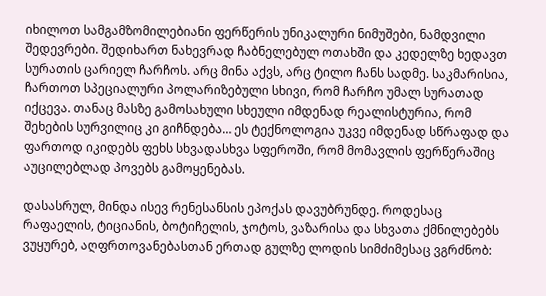იხილოთ სამგამზომილებიანი ფერწერის უნიკალური ნიმუშები, ნამდვილი შედევრები. შედიხართ ნახევრად ჩაბნელებულ ოთახში და კედელზე ხედავთ სურათის ცარიელ ჩარჩოს. არც მინა აქვს, არც ტილო ჩანს სადმე. საკმარისია, ჩართოთ სპეციალური პოლარიზებული სხივი, რომ ჩარჩო უმალ სურათად იქცევა. თანაც მასზე გამოსახული სხეული იმდენად რეალისტურია, რომ შეხების სურვილიც კი გიჩნდება… ეს ტექნოლოგია უკვე იმდენად სწრაფად და ფართოდ იკიდებს ფეხს სხვადასხვა სფეროში, რომ მომავლის ფერწერაშიც აუცილებლად პოვებს გამოყენებას.

დასასრულ, მინდა ისევ რენესანსის ეპოქას დავუბრუნდე. როდესაც რაფაელის, ტიციანის, ბოტიჩელის, ჯოტოს, ვაზარისა და სხვათა ქმნილებებს ვუყურებ, აღფრთოვანებასთან ერთად გულზე ლოდის სიმძიმესაც ვგრძნობ: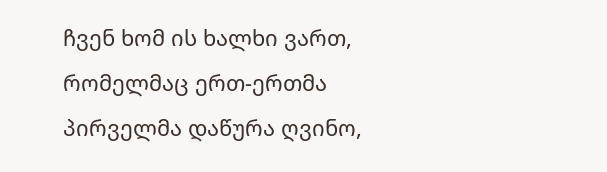ჩვენ ხომ ის ხალხი ვართ, რომელმაც ერთ-ერთმა პირველმა დაწურა ღვინო,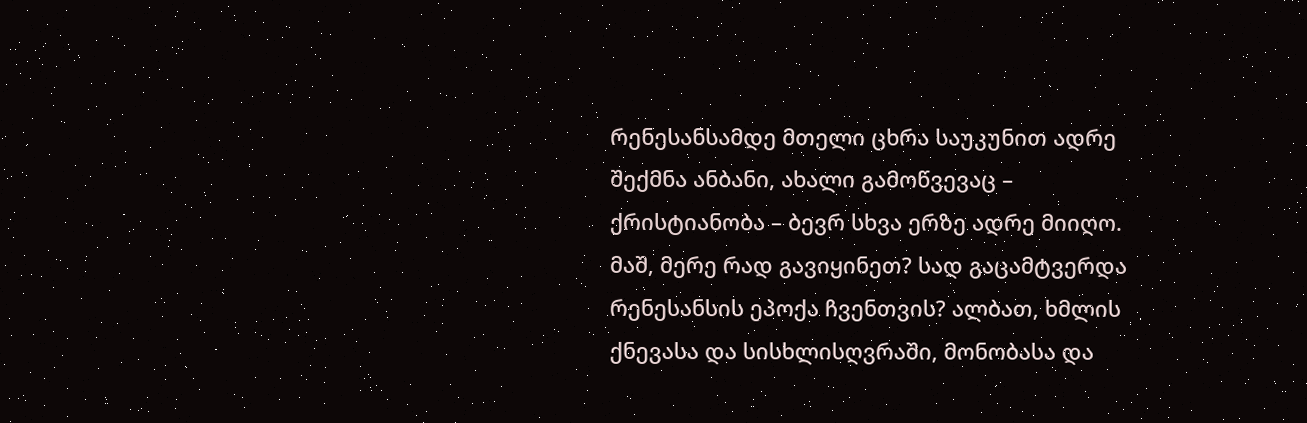რენესანსამდე მთელი ცხრა საუკუნით ადრე შექმნა ანბანი, ახალი გამოწვევაც – ქრისტიანობა – ბევრ სხვა ერზე ადრე მიიღო. მაშ, მერე რად გავიყინეთ? სად გაცამტვერდა რენესანსის ეპოქა ჩვენთვის? ალბათ, ხმლის ქნევასა და სისხლისღვრაში, მონობასა და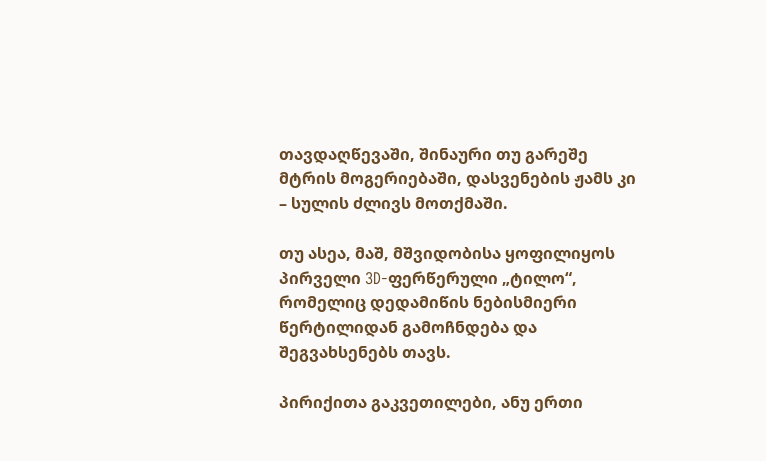თავდაღწევაში, შინაური თუ გარეშე მტრის მოგერიებაში, დასვენების ჟამს კი – სულის ძლივს მოთქმაში.

თუ ასეა, მაშ, მშვიდობისა ყოფილიყოს პირველი 3D-ფერწერული „ტილო“, რომელიც დედამიწის ნებისმიერი წერტილიდან გამოჩნდება და შეგვახსენებს თავს.

პირიქითა გაკვეთილები, ანუ ერთი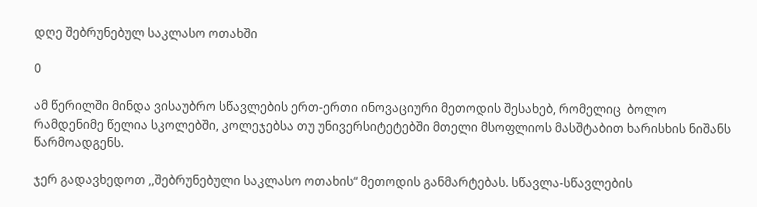დღე შებრუნებულ საკლასო ოთახში

0

ამ წერილში მინდა ვისაუბრო სწავლების ერთ-ერთი ინოვაციური მეთოდის შესახებ, რომელიც  ბოლო რამდენიმე წელია სკოლებში, კოლეჯებსა თუ უნივერსიტეტებში მთელი მსოფლიოს მასშტაბით ხარისხის ნიშანს წარმოადგენს.

ჯერ გადავხედოთ ,,შებრუნებული საკლასო ოთახის“ მეთოდის განმარტებას. სწავლა-სწავლების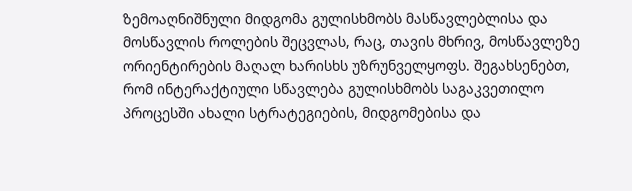ზემოაღნიშნული მიდგომა გულისხმობს მასწავლებლისა და მოსწავლის როლების შეცვლას, რაც, თავის მხრივ, მოსწავლეზე ორიენტირების მაღალ ხარისხს უზრუნველყოფს. შეგახსენებთ, რომ ინტერაქტიული სწავლება გულისხმობს საგაკვეთილო პროცესში ახალი სტრატეგიების, მიდგომებისა და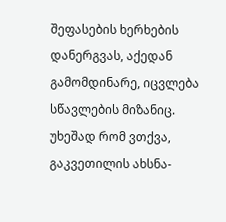შეფასების ხერხების დანერგვას, აქედან გამომდინარე, იცვლება სწავლების მიზანიც. უხეშად რომ ვთქვა, გაკვეთილის ახსნა-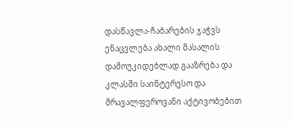დასწავლა-ჩაბარების ჯაჭვს ენაცვლება ახალი მასალის დამოუკიდებლად გააზრება და კლასში საინტერესო და მრავალფეროვანი აქტივობებით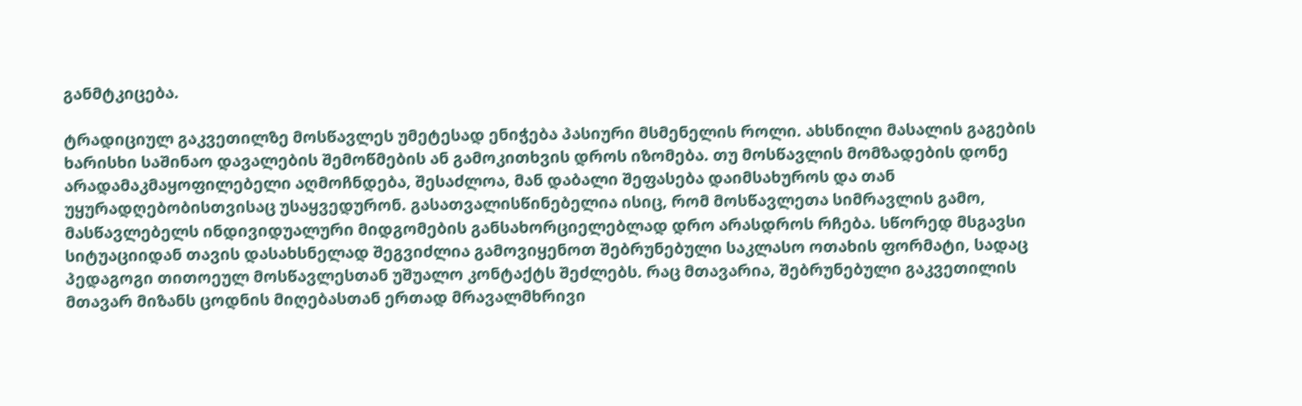განმტკიცება.

ტრადიციულ გაკვეთილზე მოსწავლეს უმეტესად ენიჭება პასიური მსმენელის როლი. ახსნილი მასალის გაგების ხარისხი საშინაო დავალების შემოწმების ან გამოკითხვის დროს იზომება. თუ მოსწავლის მომზადების დონე არადამაკმაყოფილებელი აღმოჩნდება, შესაძლოა, მან დაბალი შეფასება დაიმსახუროს და თან უყურადღებობისთვისაც უსაყვედურონ. გასათვალისწინებელია ისიც, რომ მოსწავლეთა სიმრავლის გამო, მასწავლებელს ინდივიდუალური მიდგომების განსახორციელებლად დრო არასდროს რჩება. სწორედ მსგავსი სიტუაციიდან თავის დასახსნელად შეგვიძლია გამოვიყენოთ შებრუნებული საკლასო ოთახის ფორმატი, სადაც პედაგოგი თითოეულ მოსწავლესთან უშუალო კონტაქტს შეძლებს. რაც მთავარია, შებრუნებული გაკვეთილის მთავარ მიზანს ცოდნის მიღებასთან ერთად მრავალმხრივი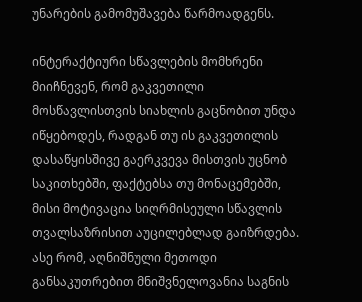უნარების გამომუშავება წარმოადგენს.

ინტერაქტიური სწავლების მომხრენი მიიჩნევენ, რომ გაკვეთილი მოსწავლისთვის სიახლის გაცნობით უნდა იწყებოდეს, რადგან თუ ის გაკვეთილის დასაწყისშივე გაერკვევა მისთვის უცნობ საკითხებში, ფაქტებსა თუ მონაცემებში, მისი მოტივაცია სიღრმისეული სწავლის თვალსაზრისით აუცილებლად გაიზრდება. ასე რომ, აღნიშნული მეთოდი განსაკუთრებით მნიშვნელოვანია საგნის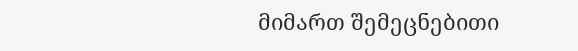მიმართ შემეცნებითი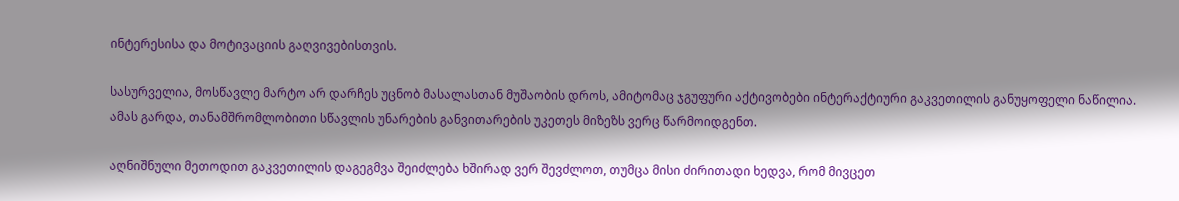ინტერესისა და მოტივაციის გაღვივებისთვის.

სასურველია, მოსწავლე მარტო არ დარჩეს უცნობ მასალასთან მუშაობის დროს, ამიტომაც ჯგუფური აქტივობები ინტერაქტიური გაკვეთილის განუყოფელი ნაწილია. ამას გარდა, თანამშრომლობითი სწავლის უნარების განვითარების უკეთეს მიზეზს ვერც წარმოიდგენთ.

აღნიშნული მეთოდით გაკვეთილის დაგეგმვა შეიძლება ხშირად ვერ შევძლოთ, თუმცა მისი ძირითადი ხედვა, რომ მივცეთ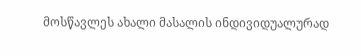მოსწავლეს ახალი მასალის ინდივიდუალურად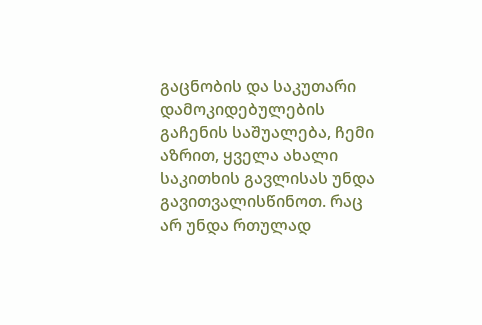გაცნობის და საკუთარი დამოკიდებულების გაჩენის საშუალება, ჩემი აზრით, ყველა ახალი საკითხის გავლისას უნდა გავითვალისწინოთ. რაც არ უნდა რთულად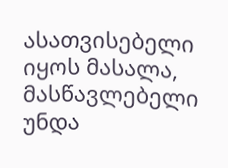ასათვისებელი იყოს მასალა, მასწავლებელი უნდა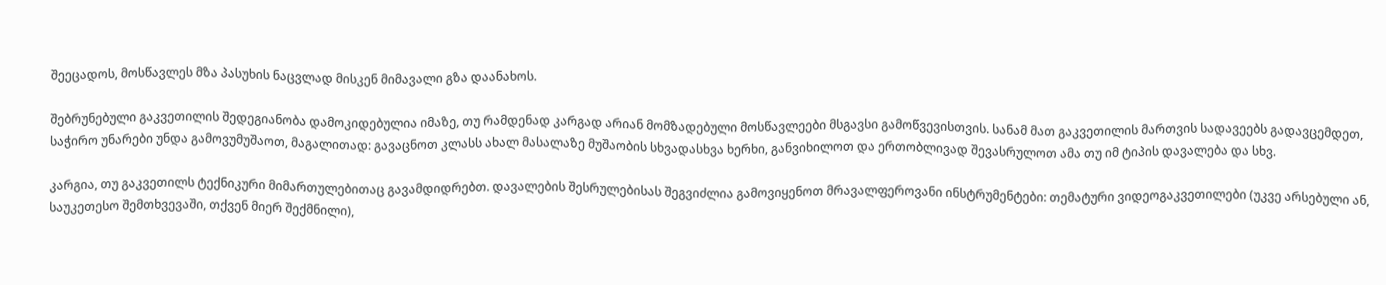შეეცადოს, მოსწავლეს მზა პასუხის ნაცვლად მისკენ მიმავალი გზა დაანახოს.

შებრუნებული გაკვეთილის შედეგიანობა დამოკიდებულია იმაზე, თუ რამდენად კარგად არიან მომზადებული მოსწავლეები მსგავსი გამოწვევისთვის. სანამ მათ გაკვეთილის მართვის სადავეებს გადავცემდეთ, საჭირო უნარები უნდა გამოვუმუშაოთ, მაგალითად: გავაცნოთ კლასს ახალ მასალაზე მუშაობის სხვადასხვა ხერხი, განვიხილოთ და ერთობლივად შევასრულოთ ამა თუ იმ ტიპის დავალება და სხვ.

კარგია, თუ გაკვეთილს ტექნიკური მიმართულებითაც გავამდიდრებთ. დავალების შესრულებისას შეგვიძლია გამოვიყენოთ მრავალფეროვანი ინსტრუმენტები: თემატური ვიდეოგაკვეთილები (უკვე არსებული ან, საუკეთესო შემთხვევაში, თქვენ მიერ შექმნილი),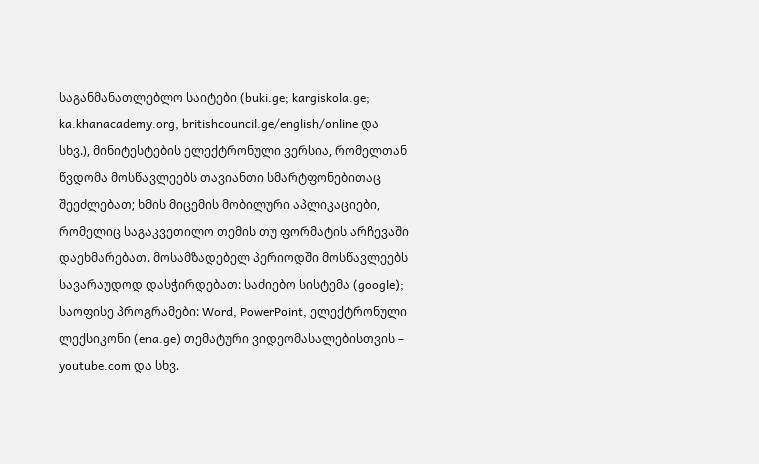საგანმანათლებლო საიტები (buki.ge; kargiskola.ge;  ka.khanacademy.org, britishcouncil.ge/english/online და სხვ.), მინიტესტების ელექტრონული ვერსია, რომელთან წვდომა მოსწავლეებს თავიანთი სმარტფონებითაც შეეძლებათ; ხმის მიცემის მობილური აპლიკაციები, რომელიც საგაკვეთილო თემის თუ ფორმატის არჩევაში დაეხმარებათ. მოსამზადებელ პერიოდში მოსწავლეებს სავარაუდოდ დასჭირდებათ: საძიებო სისტემა (google); საოფისე პროგრამები: Word, PowerPoint, ელექტრონული ლექსიკონი (ena.ge) თემატური ვიდეომასალებისთვის – youtube.com და სხვ.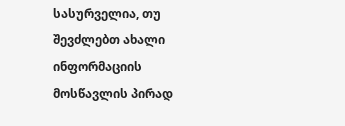სასურველია, თუ შევძლებთ ახალი ინფორმაციის მოსწავლის პირად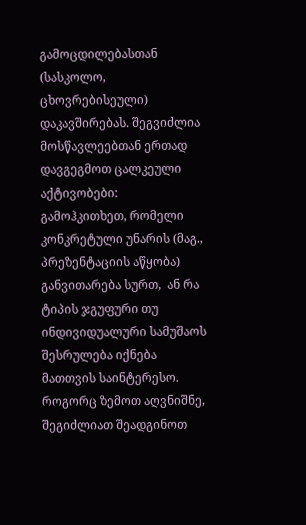გამოცდილებასთან (სასკოლო, ცხოვრებისეული) დაკავშირებას. შეგვიძლია მოსწავლეებთან ერთად დავგეგმოთ ცალკეული აქტივობები: გამოჰკითხეთ, რომელი კონკრეტული უნარის (მაგ., პრეზენტაციის აწყობა) განვითარება სურთ,  ან რა ტიპის ჯგუფური თუ ინდივიდუალური სამუშაოს შესრულება იქნება მათთვის საინტერესო. როგორც ზემოთ აღვნიშნე, შეგიძლიათ შეადგინოთ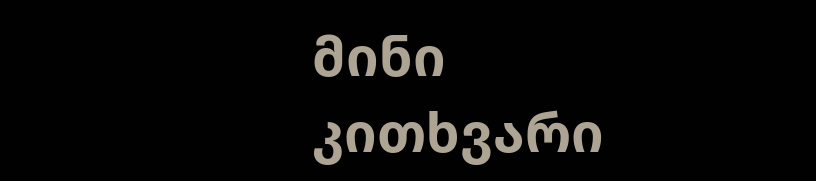მინი კითხვარი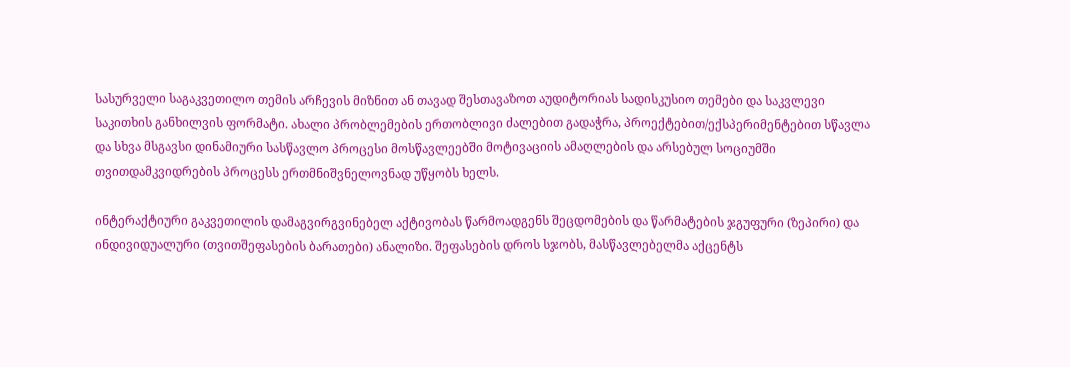სასურველი საგაკვეთილო თემის არჩევის მიზნით ან თავად შესთავაზოთ აუდიტორიას სადისკუსიო თემები და საკვლევი საკითხის განხილვის ფორმატი. ახალი პრობლემების ერთობლივი ძალებით გადაჭრა, პროექტებით/ექსპერიმენტებით სწავლა და სხვა მსგავსი დინამიური სასწავლო პროცესი მოსწავლეებში მოტივაციის ამაღლების და არსებულ სოციუმში თვითდამკვიდრების პროცესს ერთმნიშვნელოვნად უწყობს ხელს.

ინტერაქტიური გაკვეთილის დამაგვირგვინებელ აქტივობას წარმოადგენს შეცდომების და წარმატების ჯგუფური (ზეპირი) და ინდივიდუალური (თვითშეფასების ბარათები) ანალიზი. შეფასების დროს სჯობს, მასწავლებელმა აქცენტს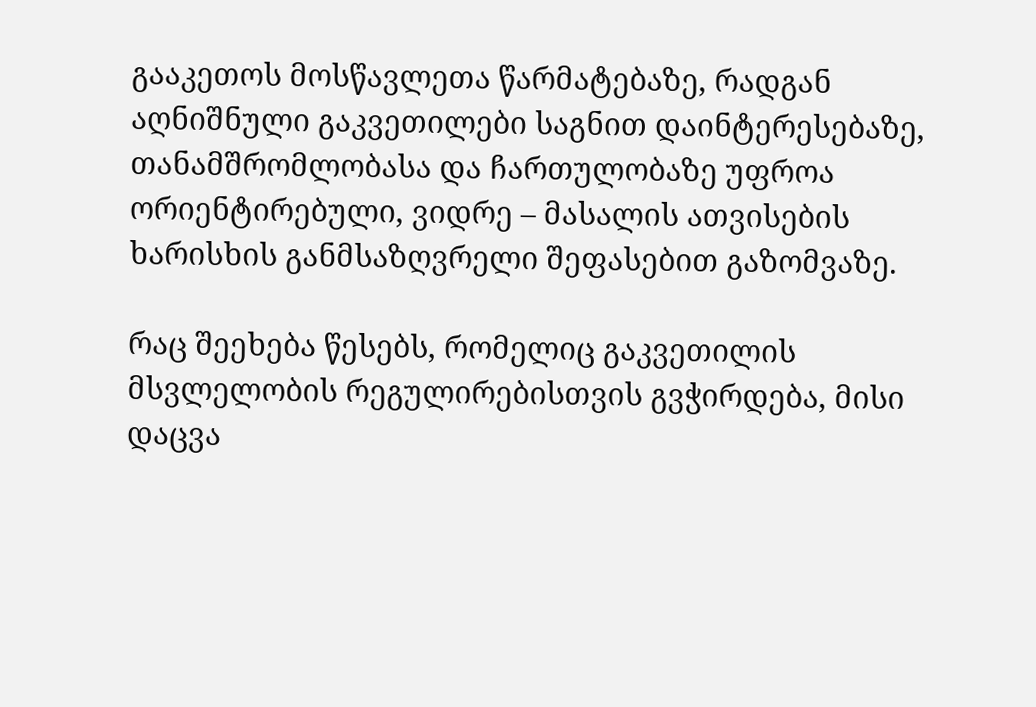გააკეთოს მოსწავლეთა წარმატებაზე, რადგან აღნიშნული გაკვეთილები საგნით დაინტერესებაზე, თანამშრომლობასა და ჩართულობაზე უფროა ორიენტირებული, ვიდრე – მასალის ათვისების ხარისხის განმსაზღვრელი შეფასებით გაზომვაზე.

რაც შეეხება წესებს, რომელიც გაკვეთილის მსვლელობის რეგულირებისთვის გვჭირდება, მისი დაცვა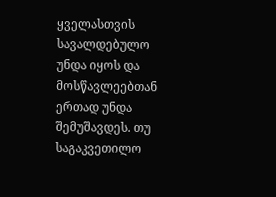ყველასთვის სავალდებულო უნდა იყოს და მოსწავლეებთან ერთად უნდა შემუშავდეს. თუ საგაკვეთილო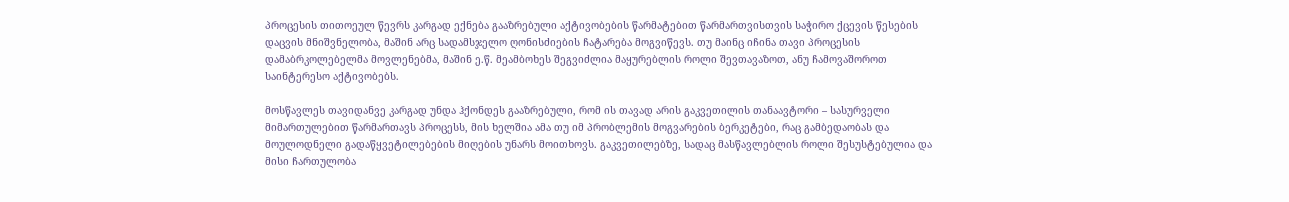პროცესის თითოეულ წევრს კარგად ექნება გააზრებული აქტივობების წარმატებით წარმართვისთვის საჭირო ქცევის წესების დაცვის მნიშვნელობა, მაშინ არც სადამსჯელო ღონისძიების ჩატარება მოგვიწევს. თუ მაინც იჩინა თავი პროცესის დამაბრკოლებელმა მოვლენებმა, მაშინ ე.წ. მეამბოხეს შეგვიძლია მაყურებლის როლი შევთავაზოთ, ანუ ჩამოვაშოროთ საინტერესო აქტივობებს.

მოსწავლეს თავიდანვე კარგად უნდა ჰქონდეს გააზრებული, რომ ის თავად არის გაკვეთილის თანაავტორი – სასურველი მიმართულებით წარმართავს პროცესს, მის ხელშია ამა თუ იმ პრობლემის მოგვარების ბერკეტები, რაც გამბედაობას და მოულოდნელი გადაწყვეტილებების მიღების უნარს მოითხოვს. გაკვეთილებზე, სადაც მასწავლებლის როლი შესუსტებულია და მისი ჩართულობა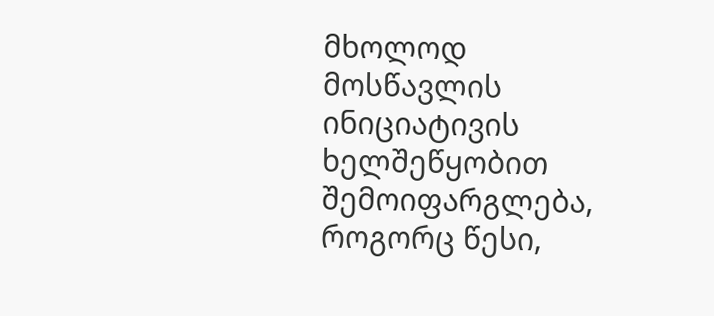მხოლოდ მოსწავლის ინიციატივის ხელშეწყობით შემოიფარგლება, როგორც წესი,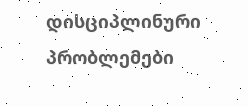დისციპლინური პრობლემები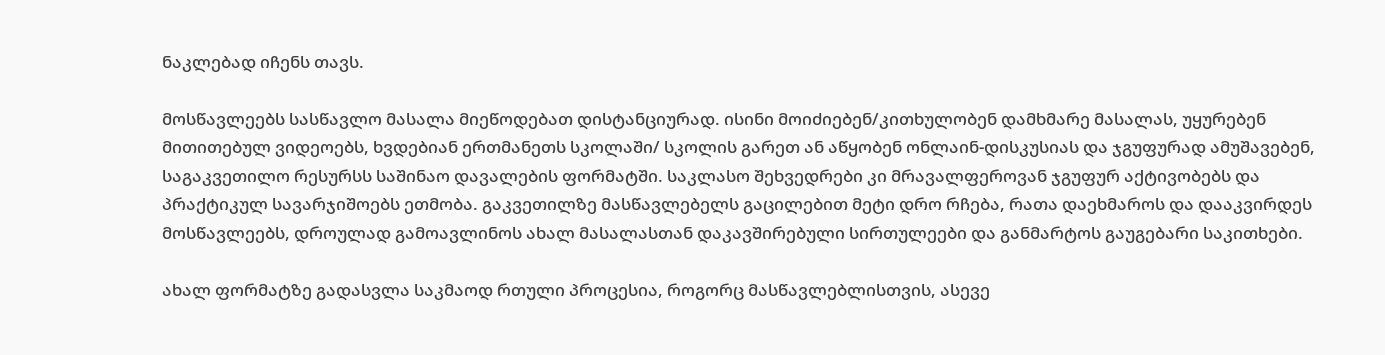ნაკლებად იჩენს თავს.

მოსწავლეებს სასწავლო მასალა მიეწოდებათ დისტანციურად. ისინი მოიძიებენ/კითხულობენ დამხმარე მასალას, უყურებენ მითითებულ ვიდეოებს, ხვდებიან ერთმანეთს სკოლაში/ სკოლის გარეთ ან აწყობენ ონლაინ-დისკუსიას და ჯგუფურად ამუშავებენ, საგაკვეთილო რესურსს საშინაო დავალების ფორმატში. საკლასო შეხვედრები კი მრავალფეროვან ჯგუფურ აქტივობებს და პრაქტიკულ სავარჯიშოებს ეთმობა. გაკვეთილზე მასწავლებელს გაცილებით მეტი დრო რჩება, რათა დაეხმაროს და დააკვირდეს მოსწავლეებს, დროულად გამოავლინოს ახალ მასალასთან დაკავშირებული სირთულეები და განმარტოს გაუგებარი საკითხები.

ახალ ფორმატზე გადასვლა საკმაოდ რთული პროცესია, როგორც მასწავლებლისთვის, ასევე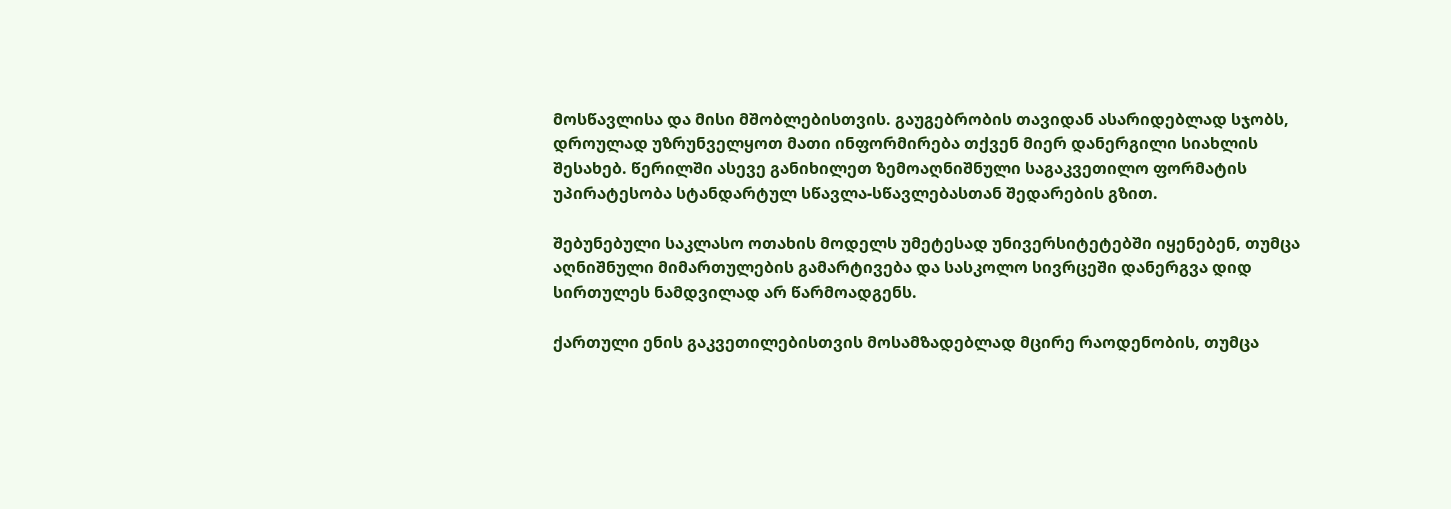მოსწავლისა და მისი მშობლებისთვის. გაუგებრობის თავიდან ასარიდებლად სჯობს, დროულად უზრუნველყოთ მათი ინფორმირება თქვენ მიერ დანერგილი სიახლის შესახებ. წერილში ასევე განიხილეთ ზემოაღნიშნული საგაკვეთილო ფორმატის უპირატესობა სტანდარტულ სწავლა-სწავლებასთან შედარების გზით.

შებუნებული საკლასო ოთახის მოდელს უმეტესად უნივერსიტეტებში იყენებენ, თუმცა აღნიშნული მიმართულების გამარტივება და სასკოლო სივრცეში დანერგვა დიდ სირთულეს ნამდვილად არ წარმოადგენს.

ქართული ენის გაკვეთილებისთვის მოსამზადებლად მცირე რაოდენობის, თუმცა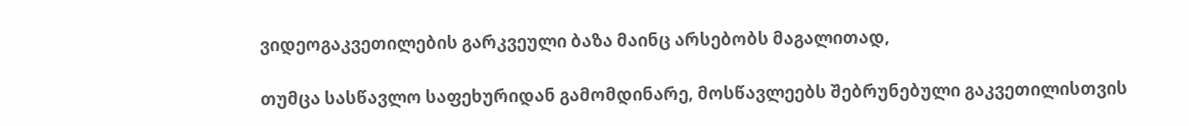ვიდეოგაკვეთილების გარკვეული ბაზა მაინც არსებობს მაგალითად,

თუმცა სასწავლო საფეხურიდან გამომდინარე, მოსწავლეებს შებრუნებული გაკვეთილისთვის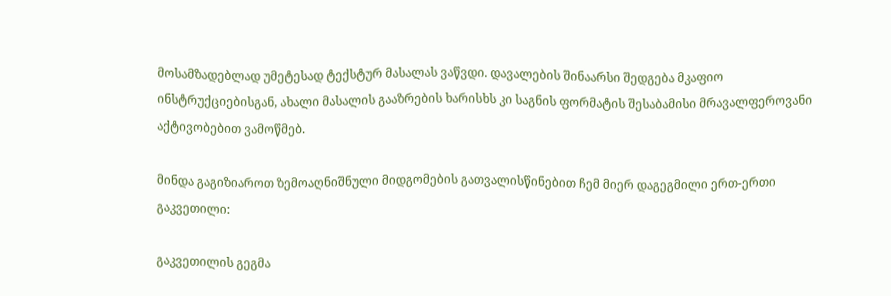მოსამზადებლად უმეტესად ტექსტურ მასალას ვაწვდი. დავალების შინაარსი შედგება მკაფიო ინსტრუქციებისგან, ახალი მასალის გააზრების ხარისხს კი საგნის ფორმატის შესაბამისი მრავალფეროვანი აქტივობებით ვამოწმებ.

მინდა გაგიზიაროთ ზემოაღნიშნული მიდგომების გათვალისწინებით ჩემ მიერ დაგეგმილი ერთ-ერთი გაკვეთილი:

გაკვეთილის გეგმა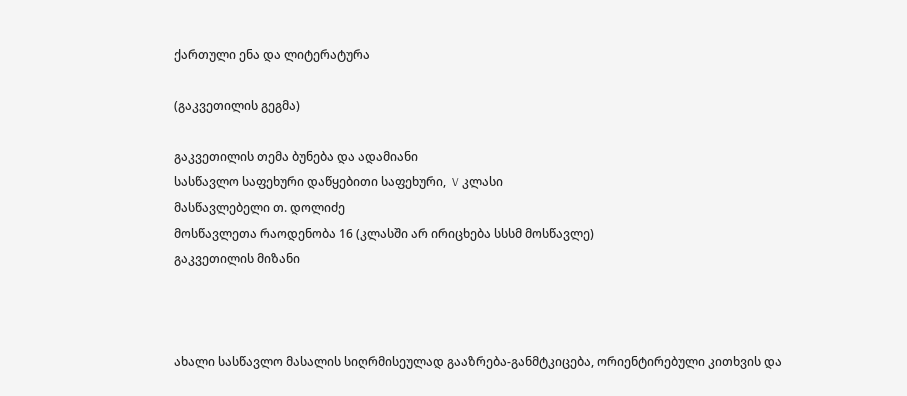ქართული ენა და ლიტერატურა

(გაკვეთილის გეგმა)

გაკვეთილის თემა ბუნება და ადამიანი
სასწავლო საფეხური დაწყებითი საფეხური,  V კლასი
მასწავლებელი თ. დოლიძე
მოსწავლეთა რაოდენობა 16 (კლასში არ ირიცხება სსსმ მოსწავლე)
გაკვეთილის მიზანი



ახალი სასწავლო მასალის სიღრმისეულად გააზრება-განმტკიცება, ორიენტირებული კითხვის და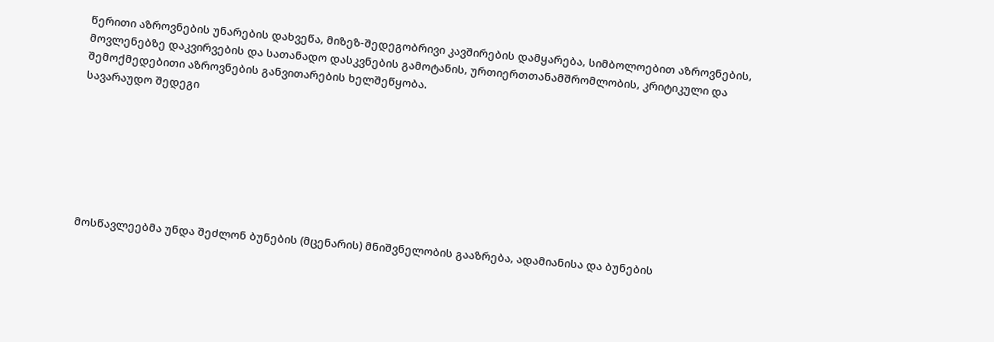წერითი აზროვნების უნარების დახვეწა, მიზეზ-შედეგობრივი კავშირების დამყარება, სიმბოლოებით აზროვნების, მოვლენებზე დაკვირვების და სათანადო დასკვნების გამოტანის, ურთიერთთანამშრომლობის, კრიტიკული და შემოქმედებითი აზროვნების განვითარების ხელშეწყობა.
სავარაუდო შედეგი







მოსწავლეებმა უნდა შეძლონ ბუნების (მცენარის) მნიშვნელობის გააზრება, ადამიანისა და ბუნების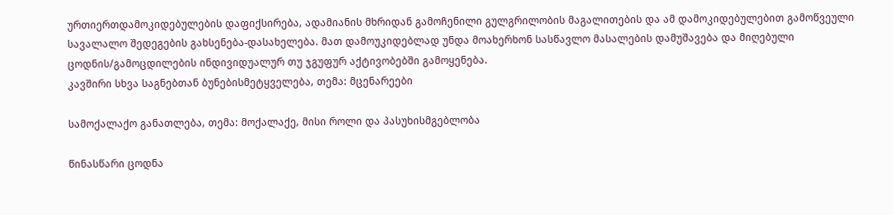ურთიერთდამოკიდებულების დაფიქსირება, ადამიანის მხრიდან გამოჩენილი გულგრილობის მაგალითების და ამ დამოკიდებულებით გამოწვეული  სავალალო შედეგების გახსენება-დასახელება. მათ დამოუკიდებლად უნდა მოახერხონ სასწავლო მასალების დამუშავება და მიღებული ცოდნის/გამოცდილების ინდივიდუალურ თუ ჯგუფურ აქტივობებში გამოყენება.
კავშირი სხვა საგნებთან ბუნებისმეტყველება, თემა: მცენარეები

სამოქალაქო განათლება, თემა: მოქალაქე, მისი როლი და პასუხისმგებლობა

წინასწარი ცოდნა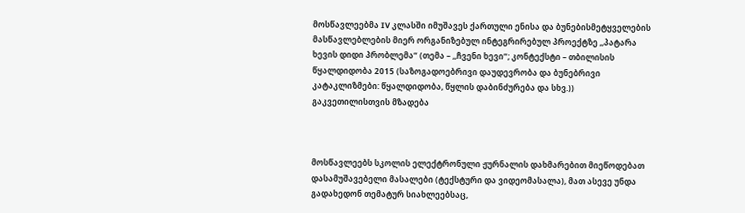მოსწავლეებმა IV კლასში იმუშავეს ქართული ენისა და ბუნებისმეტყველების მასწავლებლების მიერ ორგანიზებულ ინტეგრირებულ პროექტზე ,,პატარა ხევის დიდი პრობლემა“ (თემა – ,,ჩვენი ხევი“; კონტექსტი – თბილისის წყალდიდობა 2015 (საზოგადოებრივი დაუდევრობა და ბუნებრივი კატაკლიზმები: წყალდიდობა, წყლის დაბინძურება და სხვ.))
გაკვეთილისთვის მზადება



მოსწავლეებს სკოლის ელექტრონული ჟურნალის დახმარებით მიეწოდებათ დასამუშავებელი მასალები (ტექსტური და ვიდეომასალა), მათ ასევე უნდა გადახედონ თემატურ სიახლეებსაც,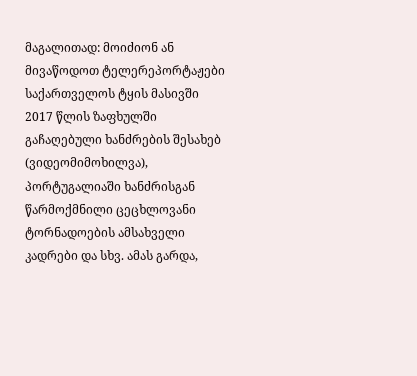მაგალითად: მოიძიონ ან მივაწოდოთ ტელერეპორტაჟები საქართველოს ტყის მასივში 2017 წლის ზაფხულში გაჩაღებული ხანძრების შესახებ (ვიდეომიმოხილვა), პორტუგალიაში ხანძრისგან წარმოქმნილი ცეცხლოვანი ტორნადოების ამსახველი კადრები და სხვ. ამას გარდა,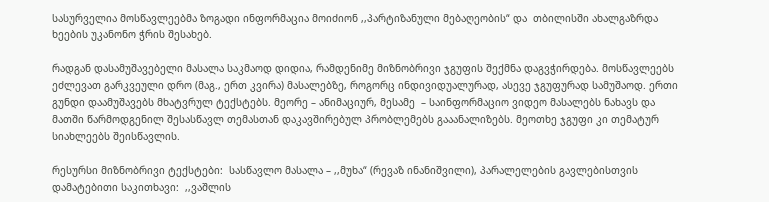სასურველია მოსწავლეებმა ზოგადი ინფორმაცია მოიძიონ ,,პარტიზანული მებაღეობის“ და  თბილისში ახალგაზრდა ხეების უკანონო ჭრის შესახებ.

რადგან დასამუშავებელი მასალა საკმაოდ დიდია, რამდენიმე მიზნობრივი ჯგუფის შექმნა დაგვჭირდება. მოსწავლეებს ეძლევათ გარკვეული დრო (მაგ., ერთ კვირა) მასალებზე, როგორც ინდივიდუალურად, ასევე ჯგუფურად სამუშაოდ. ერთი გუნდი დაამუშავებს მხატვრულ ტექსტებს. მეორე – ანიმაციურ, მესამე  – საინფორმაციო ვიდეო მასალებს ნახავს და მათში წარმოდგენილ შესასწავლ თემასთან დაკავშირებულ პრობლემებს გააანალიზებს. მეოთხე ჯგუფი კი თემატურ სიახლეებს შეისწავლის.

რესურსი მიზნობრივი ტექსტები:  სასწავლო მასალა – ,,მუხა“ (რევაზ ინანიშვილი), პარალელების გავლებისთვის დამატებითი საკითხავი:  ,,ვაშლის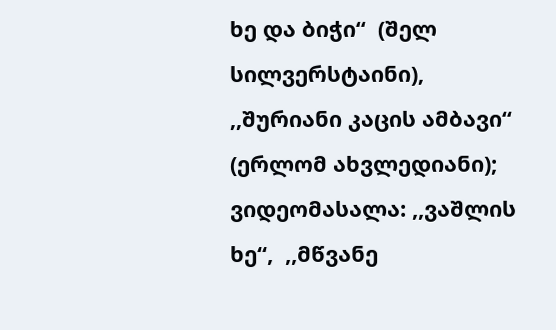ხე და ბიჭი“  (შელ სილვერსტაინი),  ,,შურიანი კაცის ამბავი“ (ერლომ ახვლედიანი); ვიდეომასალა: ,,ვაშლის ხე“,  ,,მწვანე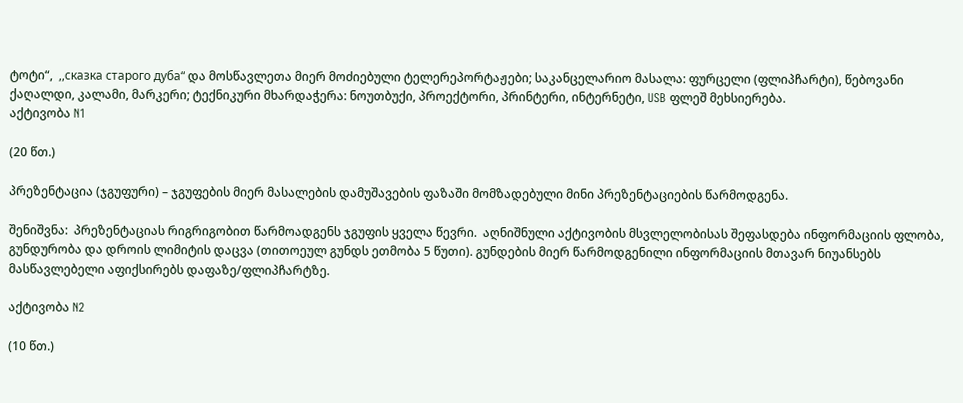ტოტი“,  ,,сказка старого дуба“ და მოსწავლეთა მიერ მოძიებული ტელერეპორტაჟები; საკანცელარიო მასალა: ფურცელი (ფლიპჩარტი), წებოვანი ქაღალდი, კალამი, მარკერი; ტექნიკური მხარდაჭერა: ნოუთბუქი, პროექტორი, პრინტერი, ინტერნეტი, USB ფლეშ მეხსიერება.
აქტივობა N1

(20 წთ.)

პრეზენტაცია (ჯგუფური) – ჯგუფების მიერ მასალების დამუშავების ფაზაში მომზადებული მინი პრეზენტაციების წარმოდგენა.

შენიშვნა:  პრეზენტაციას რიგრიგობით წარმოადგენს ჯგუფის ყველა წევრი.  აღნიშნული აქტივობის მსვლელობისას შეფასდება ინფორმაციის ფლობა, გუნდურობა და დროის ლიმიტის დაცვა (თითოეულ გუნდს ეთმობა 5 წუთი). გუნდების მიერ წარმოდგენილი ინფორმაციის მთავარ ნიუანსებს მასწავლებელი აფიქსირებს დაფაზე/ფლიპჩარტზე.

აქტივობა N2

(10 წთ.)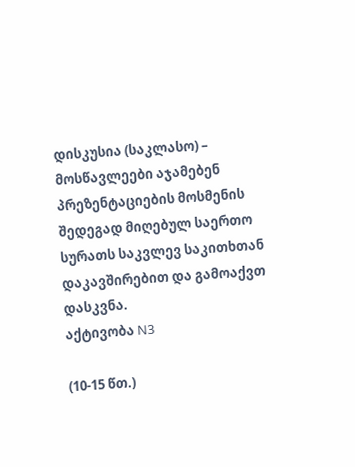დისკუსია (საკლასო) – მოსწავლეები აჯამებენ პრეზენტაციების მოსმენის შედეგად მიღებულ საერთო სურათს საკვლევ საკითხთან დაკავშირებით და გამოაქვთ დასკვნა.
აქტივობა N3

(10-15 წთ.)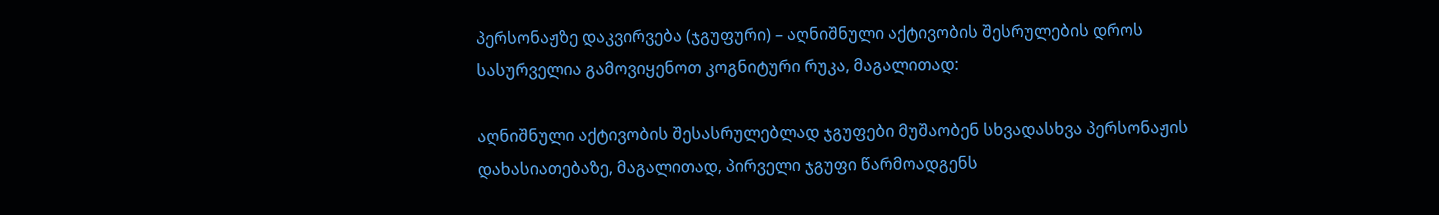პერსონაჟზე დაკვირვება (ჯგუფური) – აღნიშნული აქტივობის შესრულების დროს სასურველია გამოვიყენოთ კოგნიტური რუკა, მაგალითად:

აღნიშნული აქტივობის შესასრულებლად ჯგუფები მუშაობენ სხვადასხვა პერსონაჟის დახასიათებაზე, მაგალითად, პირველი ჯგუფი წარმოადგენს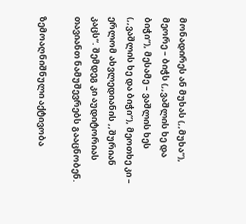მონადირეს ან მუხას (,,მუხა“), მეორე – ბიჭს (,,ვაშლის ხე და ბიჭი“), მესამე – ვაშლის ხეს (,,ვაშლის ხე და ბიჭი“), მეოთხე კი – ერლომ ახვლედიანის ,,შურიან კაცს“. შემდეგ კი აუდიტორიას თავიანთ ნამუშევრებს გააცნობენ.

ზემოაღნიშნული აქტივობა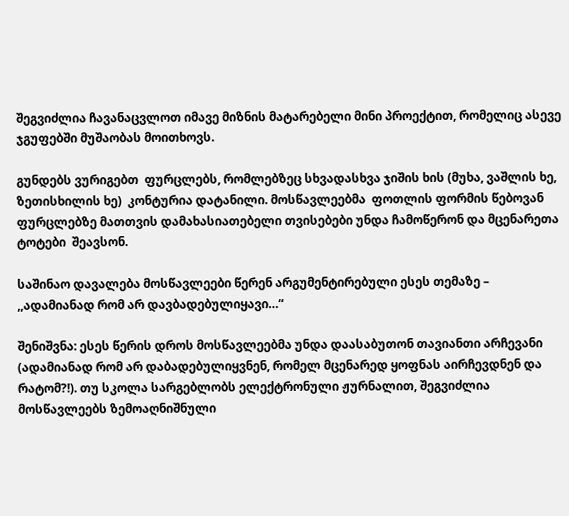შეგვიძლია ჩავანაცვლოთ იმავე მიზნის მატარებელი მინი პროექტით, რომელიც ასევე ჯგუფებში მუშაობას მოითხოვს.

გუნდებს ვურიგებთ  ფურცლებს, რომლებზეც სხვადასხვა ჯიშის ხის (მუხა, ვაშლის ხე, ზეთისხილის ხე)  კონტურია დატანილი. მოსწავლეებმა  ფოთლის ფორმის წებოვან ფურცლებზე მათთვის დამახასიათებელი თვისებები უნდა ჩამოწერონ და მცენარეთა ტოტები  შეავსონ.

საშინაო დავალება მოსწავლეები წერენ არგუმენტირებული ესეს თემაზე – ,,ადამიანად რომ არ დავბადებულიყავი…“

შენიშვნა: ესეს წერის დროს მოსწავლეებმა უნდა დაასაბუთონ თავიანთი არჩევანი  (ადამიანად რომ არ დაბადებულიყვნენ, რომელ მცენარედ ყოფნას აირჩევდნენ და რატომ?!). თუ სკოლა სარგებლობს ელექტრონული ჟურნალით, შეგვიძლია მოსწავლეებს ზემოაღნიშნული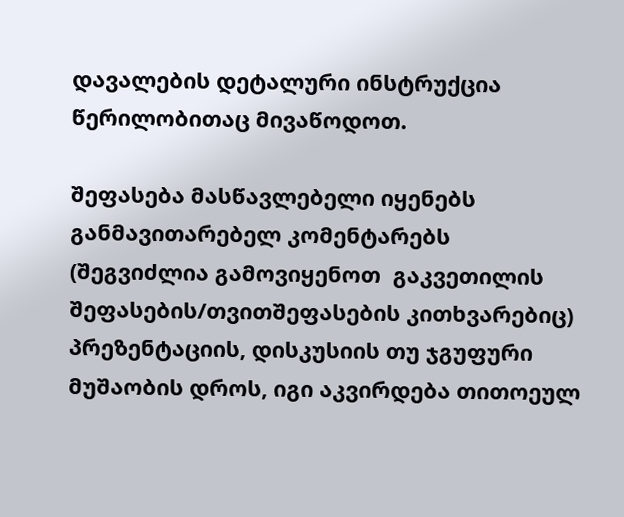დავალების დეტალური ინსტრუქცია წერილობითაც მივაწოდოთ.

შეფასება მასწავლებელი იყენებს განმავითარებელ კომენტარებს (შეგვიძლია გამოვიყენოთ  გაკვეთილის შეფასების/თვითშეფასების კითხვარებიც) პრეზენტაციის, დისკუსიის თუ ჯგუფური მუშაობის დროს, იგი აკვირდება თითოეულ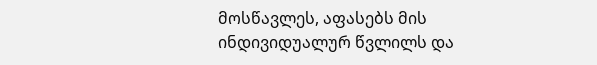მოსწავლეს, აფასებს მის ინდივიდუალურ წვლილს და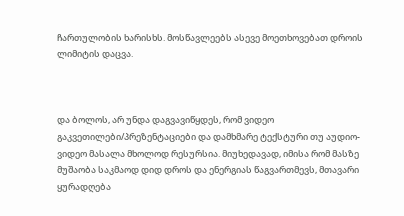ჩართულობის ხარისხს. მოსწავლეებს ასევე მოეთხოვებათ დროის ლიმიტის დაცვა.



და ბოლოს, არ უნდა დაგვავიწყდეს, რომ ვიდეო გაკვეთილები/პრეზენტაციები და დამხმარე ტექსტური თუ აუდიო-ვიდეო მასალა მხოლოდ რესურსია. მიუხედავად, იმისა რომ მასზე მუშაობა საკმაოდ დიდ დროს და ენერგიას წაგვართმევს, მთავარი ყურადღება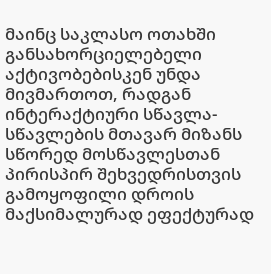მაინც საკლასო ოთახში განსახორციელებელი აქტივობებისკენ უნდა მივმართოთ, რადგან ინტერაქტიური სწავლა-სწავლების მთავარ მიზანს სწორედ მოსწავლესთან პირისპირ შეხვედრისთვის გამოყოფილი დროის მაქსიმალურად ეფექტურად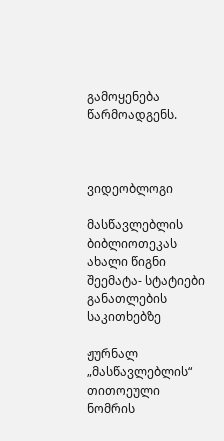გამოყენება წარმოადგენს.



ვიდეობლოგი

მასწავლებლის ბიბლიოთეკას ახალი წიგნი შეემატა- სტატიები განათლების საკითხებზე

ჟურნალ „მასწავლებლის“ თითოეული ნომრის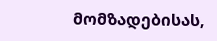მომზადებისას,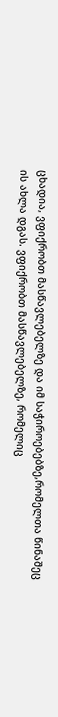ცხადია, ვფიქრობთ მასწავლებელზე და იმ საჭიროებებზე,რომელთა წინაშეც ის ახლა დგას. ვფიქრობთ მასწავლებელზე, რომელიც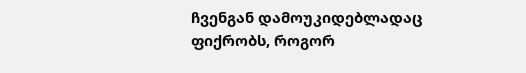ჩვენგან დამოუკიდებლადაც ფიქრობს, როგორ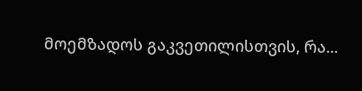მოემზადოს გაკვეთილისთვის, რა...